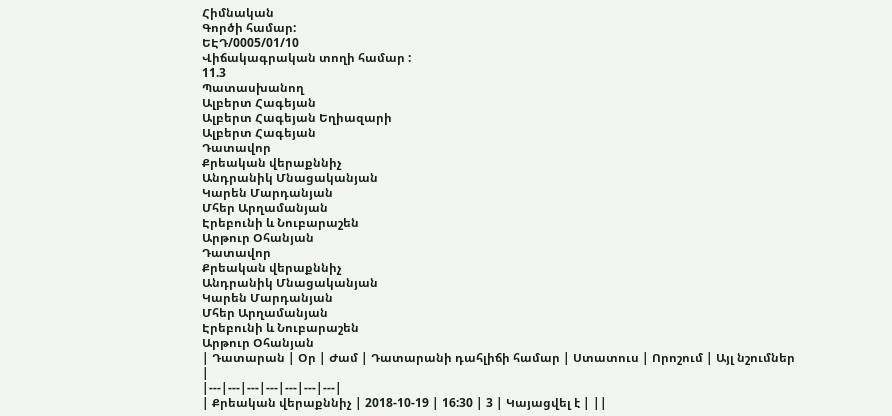Հիմնական
Գործի համար:
ԵԷԴ/0005/01/10
Վիճակագրական տողի համար :
11.3
Պատասխանող
Ալբերտ Հագեյան
Ալբերտ Հագեյան Եղիազարի
Ալբերտ Հագեյան
Դատավոր
Քրեական վերաքննիչ
Անդրանիկ Մնացականյան
Կարեն Մարդանյան
Մհեր Արղամանյան
Էրեբունի և Նուբարաշեն
Արթուր Օհանյան
Դատավոր
Քրեական վերաքննիչ
Անդրանիկ Մնացականյան
Կարեն Մարդանյան
Մհեր Արղամանյան
Էրեբունի և Նուբարաշեն
Արթուր Օհանյան
| Դատարան | Օր | Ժամ | Դատարանի դահլիճի համար | Ստատուս | Որոշում | Այլ նշումներ |
|---|---|---|---|---|---|---|
| Քրեական վերաքննիչ | 2018-10-19 | 16:30 | 3 | Կայացվել է | ||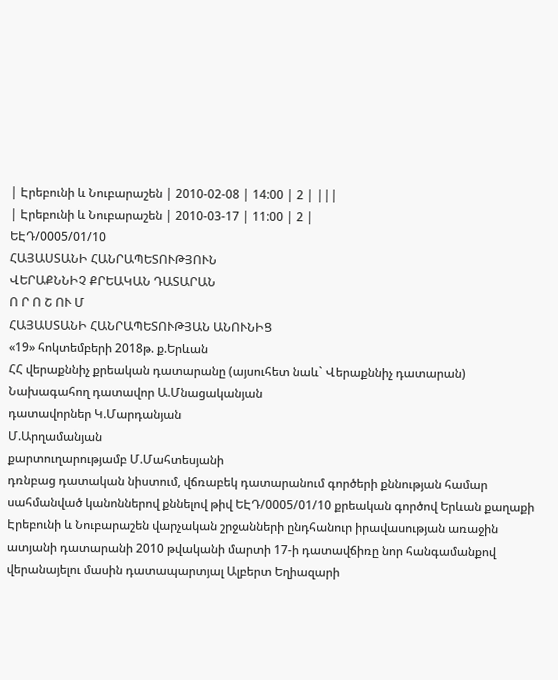| Էրեբունի և Նուբարաշեն | 2010-02-08 | 14:00 | 2 | |||
| Էրեբունի և Նուբարաշեն | 2010-03-17 | 11:00 | 2 |
ԵԷԴ/0005/01/10
ՀԱՅԱՍՏԱՆԻ ՀԱՆՐԱՊԵՏՈՒԹՅՈՒՆ
ՎԵՐԱՔՆՆԻՉ ՔՐԵԱԿԱՆ ԴԱՏԱՐԱՆ
Ո Ր Ո Շ ՈՒ Մ
ՀԱՅԱՍՏԱՆԻ ՀԱՆՐԱՊԵՏՈՒԹՅԱՆ ԱՆՈՒՆԻՑ
«19» հոկտեմբերի 2018թ. ք.Երևան
ՀՀ վերաքննիչ քրեական դատարանը (այսուհետ նաև` Վերաքննիչ դատարան)
Նախագահող դատավոր Ա.Մնացականյան
դատավորներ Կ.Մարդանյան
Մ.Արղամանյան
քարտուղարությամբ Մ.Մահտեսյանի
դռնբաց դատական նիստում, վճռաբեկ դատարանում գործերի քննության համար սահմանված կանոններով քննելով թիվ ԵԷԴ/0005/01/10 քրեական գործով Երևան քաղաքի Էրեբունի և Նուբարաշեն վարչական շրջանների ընդհանուր իրավասության առաջին ատյանի դատարանի 2010 թվականի մարտի 17-ի դատավճիռը նոր հանգամանքով վերանայելու մասին դատապարտյալ Ալբերտ Եղիազարի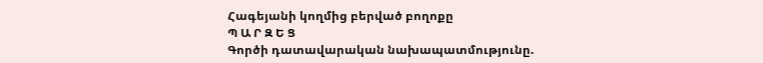Հագեյանի կողմից բերված բողոքը
Պ Ա Ր Զ Ե Ց
Գործի դատավարական նախապատմությունը.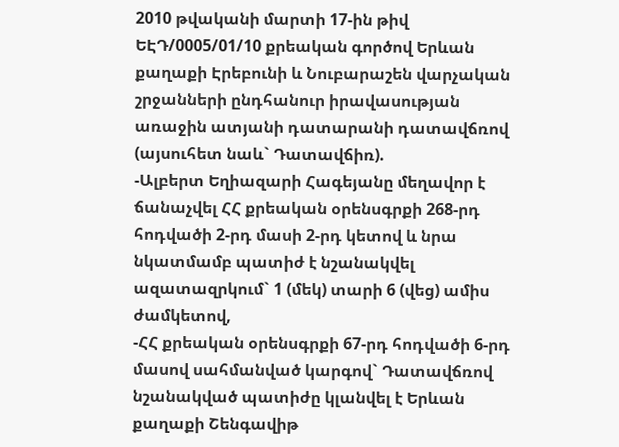2010 թվականի մարտի 17-ին թիվ ԵԷԴ/0005/01/10 քրեական գործով Երևան քաղաքի Էրեբունի և Նուբարաշեն վարչական շրջանների ընդհանուր իրավասության առաջին ատյանի դատարանի դատավճռով (այսուհետ նաև` Դատավճիռ).
-Ալբերտ Եղիազարի Հագեյանը մեղավոր է ճանաչվել ՀՀ քրեական օրենսգրքի 268-րդ հոդվածի 2-րդ մասի 2-րդ կետով և նրա նկատմամբ պատիժ է նշանակվել ազատազրկում` 1 (մեկ) տարի 6 (վեց) ամիս ժամկետով,
-ՀՀ քրեական օրենսգրքի 67-րդ հոդվածի 6-րդ մասով սահմանված կարգով` Դատավճռով նշանակված պատիժը կլանվել է Երևան քաղաքի Շենգավիթ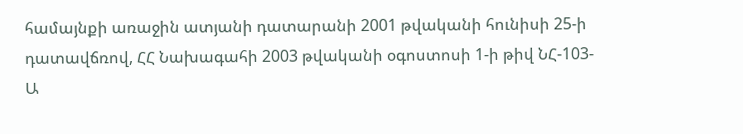համայնքի առաջին ատյանի դատարանի 2001 թվականի հունիսի 25-ի դատավճռով, ՀՀ Նախագահի 2003 թվականի օգոստոսի 1-ի թիվ ՆՀ-103-Ա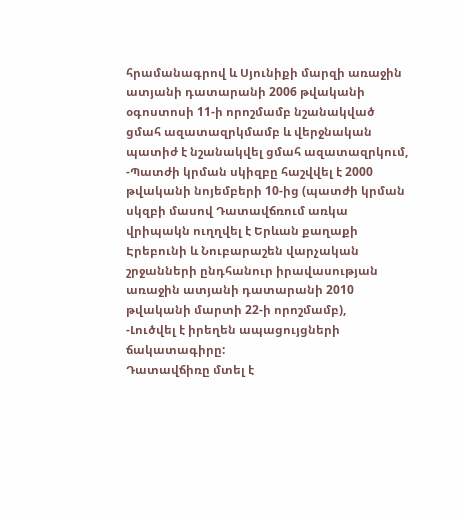հրամանագրով և Սյունիքի մարզի առաջին ատյանի դատարանի 2006 թվականի օգոստոսի 11-ի որոշմամբ նշանակված ցմահ ազատազրկմամբ և վերջնական պատիժ է նշանակվել ցմահ ազատազրկում,
-Պատժի կրման սկիզբը հաշվվել է 2000 թվականի նոյեմբերի 10-ից (պատժի կրման սկզբի մասով Դատավճռում առկա վրիպակն ուղղվել է Երևան քաղաքի Էրեբունի և Նուբարաշեն վարչական շրջանների ընդհանուր իրավասության առաջին ատյանի դատարանի 2010 թվականի մարտի 22-ի որոշմամբ),
-Լուծվել է իրեղեն ապացույցների ճակատագիրը:
Դատավճիռը մտել է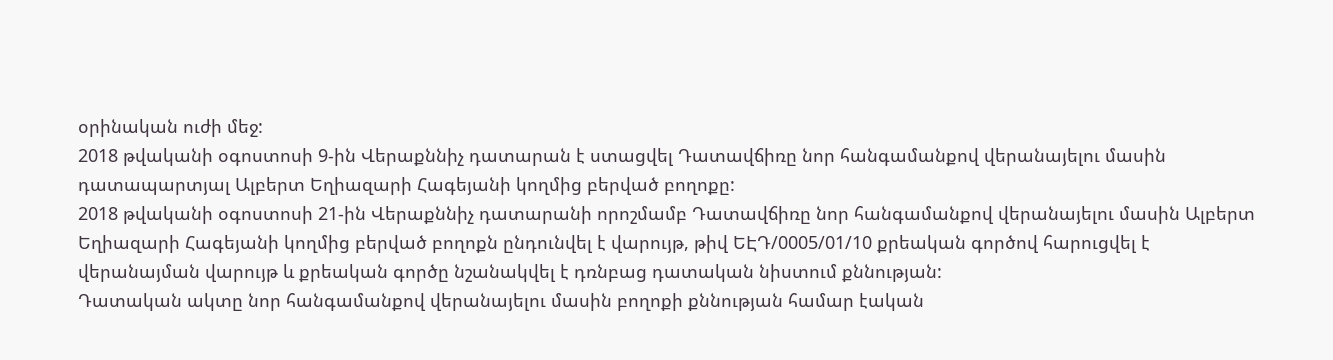օրինական ուժի մեջ:
2018 թվականի օգոստոսի 9-ին Վերաքննիչ դատարան է ստացվել Դատավճիռը նոր հանգամանքով վերանայելու մասին դատապարտյալ Ալբերտ Եղիազարի Հագեյանի կողմից բերված բողոքը:
2018 թվականի օգոստոսի 21-ին Վերաքննիչ դատարանի որոշմամբ Դատավճիռը նոր հանգամանքով վերանայելու մասին Ալբերտ Եղիազարի Հագեյանի կողմից բերված բողոքն ընդունվել է վարույթ, թիվ ԵԷԴ/0005/01/10 քրեական գործով հարուցվել է վերանայման վարույթ և քրեական գործը նշանակվել է դռնբաց դատական նիստում քննության:
Դատական ակտը նոր հանգամանքով վերանայելու մասին բողոքի քննության համար էական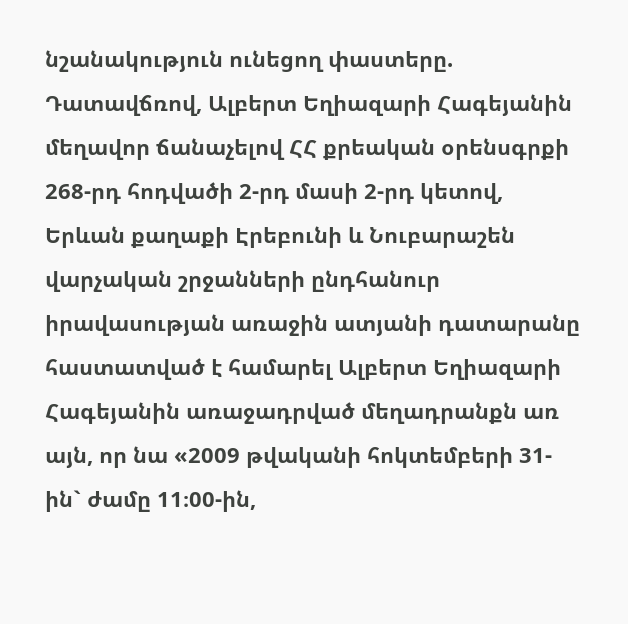նշանակություն ունեցող փաստերը.
Դատավճռով, Ալբերտ Եղիազարի Հագեյանին մեղավոր ճանաչելով ՀՀ քրեական օրենսգրքի 268-րդ հոդվածի 2-րդ մասի 2-րդ կետով, Երևան քաղաքի Էրեբունի և Նուբարաշեն վարչական շրջանների ընդհանուր իրավասության առաջին ատյանի դատարանը հաստատված է համարել Ալբերտ Եղիազարի Հագեյանին առաջադրված մեղադրանքն առ այն, որ նա «2009 թվականի հոկտեմբերի 31-ին` ժամը 11։00-ին,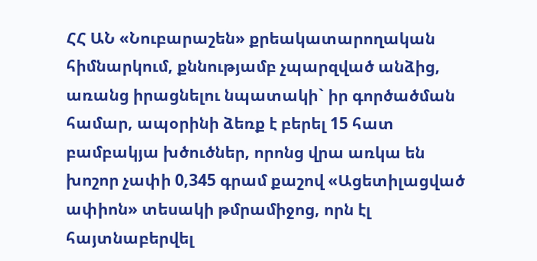ՀՀ ԱՆ «Նուբարաշեն» քրեակատարողական հիմնարկում, քննությամբ չպարզված անձից, առանց իրացնելու նպատակի` իր գործածման համար, ապօրինի ձեռք է բերել 15 հատ բամբակյա խծուծներ, որոնց վրա առկա են խոշոր չափի 0,345 գրամ քաշով «Ացետիլացված ափիոն» տեսակի թմրամիջոց, որն էլ հայտնաբերվել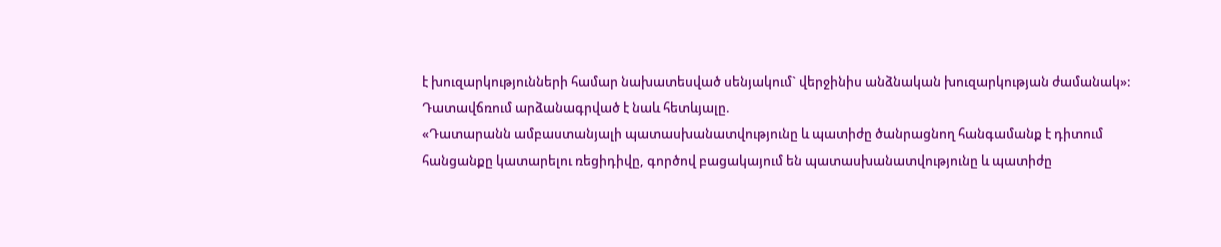է խուզարկությունների համար նախատեսված սենյակում` վերջինիս անձնական խուզարկության ժամանակ»:
Դատավճռում արձանագրված է նաև հետևյալը.
«Դատարանն ամբաստանյալի պատասխանատվությունը և պատիժը ծանրացնող հանգամանք է դիտում հանցանքը կատարելու ռեցիդիվը, գործով բացակայում են պատասխանատվությունը և պատիժը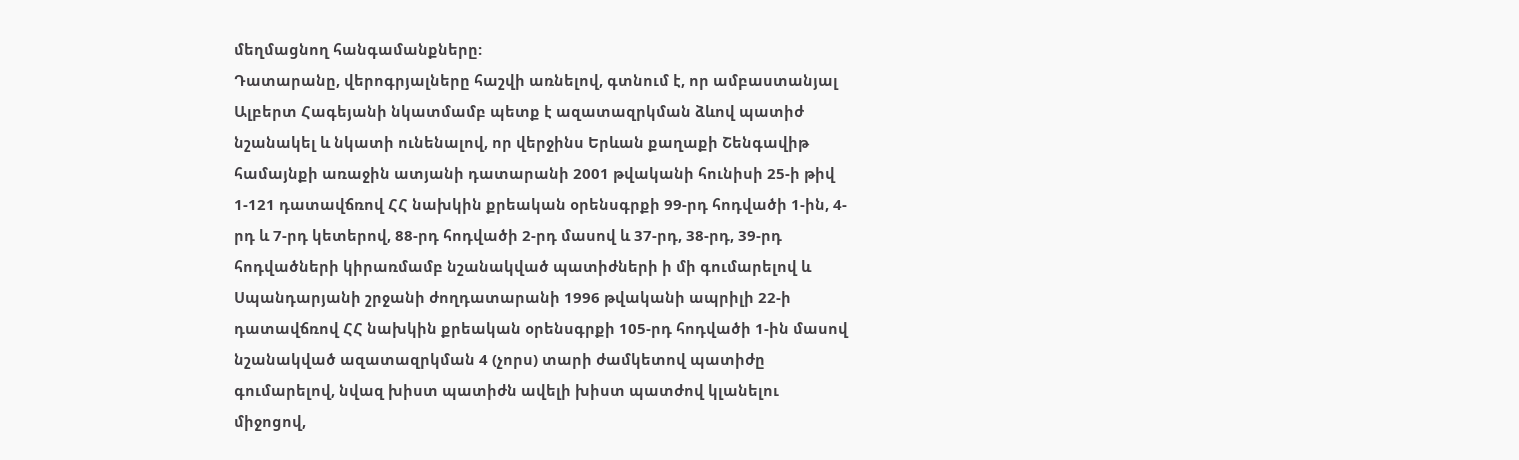մեղմացնող հանգամանքները:
Դատարանը, վերոգրյալները հաշվի առնելով, գտնում է, որ ամբաստանյալ Ալբերտ Հագեյանի նկատմամբ պետք է ազատազրկման ձևով պատիժ նշանակել և նկատի ունենալով, որ վերջինս Երևան քաղաքի Շենգավիթ համայնքի առաջին ատյանի դատարանի 2001 թվականի հունիսի 25-ի թիվ 1-121 դատավճռով ՀՀ նախկին քրեական օրենսգրքի 99-րդ հոդվածի 1-ին, 4-րդ և 7-րդ կետերով, 88-րդ հոդվածի 2-րդ մասով և 37-րդ, 38-րդ, 39-րդ հոդվածների կիրառմամբ նշանակված պատիժների ի մի գումարելով և Սպանդարյանի շրջանի ժողդատարանի 1996 թվականի ապրիլի 22-ի դատավճռով ՀՀ նախկին քրեական օրենսգրքի 105-րդ հոդվածի 1-ին մասով նշանակված ազատազրկման 4 (չորս) տարի ժամկետով պատիժը գումարելով, նվազ խիստ պատիժն ավելի խիստ պատժով կլանելու միջոցով,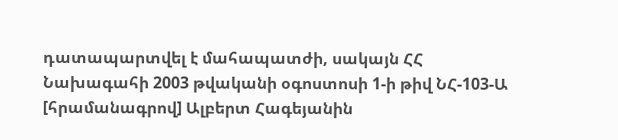դատապարտվել է մահապատժի, սակայն ՀՀ Նախագահի 2003 թվականի օգոստոսի 1-ի թիվ ՆՀ-103-Ա [հրամանագրով] Ալբերտ Հագեյանին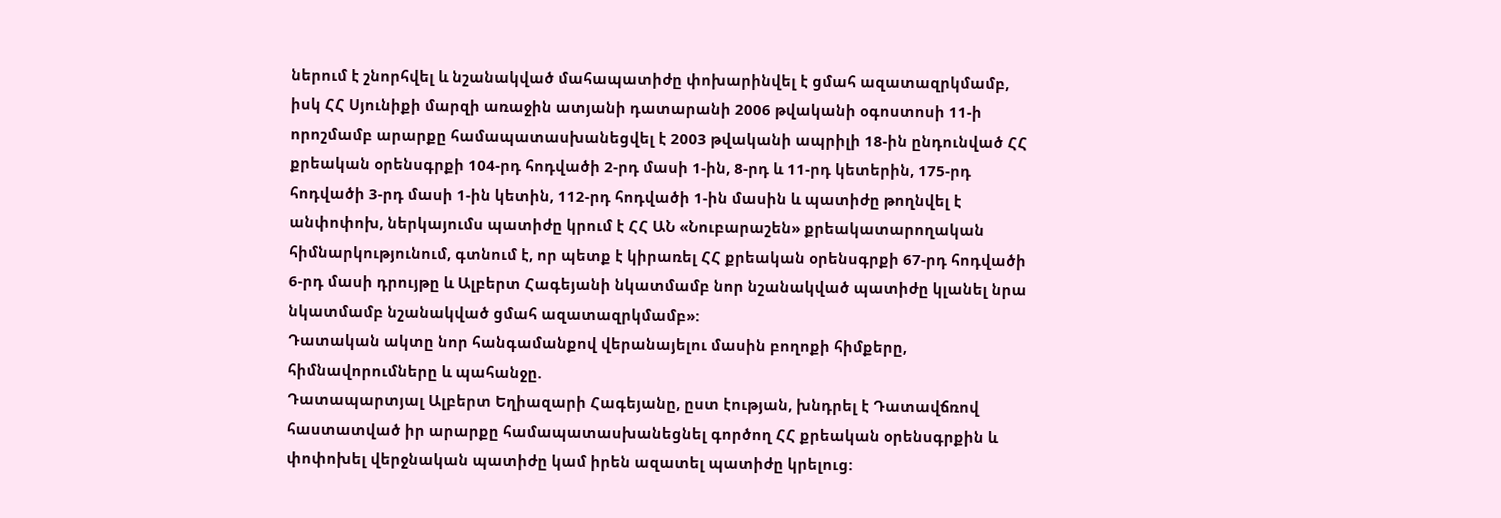ներում է շնորհվել և նշանակված մահապատիժը փոխարինվել է ցմահ ազատազրկմամբ, իսկ ՀՀ Սյունիքի մարզի առաջին ատյանի դատարանի 2006 թվականի օգոստոսի 11-ի որոշմամբ արարքը համապատասխանեցվել է 2003 թվականի ապրիլի 18-ին ընդունված ՀՀ քրեական օրենսգրքի 104-րդ հոդվածի 2-րդ մասի 1-ին, 8-րդ և 11-րդ կետերին, 175-րդ հոդվածի 3-րդ մասի 1-ին կետին, 112-րդ հոդվածի 1-ին մասին և պատիժը թողնվել է անփոփոխ, ներկայումս պատիժը կրում է ՀՀ ԱՆ «Նուբարաշեն» քրեակատարողական հիմնարկությունում, գտնում է, որ պետք է կիրառել ՀՀ քրեական օրենսգրքի 67-րդ հոդվածի 6-րդ մասի դրույթը և Ալբերտ Հագեյանի նկատմամբ նոր նշանակված պատիժը կլանել նրա նկատմամբ նշանակված ցմահ ազատազրկմամբ»:
Դատական ակտը նոր հանգամանքով վերանայելու մասին բողոքի հիմքերը, հիմնավորումները և պահանջը.
Դատապարտյալ Ալբերտ Եղիազարի Հագեյանը, ըստ էության, խնդրել է Դատավճռով հաստատված իր արարքը համապատասխանեցնել գործող ՀՀ քրեական օրենսգրքին և փոփոխել վերջնական պատիժը կամ իրեն ազատել պատիժը կրելուց: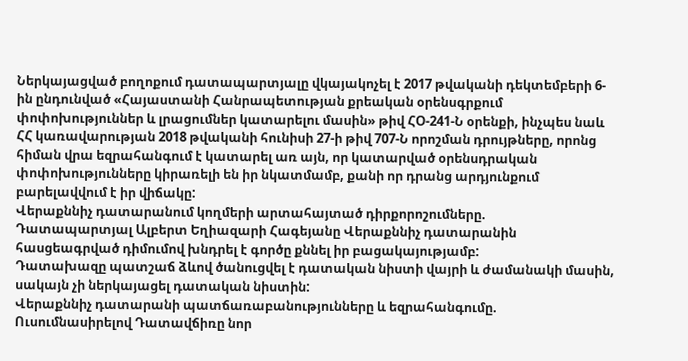Ներկայացված բողոքում դատապարտյալը վկայակոչել է 2017 թվականի դեկտեմբերի 6-ին ընդունված «Հայաստանի Հանրապետության քրեական օրենսգրքում փոփոխություններ և լրացումներ կատարելու մասին» թիվ ՀՕ-241-Ն օրենքի, ինչպես նաև ՀՀ կառավարության 2018 թվականի հունիսի 27-ի թիվ 707-Ն որոշման դրույթները, որոնց հիման վրա եզրահանգում է կատարել առ այն, որ կատարված օրենսդրական փոփոխությունները կիրառելի են իր նկատմամբ, քանի որ դրանց արդյունքում բարելավվում է իր վիճակը:
Վերաքննիչ դատարանում կողմերի արտահայտած դիրքորոշումները.
Դատապարտյալ Ալբերտ Եղիազարի Հագեյանը Վերաքննիչ դատարանին հասցեագրված դիմումով խնդրել է գործը քննել իր բացակայությամբ:
Դատախազը պատշաճ ձևով ծանուցվել է դատական նիստի վայրի և ժամանակի մասին, սակայն չի ներկայացել դատական նիստին:
Վերաքննիչ դատարանի պատճառաբանությունները և եզրահանգումը.
Ուսումնասիրելով Դատավճիռը նոր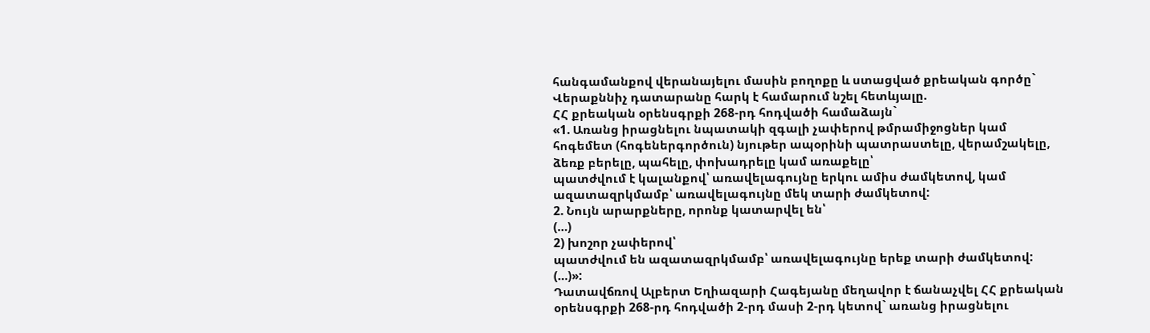հանգամանքով վերանայելու մասին բողոքը և ստացված քրեական գործը` Վերաքննիչ դատարանը հարկ է համարում նշել հետևյալը.
ՀՀ քրեական օրենսգրքի 268-րդ հոդվածի համաձայն`
«1. Առանց իրացնելու նպատակի զգալի չափերով թմրամիջոցներ կամ հոգեմետ (հոգեներգործուն) նյութեր ապօրինի պատրաստելը, վերամշակելը, ձեռք բերելը, պահելը, փոխադրելը կամ առաքելը՝
պատժվում է կալանքով՝ առավելագույնը երկու ամիս ժամկետով, կամ ազատազրկմամբ՝ առավելագույնը մեկ տարի ժամկետով:
2. Նույն արարքները, որոնք կատարվել են՝
(…)
2) խոշոր չափերով՝
պատժվում են ազատազրկմամբ՝ առավելագույնը երեք տարի ժամկետով:
(…)»:
Դատավճռով Ալբերտ Եղիազարի Հագեյանը մեղավոր է ճանաչվել ՀՀ քրեական օրենսգրքի 268-րդ հոդվածի 2-րդ մասի 2-րդ կետով` առանց իրացնելու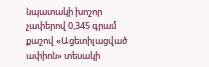նպատակի խոշոր չափերով 0,345 գրամ քաշով «Ացետիլացված ափիոն» տեսակի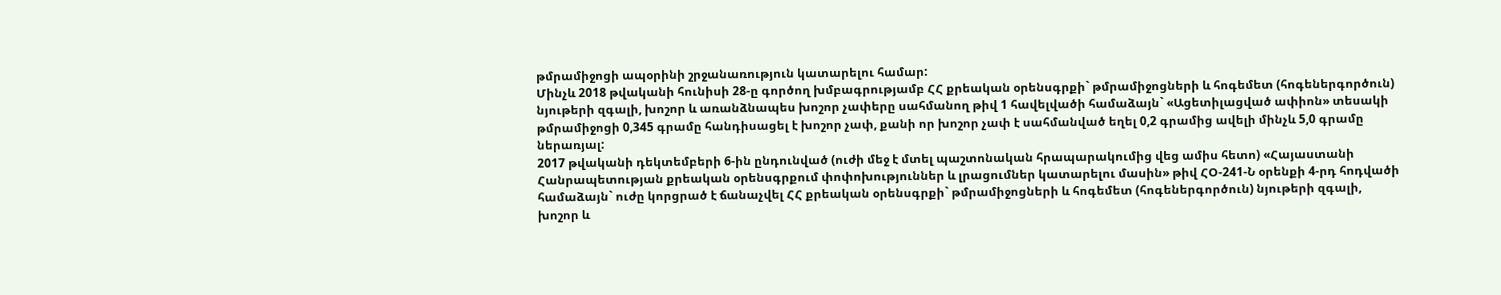թմրամիջոցի ապօրինի շրջանառություն կատարելու համար:
Մինչև 2018 թվականի հունիսի 28-ը գործող խմբագրությամբ ՀՀ քրեական օրենսգրքի` թմրամիջոցների և հոգեմետ (հոգեներգործուն) նյութերի զգալի, խոշոր և առանձնապես խոշոր չափերը սահմանող թիվ 1 հավելվածի համաձայն` «Ացետիլացված ափիոն» տեսակի թմրամիջոցի 0,345 գրամը հանդիսացել է խոշոր չափ, քանի որ խոշոր չափ է սահմանված եղել 0,2 գրամից ավելի մինչև 5,0 գրամը ներառյալ:
2017 թվականի դեկտեմբերի 6-ին ընդունված (ուժի մեջ է մտել պաշտոնական հրապարակումից վեց ամիս հետո) «Հայաստանի Հանրապետության քրեական օրենսգրքում փոփոխություններ և լրացումներ կատարելու մասին» թիվ ՀՕ-241-Ն օրենքի 4-րդ հոդվածի համաձայն` ուժը կորցրած է ճանաչվել ՀՀ քրեական օրենսգրքի` թմրամիջոցների և հոգեմետ (հոգեներգործուն) նյութերի զգալի, խոշոր և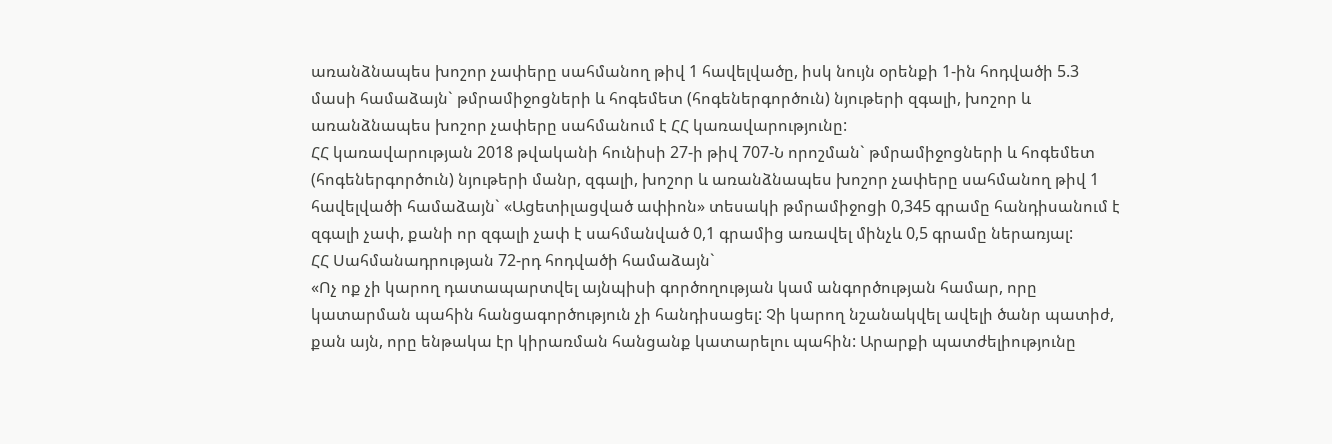առանձնապես խոշոր չափերը սահմանող թիվ 1 հավելվածը, իսկ նույն օրենքի 1-ին հոդվածի 5.3 մասի համաձայն` թմրամիջոցների և հոգեմետ (հոգեներգործուն) նյութերի զգալի, խոշոր և առանձնապես խոշոր չափերը սահմանում է ՀՀ կառավարությունը:
ՀՀ կառավարության 2018 թվականի հունիսի 27-ի թիվ 707-Ն որոշման` թմրամիջոցների և հոգեմետ (հոգեներգործուն) նյութերի մանր, զգալի, խոշոր և առանձնապես խոշոր չափերը սահմանող թիվ 1 հավելվածի համաձայն` «Ացետիլացված ափիոն» տեսակի թմրամիջոցի 0,345 գրամը հանդիսանում է զգալի չափ, քանի որ զգալի չափ է սահմանված 0,1 գրամից առավել մինչև 0,5 գրամը ներառյալ:
ՀՀ Սահմանադրության 72-րդ հոդվածի համաձայն`
«Ոչ ոք չի կարող դատապարտվել այնպիսի գործողության կամ անգործության համար, որը կատարման պահին հանցագործություն չի հանդիսացել: Չի կարող նշանակվել ավելի ծանր պատիժ, քան այն, որը ենթակա էր կիրառման հանցանք կատարելու պահին: Արարքի պատժելիությունը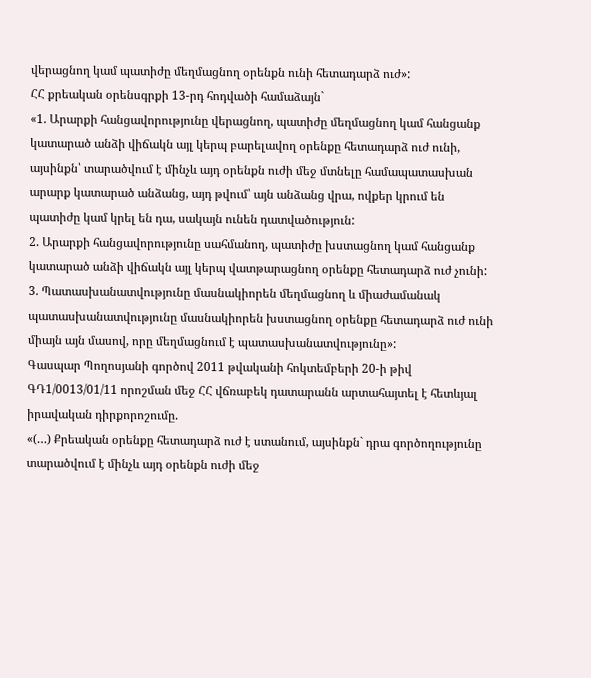վերացնող կամ պատիժը մեղմացնող օրենքն ունի հետադարձ ուժ»:
ՀՀ քրեական օրենսգրքի 13-րդ հոդվածի համաձայն`
«1. Արարքի հանցավորությունը վերացնող, պատիժը մեղմացնող կամ հանցանք կատարած անձի վիճակն այլ կերպ բարելավող օրենքը հետադարձ ուժ ունի, այսինքն՝ տարածվում է մինչև այդ օրենքն ուժի մեջ մտնելը համապատասխան արարք կատարած անձանց, այդ թվում՝ այն անձանց վրա, ովքեր կրում են պատիժը կամ կրել են դա, սակայն ունեն դատվածություն:
2. Արարքի հանցավորությունը սահմանող, պատիժը խստացնող կամ հանցանք կատարած անձի վիճակն այլ կերպ վատթարացնող օրենքը հետադարձ ուժ չունի:
3. Պատասխանատվությունը մասնակիորեն մեղմացնող և միաժամանակ պատասխանատվությունը մասնակիորեն խստացնող օրենքը հետադարձ ուժ ունի միայն այն մասով, որը մեղմացնում է պատասխանատվությունը»:
Գասպար Պողոսյանի գործով 2011 թվականի հոկտեմբերի 20-ի թիվ ԳԴ1/0013/01/11 որոշման մեջ ՀՀ վճռաբեկ դատարանն արտահայտել է հետևյալ իրավական դիրքորոշումը.
«(…) Քրեական օրենքը հետադարձ ուժ է ստանում, այսինքն` դրա գործողությունը տարածվում է մինչև այդ օրենքն ուժի մեջ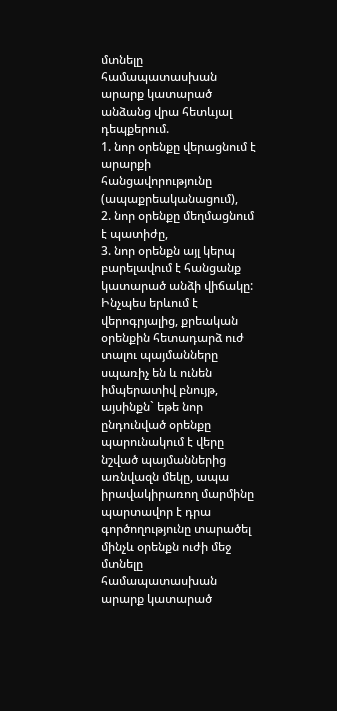մտնելը համապատասխան արարք կատարած անձանց վրա հետևյալ դեպքերում.
1. նոր օրենքը վերացնում է արարքի հանցավորությունը (ապաքրեականացում),
2. նոր օրենքը մեղմացնում է պատիժը,
3. նոր օրենքն այլ կերպ բարելավում է հանցանք կատարած անձի վիճակը:
Ինչպես երևում է վերոգրյալից, քրեական օրենքին հետադարձ ուժ տալու պայմանները սպառիչ են և ունեն իմպերատիվ բնույթ, այսինքն` եթե նոր ընդունված օրենքը պարունակում է վերը նշված պայմաններից առնվազն մեկը, ապա իրավակիրառող մարմինը պարտավոր է դրա գործողությունը տարածել մինչև օրենքն ուժի մեջ մտնելը համապատասխան արարք կատարած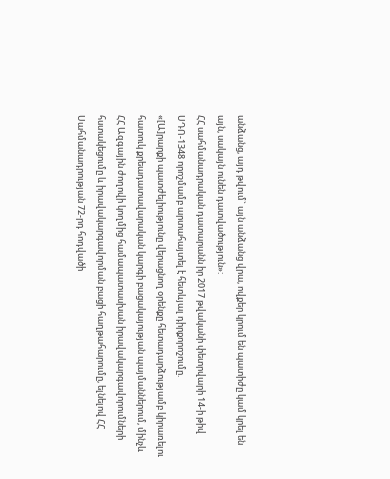անձանց, այդ թվում` այն անձանց վրա, ովքեր կրում են պատիժը կամ կրել են այն, սակայն ունեն դատվածություն»:
ՀՀ սահմանադրական դատարանն իր 2017 թվականի փետրվարի 14-ի թիվ ՍԴՈ-1348 որոշմամբ արտահայտել է հետևյալ դիրքորոշումը.
«[Ա]րարքի պատժելիությունը վերացնող օրենքը հետադարձությամբ կիրառելու հատուկ քրեադատավարական կարգի բացակայության պայմաններում, մինչև ՀՀ Ազգային ժողովի կողմից համապատասխան իրավակարգավորումների հստակեցումը և իրավակարգավորման բացի հաղթահարումը, ելնելով ՀՀ Սահմանադրության 72-րդ հոդվածի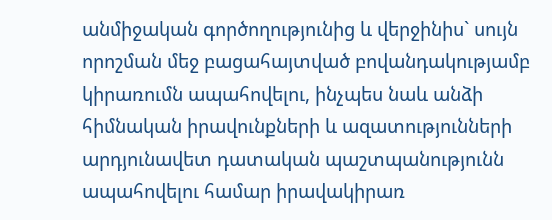անմիջական գործողությունից և վերջինիս` սույն որոշման մեջ բացահայտված բովանդակությամբ կիրառումն ապահովելու, ինչպես նաև անձի հիմնական իրավունքների և ազատությունների արդյունավետ դատական պաշտպանությունն ապահովելու համար իրավակիրառ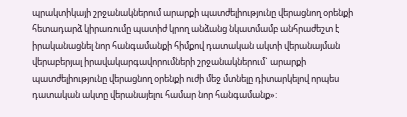պրակտիկայի շրջանակներում արարքի պատժելիությունը վերացնող օրենքի հետադարձ կիրառումը պատիժ կրող անձանց նկատմամբ անհրաժեշտ է իրականացնել նոր հանգամանքի հիմքով դատական ակտի վերանայման վերաբերյալ իրավակարգավորումների շրջանակներում` արարքի պատժելիությունը վերացնող օրենքի ուժի մեջ մտնելը դիտարկելով որպես դատական ակտը վերանայելու համար նոր հանգամանք»: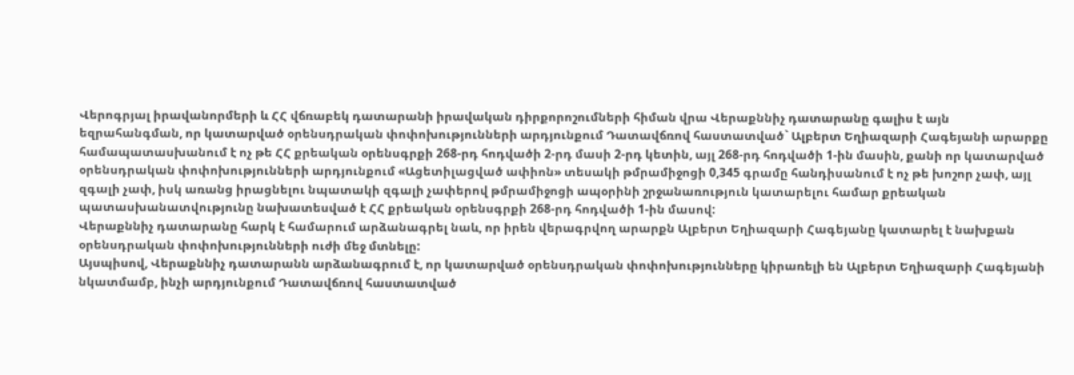Վերոգրյալ իրավանորմերի և ՀՀ վճռաբեկ դատարանի իրավական դիրքորոշումների հիման վրա Վերաքննիչ դատարանը գալիս է այն եզրահանգման, որ կատարված օրենսդրական փոփոխությունների արդյունքում Դատավճռով հաստատված` Ալբերտ Եղիազարի Հագեյանի արարքը համապատասխանում է ոչ թե ՀՀ քրեական օրենսգրքի 268-րդ հոդվածի 2-րդ մասի 2-րդ կետին, այլ 268-րդ հոդվածի 1-ին մասին, քանի որ կատարված օրենսդրական փոփոխությունների արդյունքում «Ացետիլացված ափիոն» տեսակի թմրամիջոցի 0,345 գրամը հանդիսանում է ոչ թե խոշոր չափ, այլ զգալի չափ, իսկ առանց իրացնելու նպատակի զգալի չափերով թմրամիջոցի ապօրինի շրջանառություն կատարելու համար քրեական պատասխանատվությունը նախատեսված է ՀՀ քրեական օրենսգրքի 268-րդ հոդվածի 1-ին մասով:
Վերաքննիչ դատարանը հարկ է համարում արձանագրել նաև, որ իրեն վերագրվող արարքն Ալբերտ Եղիազարի Հագեյանը կատարել է նախքան օրենսդրական փոփոխությունների ուժի մեջ մտնելը:
Այսպիսով, Վերաքննիչ դատարանն արձանագրում է, որ կատարված օրենսդրական փոփոխությունները կիրառելի են Ալբերտ Եղիազարի Հագեյանի նկատմամբ, ինչի արդյունքում Դատավճռով հաստատված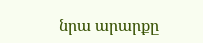նրա արարքը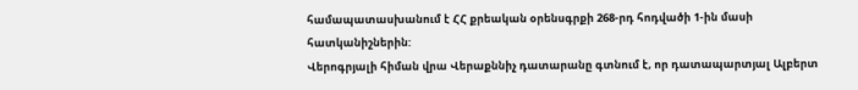համապատասխանում է ՀՀ քրեական օրենսգրքի 268-րդ հոդվածի 1-ին մասի հատկանիշներին:
Վերոգրյալի հիման վրա Վերաքննիչ դատարանը գտնում է, որ դատապարտյալ Ալբերտ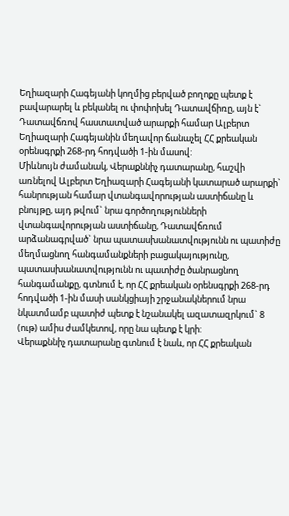Եղիազարի Հագեյանի կողմից բերված բողոքը պետք է բավարարել և բեկանել ու փոփոխել Դատավճիռը, այն է` Դատավճռով հաստատված արարքի համար Ալբերտ Եղիազարի Հագեյանին մեղավոր ճանաչել ՀՀ քրեական օրենսգրքի 268-րդ հոդվածի 1-ին մասով:
Միևնույն ժամանակ, Վերաքննիչ դատարանը, հաշվի առնելով Ալբերտ Եղիազարի Հագեյանի կատարած արարքի` հանրության համար վտանգավորության աստիճանը և բնույթը, այդ թվում` նրա գործողությունների վտանգավորության աստիճանը, Դատավճռում արձանագրված` նրա պատասխանատվությունն ու պատիժը մեղմացնող հանգամանքների բացակայությունը, պատասխանատվությունն ու պատիժը ծանրացնող հանգամանքը, գտնում է, որ ՀՀ քրեական օրենսգրքի 268-րդ հոդվածի 1-ին մասի սանկցիայի շրջանակներում նրա նկատմամբ պատիժ պետք է նշանակել ազատազրկում` 8 (ութ) ամիս ժամկետով, որը նա պետք է կրի:
Վերաքննիչ դատարանը գտնում է նաև, որ ՀՀ քրեական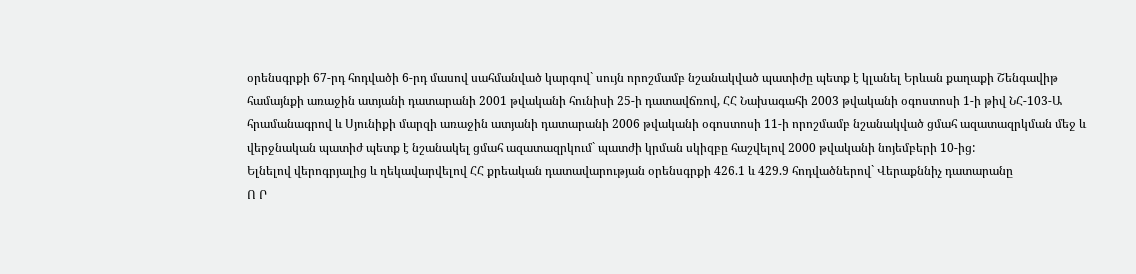օրենսգրքի 67-րդ հոդվածի 6-րդ մասով սահմանված կարգով` սույն որոշմամբ նշանակված պատիժը պետք է կլանել Երևան քաղաքի Շենգավիթ համայնքի առաջին ատյանի դատարանի 2001 թվականի հունիսի 25-ի դատավճռով, ՀՀ Նախագահի 2003 թվականի օգոստոսի 1-ի թիվ ՆՀ-103-Ա հրամանագրով և Սյունիքի մարզի առաջին ատյանի դատարանի 2006 թվականի օգոստոսի 11-ի որոշմամբ նշանակված ցմահ ազատազրկման մեջ և վերջնական պատիժ պետք է նշանակել ցմահ ազատազրկում` պատժի կրման սկիզբը հաշվելով 2000 թվականի նոյեմբերի 10-ից:
Ելնելով վերոգրյալից և ղեկավարվելով ՀՀ քրեական դատավարության օրենսգրքի 426.1 և 429.9 հոդվածներով` Վերաքննիչ դատարանը
Ո Ր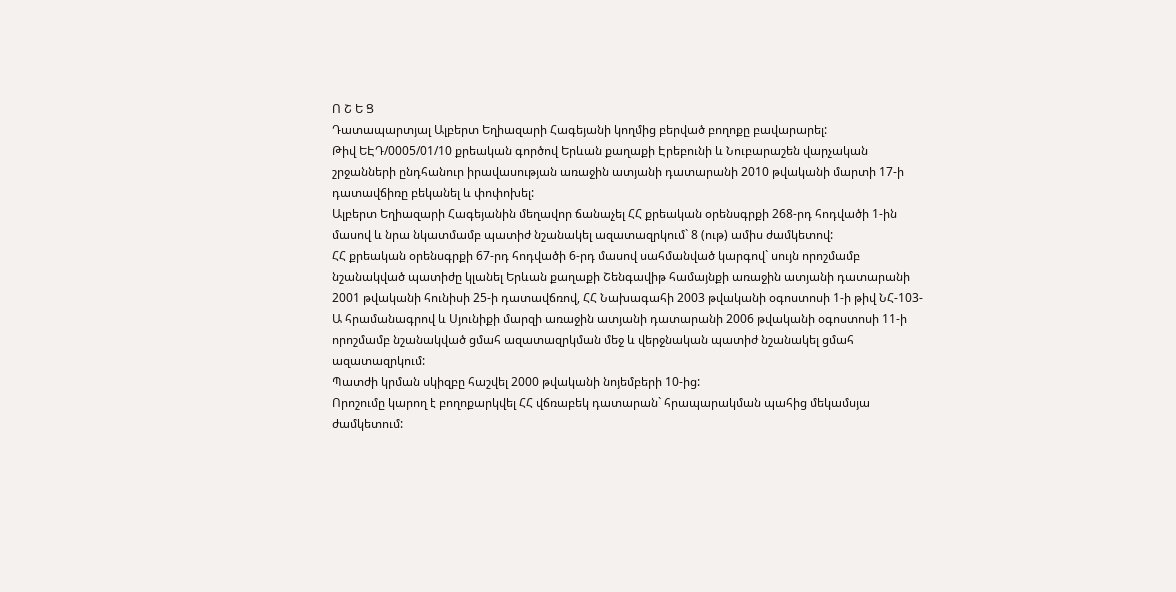Ո Շ Ե Ց
Դատապարտյալ Ալբերտ Եղիազարի Հագեյանի կողմից բերված բողոքը բավարարել:
Թիվ ԵԷԴ/0005/01/10 քրեական գործով Երևան քաղաքի Էրեբունի և Նուբարաշեն վարչական շրջանների ընդհանուր իրավասության առաջին ատյանի դատարանի 2010 թվականի մարտի 17-ի դատավճիռը բեկանել և փոփոխել:
Ալբերտ Եղիազարի Հագեյանին մեղավոր ճանաչել ՀՀ քրեական օրենսգրքի 268-րդ հոդվածի 1-ին մասով և նրա նկատմամբ պատիժ նշանակել ազատազրկում` 8 (ութ) ամիս ժամկետով:
ՀՀ քրեական օրենսգրքի 67-րդ հոդվածի 6-րդ մասով սահմանված կարգով` սույն որոշմամբ նշանակված պատիժը կլանել Երևան քաղաքի Շենգավիթ համայնքի առաջին ատյանի դատարանի 2001 թվականի հունիսի 25-ի դատավճռով, ՀՀ Նախագահի 2003 թվականի օգոստոսի 1-ի թիվ ՆՀ-103-Ա հրամանագրով և Սյունիքի մարզի առաջին ատյանի դատարանի 2006 թվականի օգոստոսի 11-ի որոշմամբ նշանակված ցմահ ազատազրկման մեջ և վերջնական պատիժ նշանակել ցմահ ազատազրկում:
Պատժի կրման սկիզբը հաշվել 2000 թվականի նոյեմբերի 10-ից:
Որոշումը կարող է բողոքարկվել ՀՀ վճռաբեկ դատարան` հրապարակման պահից մեկամսյա ժամկետում: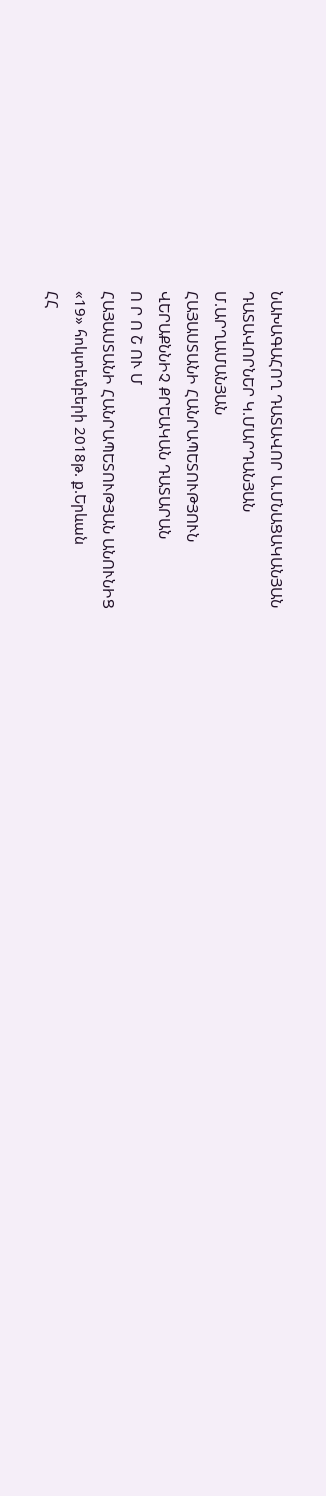ՆԱԽԱԳԱՀՈՂ ԴԱՏԱՎՈՐ Ա.ՄՆԱՑԱԿԱՆՅԱՆ
ԴԱՏԱՎՈՐՆԵՐ Կ.ՄԱՐԴԱՆՅԱՆ
Մ.ԱՐՂԱՄԱՆՅԱՆ
ՀԱՅԱՍՏԱՆԻ ՀԱՆՐԱՊԵՏՈՒԹՅՈՒՆ
ՎԵՐԱՔՆՆԻՉ ՔՐԵԱԿԱՆ ԴԱՏԱՐԱՆ
Ո Ր Ո Շ ՈՒ Մ
ՀԱՅԱՍՏԱՆԻ ՀԱՆՐԱՊԵՏՈՒԹՅԱՆ ԱՆՈՒՆԻՑ
«19» հոկտեմբերի 2018թ. ք.Երևան
ՀՀ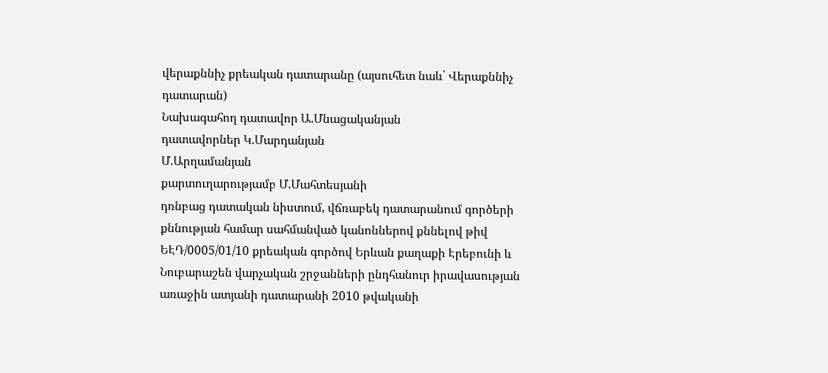վերաքննիչ քրեական դատարանը (այսուհետ նաև` Վերաքննիչ դատարան)
Նախագահող դատավոր Ա.Մնացականյան
դատավորներ Կ.Մարդանյան
Մ.Արղամանյան
քարտուղարությամբ Մ.Մահտեսյանի
դռնբաց դատական նիստում, վճռաբեկ դատարանում գործերի քննության համար սահմանված կանոններով քննելով թիվ ԵԷԴ/0005/01/10 քրեական գործով Երևան քաղաքի Էրեբունի և Նուբարաշեն վարչական շրջանների ընդհանուր իրավասության առաջին ատյանի դատարանի 2010 թվականի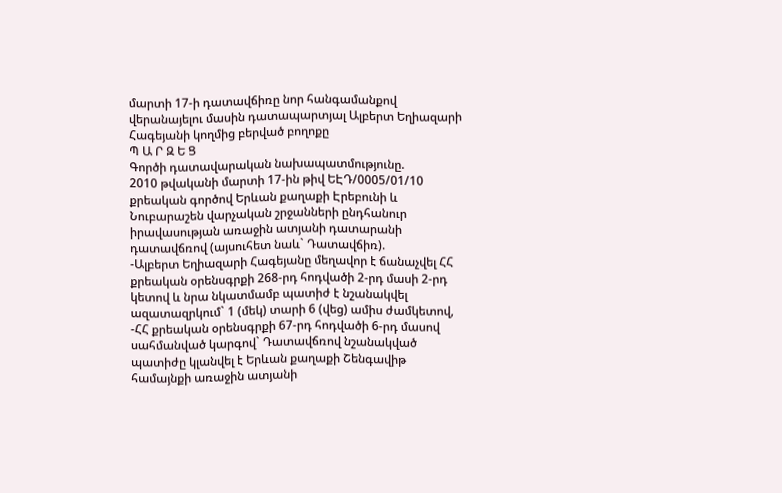մարտի 17-ի դատավճիռը նոր հանգամանքով վերանայելու մասին դատապարտյալ Ալբերտ Եղիազարի Հագեյանի կողմից բերված բողոքը
Պ Ա Ր Զ Ե Ց
Գործի դատավարական նախապատմությունը.
2010 թվականի մարտի 17-ին թիվ ԵԷԴ/0005/01/10 քրեական գործով Երևան քաղաքի Էրեբունի և Նուբարաշեն վարչական շրջանների ընդհանուր իրավասության առաջին ատյանի դատարանի դատավճռով (այսուհետ նաև` Դատավճիռ).
-Ալբերտ Եղիազարի Հագեյանը մեղավոր է ճանաչվել ՀՀ քրեական օրենսգրքի 268-րդ հոդվածի 2-րդ մասի 2-րդ կետով և նրա նկատմամբ պատիժ է նշանակվել ազատազրկում` 1 (մեկ) տարի 6 (վեց) ամիս ժամկետով,
-ՀՀ քրեական օրենսգրքի 67-րդ հոդվածի 6-րդ մասով սահմանված կարգով` Դատավճռով նշանակված պատիժը կլանվել է Երևան քաղաքի Շենգավիթ համայնքի առաջին ատյանի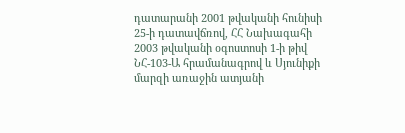դատարանի 2001 թվականի հունիսի 25-ի դատավճռով, ՀՀ Նախագահի 2003 թվականի օգոստոսի 1-ի թիվ ՆՀ-103-Ա հրամանագրով և Սյունիքի մարզի առաջին ատյանի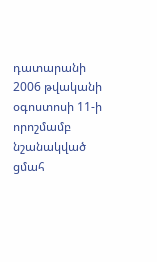դատարանի 2006 թվականի օգոստոսի 11-ի որոշմամբ նշանակված ցմահ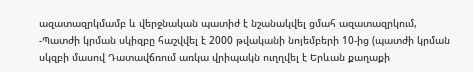ազատազրկմամբ և վերջնական պատիժ է նշանակվել ցմահ ազատազրկում,
-Պատժի կրման սկիզբը հաշվվել է 2000 թվականի նոյեմբերի 10-ից (պատժի կրման սկզբի մասով Դատավճռում առկա վրիպակն ուղղվել է Երևան քաղաքի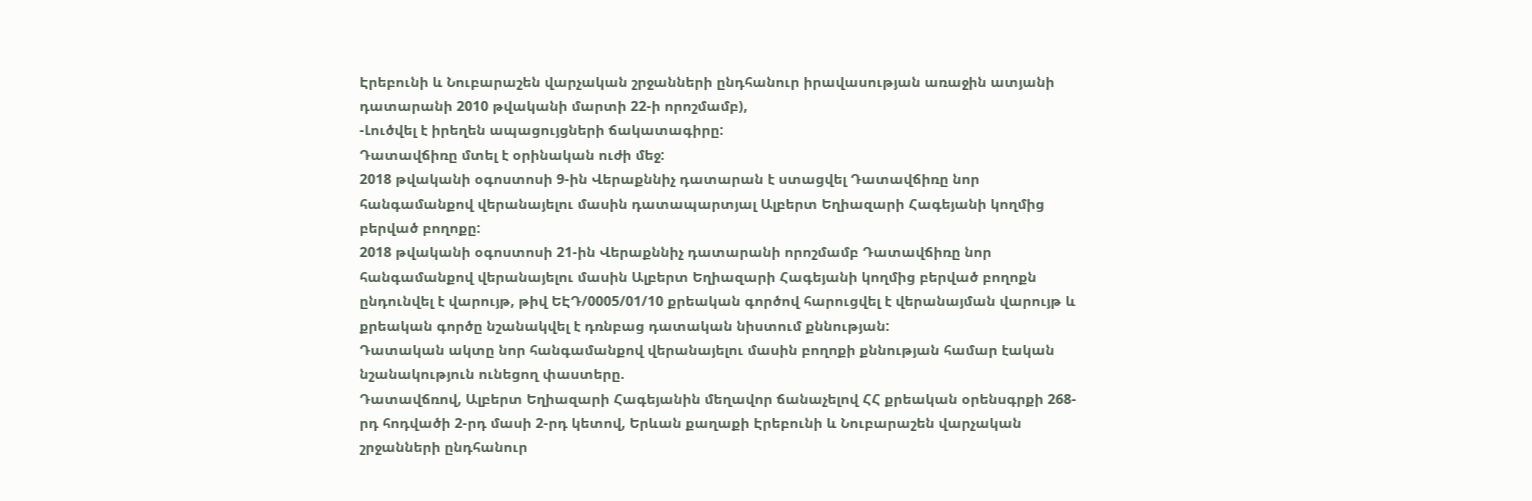Էրեբունի և Նուբարաշեն վարչական շրջանների ընդհանուր իրավասության առաջին ատյանի դատարանի 2010 թվականի մարտի 22-ի որոշմամբ),
-Լուծվել է իրեղեն ապացույցների ճակատագիրը:
Դատավճիռը մտել է օրինական ուժի մեջ:
2018 թվականի օգոստոսի 9-ին Վերաքննիչ դատարան է ստացվել Դատավճիռը նոր հանգամանքով վերանայելու մասին դատապարտյալ Ալբերտ Եղիազարի Հագեյանի կողմից բերված բողոքը:
2018 թվականի օգոստոսի 21-ին Վերաքննիչ դատարանի որոշմամբ Դատավճիռը նոր հանգամանքով վերանայելու մասին Ալբերտ Եղիազարի Հագեյանի կողմից բերված բողոքն ընդունվել է վարույթ, թիվ ԵԷԴ/0005/01/10 քրեական գործով հարուցվել է վերանայման վարույթ և քրեական գործը նշանակվել է դռնբաց դատական նիստում քննության:
Դատական ակտը նոր հանգամանքով վերանայելու մասին բողոքի քննության համար էական նշանակություն ունեցող փաստերը.
Դատավճռով, Ալբերտ Եղիազարի Հագեյանին մեղավոր ճանաչելով ՀՀ քրեական օրենսգրքի 268-րդ հոդվածի 2-րդ մասի 2-րդ կետով, Երևան քաղաքի Էրեբունի և Նուբարաշեն վարչական շրջանների ընդհանուր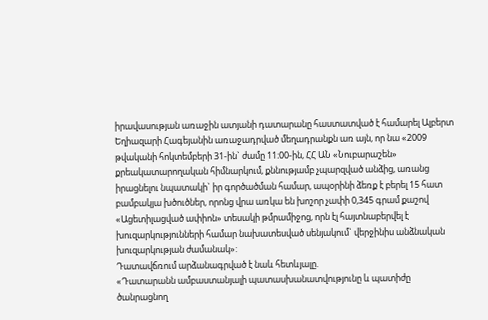իրավասության առաջին ատյանի դատարանը հաստատված է համարել Ալբերտ Եղիազարի Հագեյանին առաջադրված մեղադրանքն առ այն, որ նա «2009 թվականի հոկտեմբերի 31-ին` ժամը 11։00-ին, ՀՀ ԱՆ «Նուբարաշեն» քրեակատարողական հիմնարկում, քննությամբ չպարզված անձից, առանց իրացնելու նպատակի` իր գործածման համար, ապօրինի ձեռք է բերել 15 հատ բամբակյա խծուծներ, որոնց վրա առկա են խոշոր չափի 0,345 գրամ քաշով «Ացետիլացված ափիոն» տեսակի թմրամիջոց, որն էլ հայտնաբերվել է խուզարկությունների համար նախատեսված սենյակում` վերջինիս անձնական խուզարկության ժամանակ»:
Դատավճռում արձանագրված է նաև հետևյալը.
«Դատարանն ամբաստանյալի պատասխանատվությունը և պատիժը ծանրացնող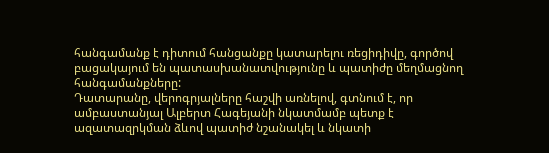հանգամանք է դիտում հանցանքը կատարելու ռեցիդիվը, գործով բացակայում են պատասխանատվությունը և պատիժը մեղմացնող հանգամանքները:
Դատարանը, վերոգրյալները հաշվի առնելով, գտնում է, որ ամբաստանյալ Ալբերտ Հագեյանի նկատմամբ պետք է ազատազրկման ձևով պատիժ նշանակել և նկատի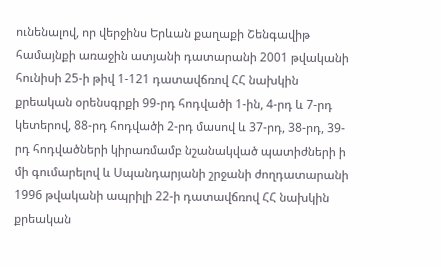ունենալով, որ վերջինս Երևան քաղաքի Շենգավիթ համայնքի առաջին ատյանի դատարանի 2001 թվականի հունիսի 25-ի թիվ 1-121 դատավճռով ՀՀ նախկին քրեական օրենսգրքի 99-րդ հոդվածի 1-ին, 4-րդ և 7-րդ կետերով, 88-րդ հոդվածի 2-րդ մասով և 37-րդ, 38-րդ, 39-րդ հոդվածների կիրառմամբ նշանակված պատիժների ի մի գումարելով և Սպանդարյանի շրջանի ժողդատարանի 1996 թվականի ապրիլի 22-ի դատավճռով ՀՀ նախկին քրեական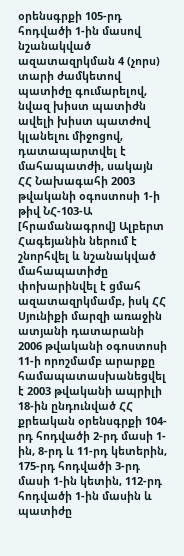օրենսգրքի 105-րդ հոդվածի 1-ին մասով նշանակված ազատազրկման 4 (չորս) տարի ժամկետով պատիժը գումարելով, նվազ խիստ պատիժն ավելի խիստ պատժով կլանելու միջոցով, դատապարտվել է մահապատժի, սակայն ՀՀ Նախագահի 2003 թվականի օգոստոսի 1-ի թիվ ՆՀ-103-Ա [հրամանագրով] Ալբերտ Հագեյանին ներում է շնորհվել և նշանակված մահապատիժը փոխարինվել է ցմահ ազատազրկմամբ, իսկ ՀՀ Սյունիքի մարզի առաջին ատյանի դատարանի 2006 թվականի օգոստոսի 11-ի որոշմամբ արարքը համապատասխանեցվել է 2003 թվականի ապրիլի 18-ին ընդունված ՀՀ քրեական օրենսգրքի 104-րդ հոդվածի 2-րդ մասի 1-ին, 8-րդ և 11-րդ կետերին, 175-րդ հոդվածի 3-րդ մասի 1-ին կետին, 112-րդ հոդվածի 1-ին մասին և պատիժը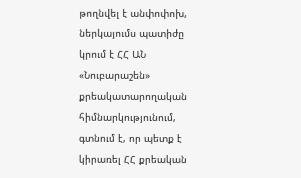թողնվել է անփոփոխ, ներկայումս պատիժը կրում է ՀՀ ԱՆ «Նուբարաշեն» քրեակատարողական հիմնարկությունում, գտնում է, որ պետք է կիրառել ՀՀ քրեական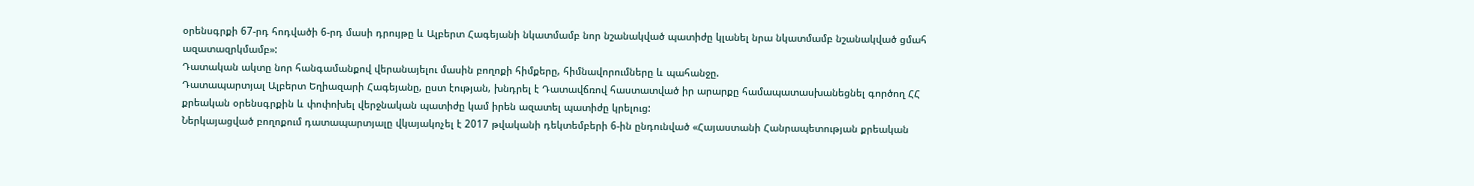օրենսգրքի 67-րդ հոդվածի 6-րդ մասի դրույթը և Ալբերտ Հագեյանի նկատմամբ նոր նշանակված պատիժը կլանել նրա նկատմամբ նշանակված ցմահ ազատազրկմամբ»:
Դատական ակտը նոր հանգամանքով վերանայելու մասին բողոքի հիմքերը, հիմնավորումները և պահանջը.
Դատապարտյալ Ալբերտ Եղիազարի Հագեյանը, ըստ էության, խնդրել է Դատավճռով հաստատված իր արարքը համապատասխանեցնել գործող ՀՀ քրեական օրենսգրքին և փոփոխել վերջնական պատիժը կամ իրեն ազատել պատիժը կրելուց:
Ներկայացված բողոքում դատապարտյալը վկայակոչել է 2017 թվականի դեկտեմբերի 6-ին ընդունված «Հայաստանի Հանրապետության քրեական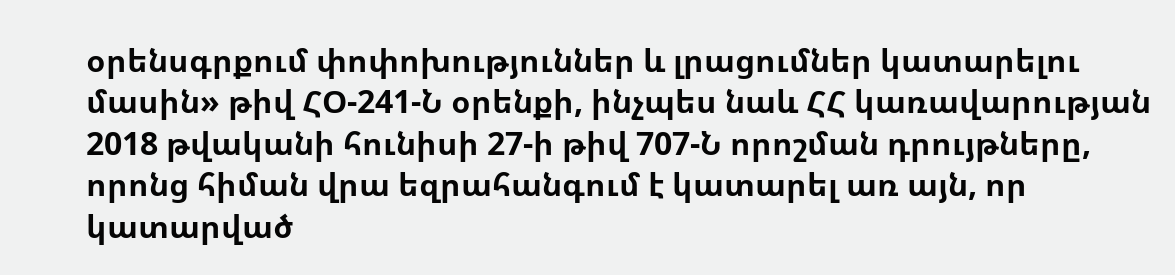օրենսգրքում փոփոխություններ և լրացումներ կատարելու մասին» թիվ ՀՕ-241-Ն օրենքի, ինչպես նաև ՀՀ կառավարության 2018 թվականի հունիսի 27-ի թիվ 707-Ն որոշման դրույթները, որոնց հիման վրա եզրահանգում է կատարել առ այն, որ կատարված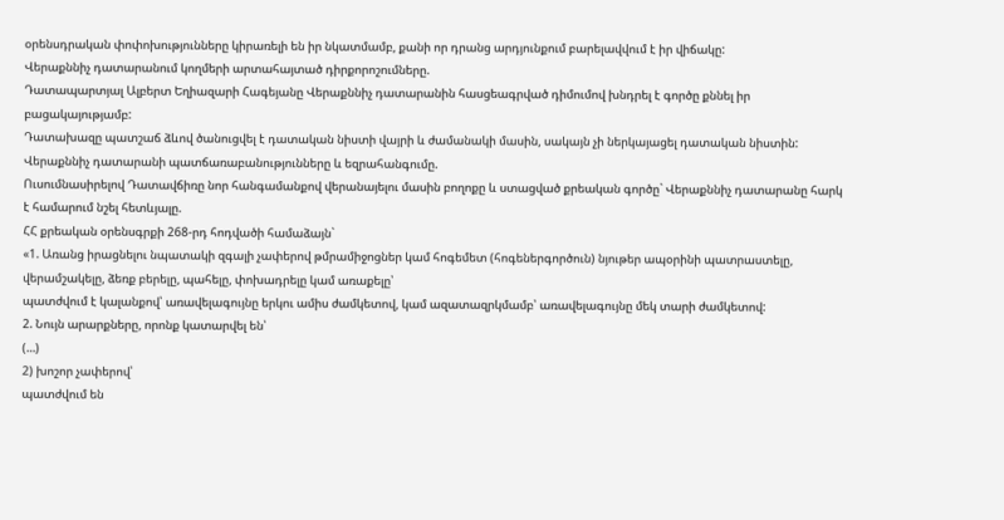օրենսդրական փոփոխությունները կիրառելի են իր նկատմամբ, քանի որ դրանց արդյունքում բարելավվում է իր վիճակը:
Վերաքննիչ դատարանում կողմերի արտահայտած դիրքորոշումները.
Դատապարտյալ Ալբերտ Եղիազարի Հագեյանը Վերաքննիչ դատարանին հասցեագրված դիմումով խնդրել է գործը քննել իր բացակայությամբ:
Դատախազը պատշաճ ձևով ծանուցվել է դատական նիստի վայրի և ժամանակի մասին, սակայն չի ներկայացել դատական նիստին:
Վերաքննիչ դատարանի պատճառաբանությունները և եզրահանգումը.
Ուսումնասիրելով Դատավճիռը նոր հանգամանքով վերանայելու մասին բողոքը և ստացված քրեական գործը` Վերաքննիչ դատարանը հարկ է համարում նշել հետևյալը.
ՀՀ քրեական օրենսգրքի 268-րդ հոդվածի համաձայն`
«1. Առանց իրացնելու նպատակի զգալի չափերով թմրամիջոցներ կամ հոգեմետ (հոգեներգործուն) նյութեր ապօրինի պատրաստելը, վերամշակելը, ձեռք բերելը, պահելը, փոխադրելը կամ առաքելը՝
պատժվում է կալանքով՝ առավելագույնը երկու ամիս ժամկետով, կամ ազատազրկմամբ՝ առավելագույնը մեկ տարի ժամկետով:
2. Նույն արարքները, որոնք կատարվել են՝
(…)
2) խոշոր չափերով՝
պատժվում են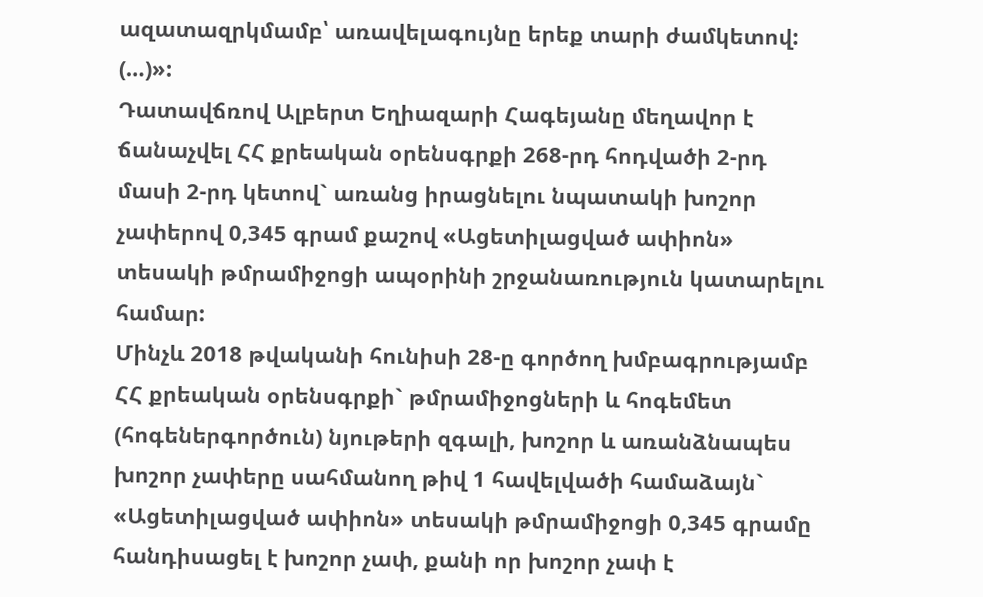ազատազրկմամբ՝ առավելագույնը երեք տարի ժամկետով:
(…)»:
Դատավճռով Ալբերտ Եղիազարի Հագեյանը մեղավոր է ճանաչվել ՀՀ քրեական օրենսգրքի 268-րդ հոդվածի 2-րդ մասի 2-րդ կետով` առանց իրացնելու նպատակի խոշոր չափերով 0,345 գրամ քաշով «Ացետիլացված ափիոն» տեսակի թմրամիջոցի ապօրինի շրջանառություն կատարելու համար:
Մինչև 2018 թվականի հունիսի 28-ը գործող խմբագրությամբ ՀՀ քրեական օրենսգրքի` թմրամիջոցների և հոգեմետ (հոգեներգործուն) նյութերի զգալի, խոշոր և առանձնապես խոշոր չափերը սահմանող թիվ 1 հավելվածի համաձայն` «Ացետիլացված ափիոն» տեսակի թմրամիջոցի 0,345 գրամը հանդիսացել է խոշոր չափ, քանի որ խոշոր չափ է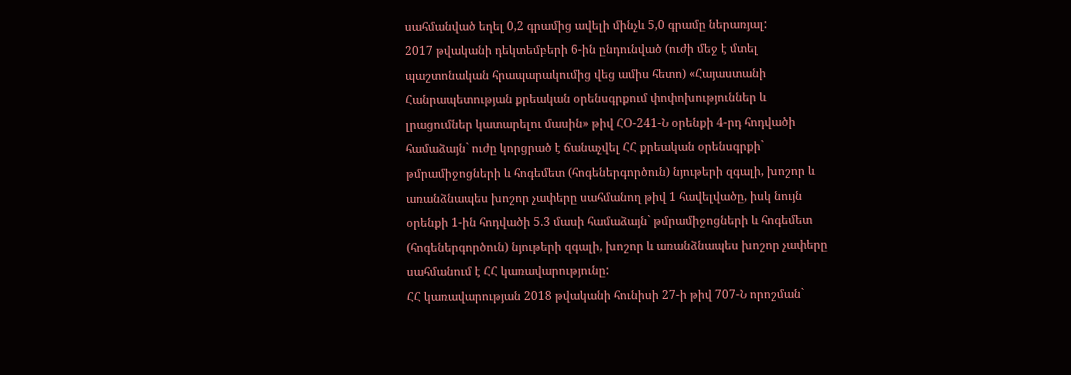սահմանված եղել 0,2 գրամից ավելի մինչև 5,0 գրամը ներառյալ:
2017 թվականի դեկտեմբերի 6-ին ընդունված (ուժի մեջ է մտել պաշտոնական հրապարակումից վեց ամիս հետո) «Հայաստանի Հանրապետության քրեական օրենսգրքում փոփոխություններ և լրացումներ կատարելու մասին» թիվ ՀՕ-241-Ն օրենքի 4-րդ հոդվածի համաձայն` ուժը կորցրած է ճանաչվել ՀՀ քրեական օրենսգրքի` թմրամիջոցների և հոգեմետ (հոգեներգործուն) նյութերի զգալի, խոշոր և առանձնապես խոշոր չափերը սահմանող թիվ 1 հավելվածը, իսկ նույն օրենքի 1-ին հոդվածի 5.3 մասի համաձայն` թմրամիջոցների և հոգեմետ (հոգեներգործուն) նյութերի զգալի, խոշոր և առանձնապես խոշոր չափերը սահմանում է ՀՀ կառավարությունը:
ՀՀ կառավարության 2018 թվականի հունիսի 27-ի թիվ 707-Ն որոշման`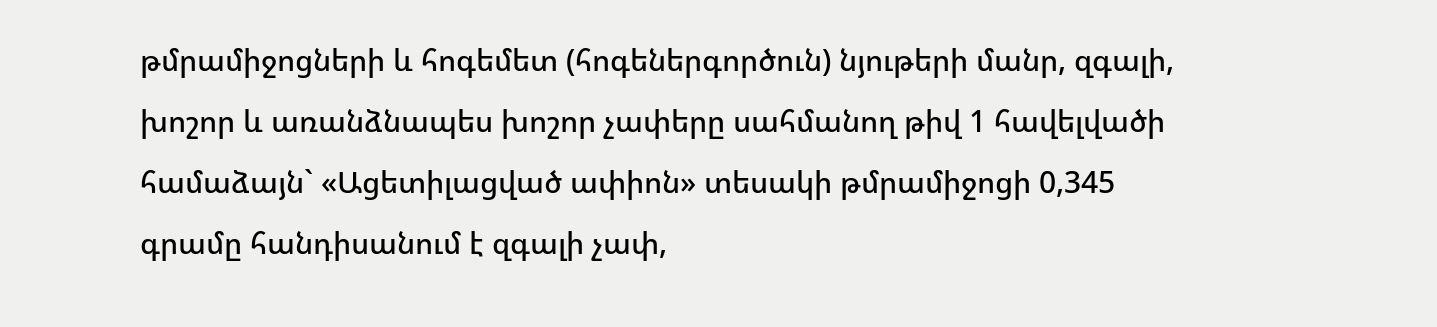թմրամիջոցների և հոգեմետ (հոգեներգործուն) նյութերի մանր, զգալի, խոշոր և առանձնապես խոշոր չափերը սահմանող թիվ 1 հավելվածի համաձայն` «Ացետիլացված ափիոն» տեսակի թմրամիջոցի 0,345 գրամը հանդիսանում է զգալի չափ,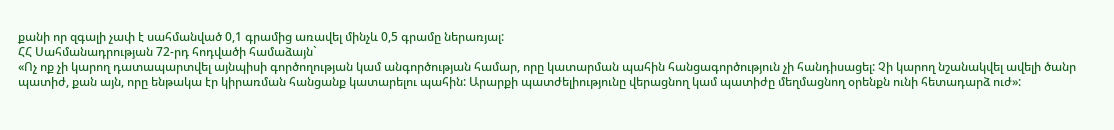քանի որ զգալի չափ է սահմանված 0,1 գրամից առավել մինչև 0,5 գրամը ներառյալ:
ՀՀ Սահմանադրության 72-րդ հոդվածի համաձայն`
«Ոչ ոք չի կարող դատապարտվել այնպիսի գործողության կամ անգործության համար, որը կատարման պահին հանցագործություն չի հանդիսացել: Չի կարող նշանակվել ավելի ծանր պատիժ, քան այն, որը ենթակա էր կիրառման հանցանք կատարելու պահին: Արարքի պատժելիությունը վերացնող կամ պատիժը մեղմացնող օրենքն ունի հետադարձ ուժ»: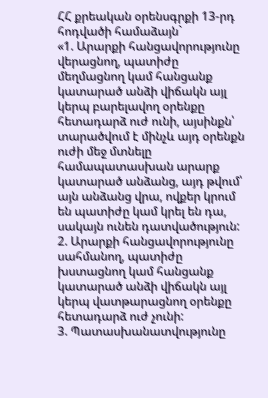ՀՀ քրեական օրենսգրքի 13-րդ հոդվածի համաձայն`
«1. Արարքի հանցավորությունը վերացնող, պատիժը մեղմացնող կամ հանցանք կատարած անձի վիճակն այլ կերպ բարելավող օրենքը հետադարձ ուժ ունի, այսինքն՝ տարածվում է մինչև այդ օրենքն ուժի մեջ մտնելը համապատասխան արարք կատարած անձանց, այդ թվում՝ այն անձանց վրա, ովքեր կրում են պատիժը կամ կրել են դա, սակայն ունեն դատվածություն:
2. Արարքի հանցավորությունը սահմանող, պատիժը խստացնող կամ հանցանք կատարած անձի վիճակն այլ կերպ վատթարացնող օրենքը հետադարձ ուժ չունի:
3. Պատասխանատվությունը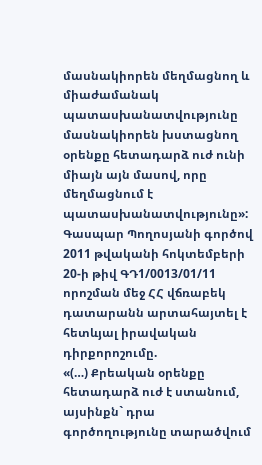մասնակիորեն մեղմացնող և միաժամանակ պատասխանատվությունը մասնակիորեն խստացնող օրենքը հետադարձ ուժ ունի միայն այն մասով, որը մեղմացնում է պատասխանատվությունը»:
Գասպար Պողոսյանի գործով 2011 թվականի հոկտեմբերի 20-ի թիվ ԳԴ1/0013/01/11 որոշման մեջ ՀՀ վճռաբեկ դատարանն արտահայտել է հետևյալ իրավական դիրքորոշումը.
«(…) Քրեական օրենքը հետադարձ ուժ է ստանում, այսինքն` դրա գործողությունը տարածվում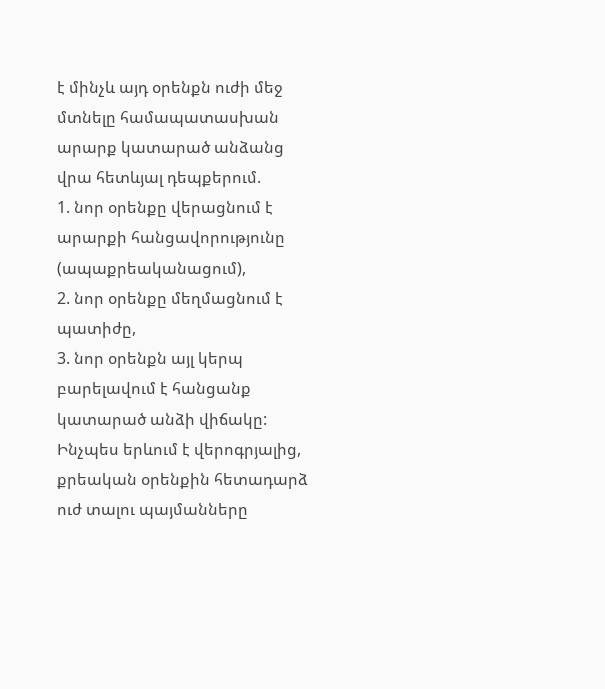է մինչև այդ օրենքն ուժի մեջ մտնելը համապատասխան արարք կատարած անձանց վրա հետևյալ դեպքերում.
1. նոր օրենքը վերացնում է արարքի հանցավորությունը (ապաքրեականացում),
2. նոր օրենքը մեղմացնում է պատիժը,
3. նոր օրենքն այլ կերպ բարելավում է հանցանք կատարած անձի վիճակը:
Ինչպես երևում է վերոգրյալից, քրեական օրենքին հետադարձ ուժ տալու պայմանները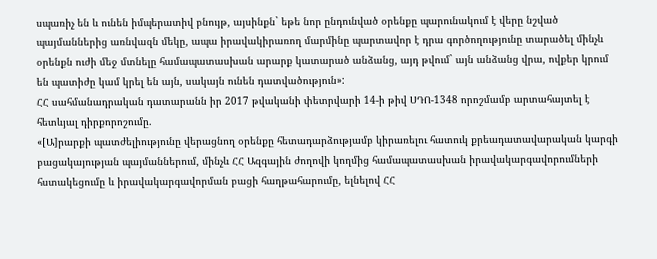սպառիչ են և ունեն իմպերատիվ բնույթ, այսինքն` եթե նոր ընդունված օրենքը պարունակում է վերը նշված պայմաններից առնվազն մեկը, ապա իրավակիրառող մարմինը պարտավոր է դրա գործողությունը տարածել մինչև օրենքն ուժի մեջ մտնելը համապատասխան արարք կատարած անձանց, այդ թվում` այն անձանց վրա, ովքեր կրում են պատիժը կամ կրել են այն, սակայն ունեն դատվածություն»:
ՀՀ սահմանադրական դատարանն իր 2017 թվականի փետրվարի 14-ի թիվ ՍԴՈ-1348 որոշմամբ արտահայտել է հետևյալ դիրքորոշումը.
«[Ա]րարքի պատժելիությունը վերացնող օրենքը հետադարձությամբ կիրառելու հատուկ քրեադատավարական կարգի բացակայության պայմաններում, մինչև ՀՀ Ազգային ժողովի կողմից համապատասխան իրավակարգավորումների հստակեցումը և իրավակարգավորման բացի հաղթահարումը, ելնելով ՀՀ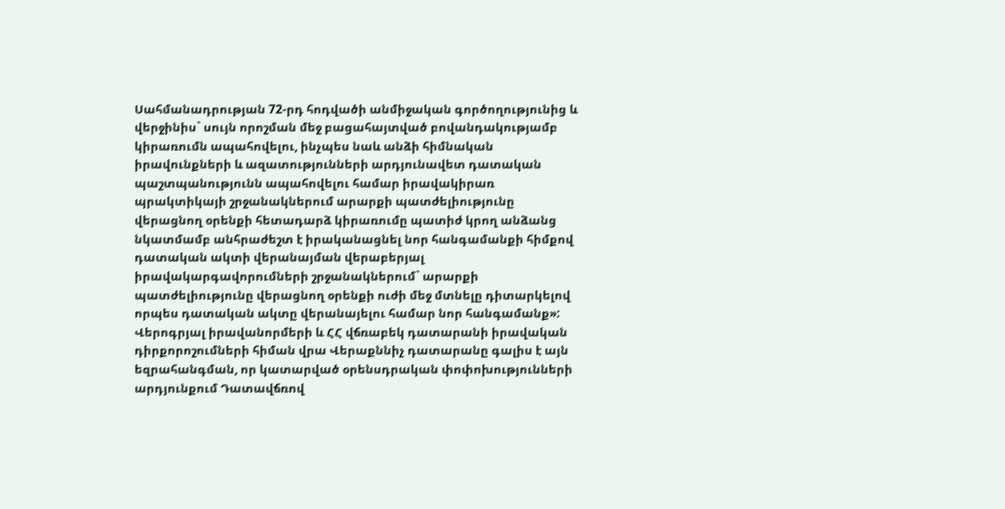Սահմանադրության 72-րդ հոդվածի անմիջական գործողությունից և վերջինիս` սույն որոշման մեջ բացահայտված բովանդակությամբ կիրառումն ապահովելու, ինչպես նաև անձի հիմնական իրավունքների և ազատությունների արդյունավետ դատական պաշտպանությունն ապահովելու համար իրավակիրառ պրակտիկայի շրջանակներում արարքի պատժելիությունը վերացնող օրենքի հետադարձ կիրառումը պատիժ կրող անձանց նկատմամբ անհրաժեշտ է իրականացնել նոր հանգամանքի հիմքով դատական ակտի վերանայման վերաբերյալ իրավակարգավորումների շրջանակներում` արարքի պատժելիությունը վերացնող օրենքի ուժի մեջ մտնելը դիտարկելով որպես դատական ակտը վերանայելու համար նոր հանգամանք»:
Վերոգրյալ իրավանորմերի և ՀՀ վճռաբեկ դատարանի իրավական դիրքորոշումների հիման վրա Վերաքննիչ դատարանը գալիս է այն եզրահանգման, որ կատարված օրենսդրական փոփոխությունների արդյունքում Դատավճռով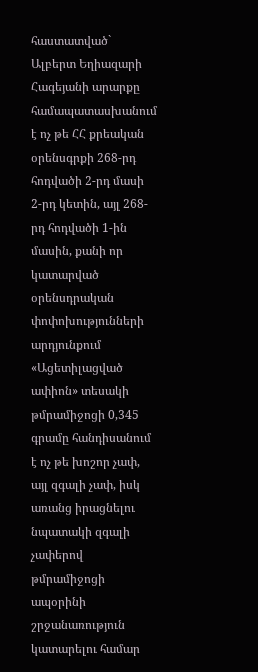հաստատված` Ալբերտ Եղիազարի Հագեյանի արարքը համապատասխանում է ոչ թե ՀՀ քրեական օրենսգրքի 268-րդ հոդվածի 2-րդ մասի 2-րդ կետին, այլ 268-րդ հոդվածի 1-ին մասին, քանի որ կատարված օրենսդրական փոփոխությունների արդյունքում «Ացետիլացված ափիոն» տեսակի թմրամիջոցի 0,345 գրամը հանդիսանում է ոչ թե խոշոր չափ, այլ զգալի չափ, իսկ առանց իրացնելու նպատակի զգալի չափերով թմրամիջոցի ապօրինի շրջանառություն կատարելու համար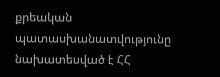քրեական պատասխանատվությունը նախատեսված է ՀՀ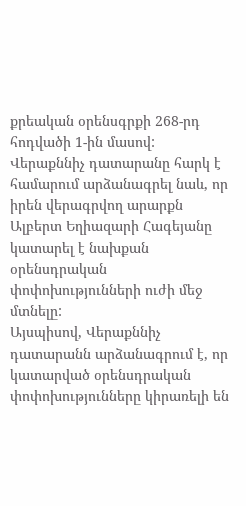քրեական օրենսգրքի 268-րդ հոդվածի 1-ին մասով:
Վերաքննիչ դատարանը հարկ է համարում արձանագրել նաև, որ իրեն վերագրվող արարքն Ալբերտ Եղիազարի Հագեյանը կատարել է նախքան օրենսդրական փոփոխությունների ուժի մեջ մտնելը:
Այսպիսով, Վերաքննիչ դատարանն արձանագրում է, որ կատարված օրենսդրական փոփոխությունները կիրառելի են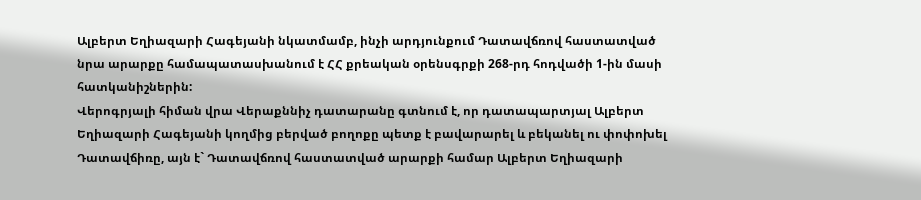Ալբերտ Եղիազարի Հագեյանի նկատմամբ, ինչի արդյունքում Դատավճռով հաստատված նրա արարքը համապատասխանում է ՀՀ քրեական օրենսգրքի 268-րդ հոդվածի 1-ին մասի հատկանիշներին:
Վերոգրյալի հիման վրա Վերաքննիչ դատարանը գտնում է, որ դատապարտյալ Ալբերտ Եղիազարի Հագեյանի կողմից բերված բողոքը պետք է բավարարել և բեկանել ու փոփոխել Դատավճիռը, այն է` Դատավճռով հաստատված արարքի համար Ալբերտ Եղիազարի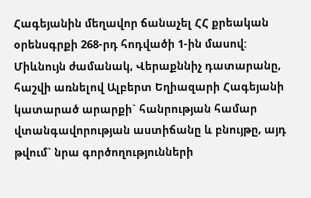Հագեյանին մեղավոր ճանաչել ՀՀ քրեական օրենսգրքի 268-րդ հոդվածի 1-ին մասով:
Միևնույն ժամանակ, Վերաքննիչ դատարանը, հաշվի առնելով Ալբերտ Եղիազարի Հագեյանի կատարած արարքի` հանրության համար վտանգավորության աստիճանը և բնույթը, այդ թվում` նրա գործողությունների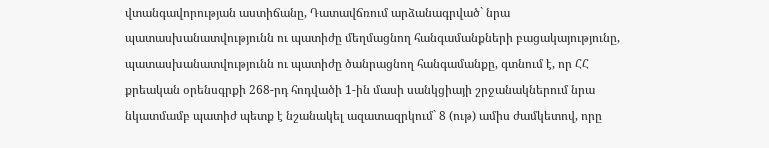վտանգավորության աստիճանը, Դատավճռում արձանագրված` նրա պատասխանատվությունն ու պատիժը մեղմացնող հանգամանքների բացակայությունը, պատասխանատվությունն ու պատիժը ծանրացնող հանգամանքը, գտնում է, որ ՀՀ քրեական օրենսգրքի 268-րդ հոդվածի 1-ին մասի սանկցիայի շրջանակներում նրա նկատմամբ պատիժ պետք է նշանակել ազատազրկում` 8 (ութ) ամիս ժամկետով, որը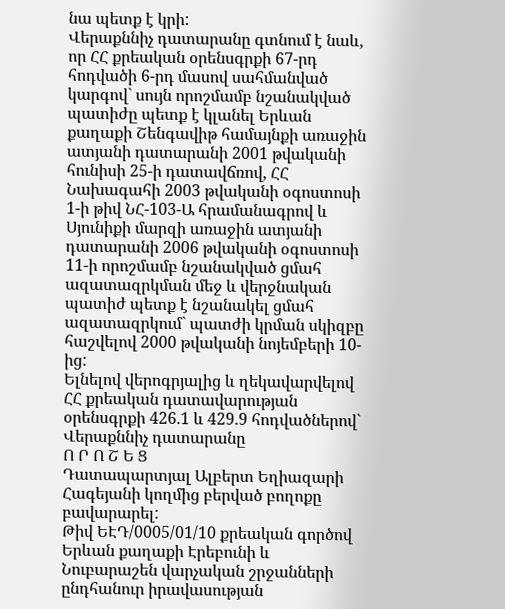նա պետք է կրի:
Վերաքննիչ դատարանը գտնում է նաև, որ ՀՀ քրեական օրենսգրքի 67-րդ հոդվածի 6-րդ մասով սահմանված կարգով` սույն որոշմամբ նշանակված պատիժը պետք է կլանել Երևան քաղաքի Շենգավիթ համայնքի առաջին ատյանի դատարանի 2001 թվականի հունիսի 25-ի դատավճռով, ՀՀ Նախագահի 2003 թվականի օգոստոսի 1-ի թիվ ՆՀ-103-Ա հրամանագրով և Սյունիքի մարզի առաջին ատյանի դատարանի 2006 թվականի օգոստոսի 11-ի որոշմամբ նշանակված ցմահ ազատազրկման մեջ և վերջնական պատիժ պետք է նշանակել ցմահ ազատազրկում` պատժի կրման սկիզբը հաշվելով 2000 թվականի նոյեմբերի 10-ից:
Ելնելով վերոգրյալից և ղեկավարվելով ՀՀ քրեական դատավարության օրենսգրքի 426.1 և 429.9 հոդվածներով` Վերաքննիչ դատարանը
Ո Ր Ո Շ Ե Ց
Դատապարտյալ Ալբերտ Եղիազարի Հագեյանի կողմից բերված բողոքը բավարարել:
Թիվ ԵԷԴ/0005/01/10 քրեական գործով Երևան քաղաքի Էրեբունի և Նուբարաշեն վարչական շրջանների ընդհանուր իրավասության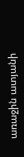առաջին ատյանի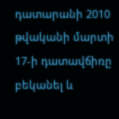դատարանի 2010 թվականի մարտի 17-ի դատավճիռը բեկանել և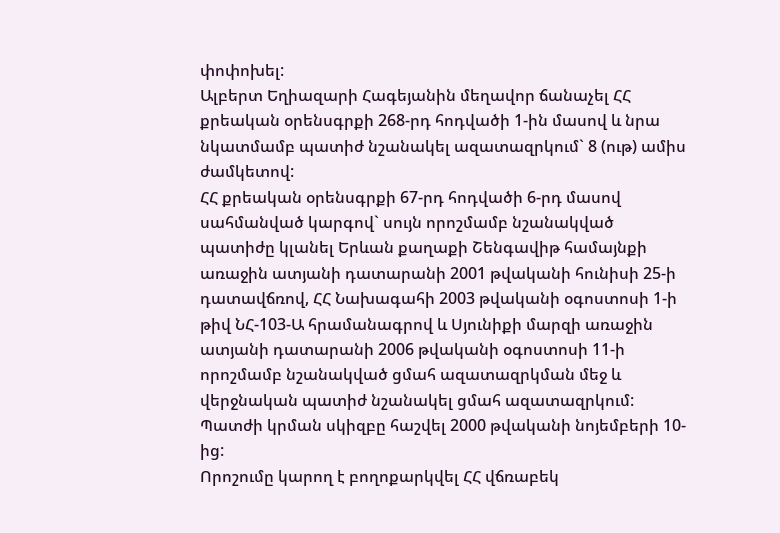փոփոխել:
Ալբերտ Եղիազարի Հագեյանին մեղավոր ճանաչել ՀՀ քրեական օրենսգրքի 268-րդ հոդվածի 1-ին մասով և նրա նկատմամբ պատիժ նշանակել ազատազրկում` 8 (ութ) ամիս ժամկետով:
ՀՀ քրեական օրենսգրքի 67-րդ հոդվածի 6-րդ մասով սահմանված կարգով` սույն որոշմամբ նշանակված պատիժը կլանել Երևան քաղաքի Շենգավիթ համայնքի առաջին ատյանի դատարանի 2001 թվականի հունիսի 25-ի դատավճռով, ՀՀ Նախագահի 2003 թվականի օգոստոսի 1-ի թիվ ՆՀ-103-Ա հրամանագրով և Սյունիքի մարզի առաջին ատյանի դատարանի 2006 թվականի օգոստոսի 11-ի որոշմամբ նշանակված ցմահ ազատազրկման մեջ և վերջնական պատիժ նշանակել ցմահ ազատազրկում:
Պատժի կրման սկիզբը հաշվել 2000 թվականի նոյեմբերի 10-ից:
Որոշումը կարող է բողոքարկվել ՀՀ վճռաբեկ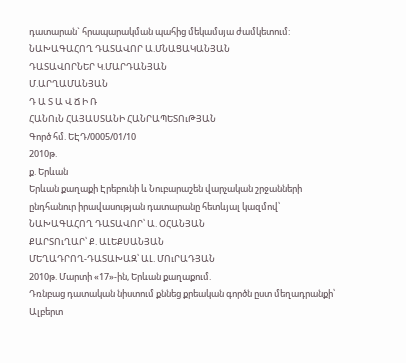դատարան` հրապարակման պահից մեկամսյա ժամկետում:
ՆԱԽԱԳԱՀՈՂ ԴԱՏԱՎՈՐ Ա.ՄՆԱՑԱԿԱՆՅԱՆ
ԴԱՏԱՎՈՐՆԵՐ Կ.ՄԱՐԴԱՆՅԱՆ
Մ.ԱՐՂԱՄԱՆՅԱՆ
Դ Ա Տ Ա Վ Ճ Ի Ռ
ՀԱՆՈւՆ ՀԱՅԱՍՏԱՆԻ ՀԱՆՐԱՊԵՏՈւԹՅԱՆ
Գործ հմ. ԵԷԴ/0005/01/10
2010թ.
ք. Երևան
Երևան քաղաքի Էրեբունի և Նուբարաշեն վարչական շրջանների ընդհանուր իրավասության դատարանը հետևյալ կազմով՝
ՆԱԽԱԳԱՀՈՂ ԴԱՏԱՎՈՐ՝ Ա. ՕՀԱՆՅԱՆ
ՔԱՐՏՈւՂԱՐ՝ Ք. ԱԼԵՔՍԱՆՅԱՆ
ՄԵՂԱԴՐՈՂ-ԴԱՏԱԽԱԶ՝ ԱԼ. ՄՈւՐԱԴՅԱՆ
2010թ. Մարտի «17»-ին, Երևան քաղաքում.
Դռնբաց դատական նիստում քննեց քրեական գործն ըստ մեղադրանքի՝ Ալբերտ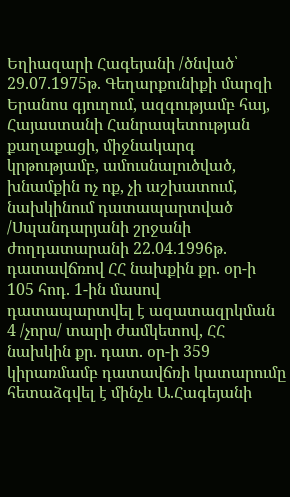Եղիազարի Հագեյանի /ծնված՝ 29.07.1975թ. Գեղարքունիքի մարզի Երանոս գյուղում, ազգությամբ հայ, Հայաստանի Հանրապետության քաղաքացի, միջնակարգ կրթությամբ, ամուսնալուծված, խնամքին ոչ ոք, չի աշխատում, նախկինում դատապարտված /Սպանդարյանի շրջանի ժողդատարանի 22.04.1996թ. դատավճռով ՀՀ նախքին քր. օր-ի 105 հոդ. 1-ին մասով դատապարտվել է ազատազրկման 4 /չորս/ տարի ժամկետով, ՀՀ նախկին քր. դատ. օր-ի 359 կիրառմամբ դատավճռի կատարումը հետաձգվել է մինչև Ա.Հագեյանի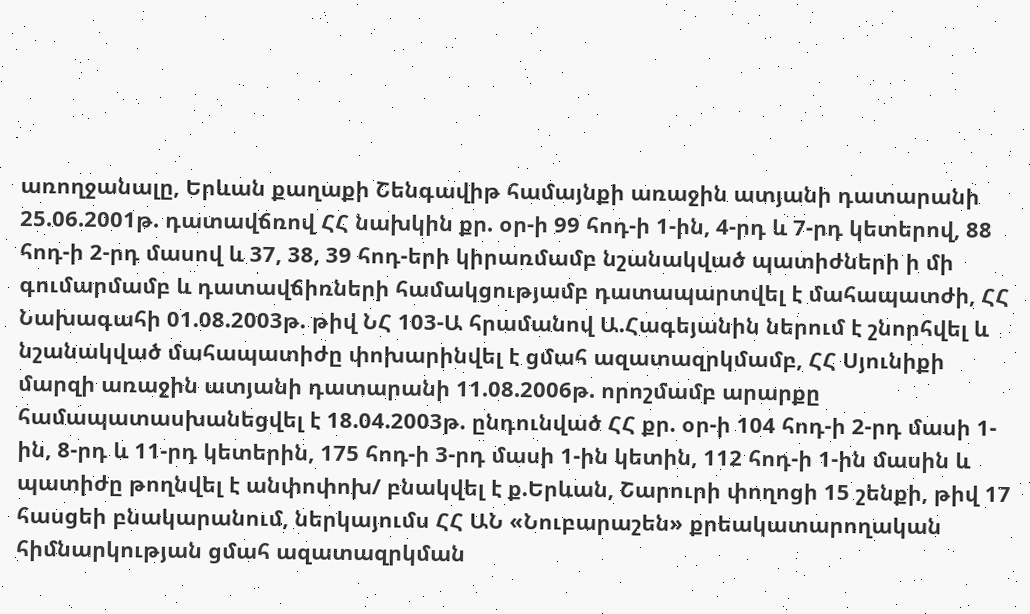առողջանալը, Երևան քաղաքի Շենգավիթ համայնքի առաջին ատյանի դատարանի 25.06.2001թ. դատավճռով ՀՀ նախկին քր. օր-ի 99 հոդ-ի 1-ին, 4-րդ և 7-րդ կետերով, 88 հոդ-ի 2-րդ մասով և 37, 38, 39 հոդ-երի կիրառմամբ նշանակված պատիժների ի մի գումարմամբ և դատավճիռների համակցությամբ դատապարտվել է մահապատժի, ՀՀ Նախագահի 01.08.2003թ. թիվ ՆՀ 103-Ա հրամանով Ա.Հագեյանին ներում է շնորհվել և նշանակված մահապատիժը փոխարինվել է ցմահ ազատազրկմամբ, ՀՀ Սյունիքի մարզի առաջին ատյանի դատարանի 11.08.2006թ. որոշմամբ արարքը համապատասխանեցվել է 18.04.2003թ. ընդունված ՀՀ քր. օր-ի 104 հոդ-ի 2-րդ մասի 1-ին, 8-րդ և 11-րդ կետերին, 175 հոդ-ի 3-րդ մասի 1-ին կետին, 112 հոդ-ի 1-ին մասին և պատիժը թողնվել է անփոփոխ/ բնակվել է ք.Երևան, Շարուրի փողոցի 15 շենքի, թիվ 17 հասցեի բնակարանում, ներկայումս ՀՀ ԱՆ «Նուբարաշեն» քրեակատարողական հիմնարկության ցմահ ազատազրկման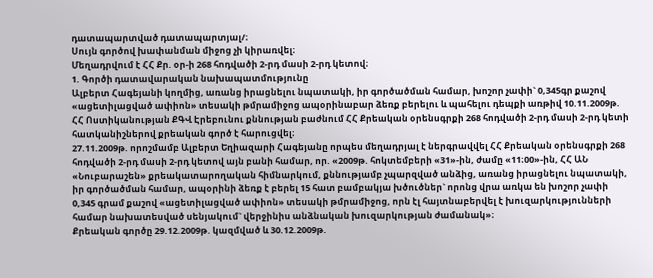դատապարտված դատապարտյալ/։
Սույն գործով խափանման միջոց չի կիրառվել։
Մեղադրվում է ՀՀ Քր. օր-ի 268 հոդվածի 2-րդ մասի 2-րդ կետով։
1. Գործի դատավարական նախապատմությունը
Ալբերտ Հագեյանի կողմից, առանց իրացնելու նպատակի, իր գործածման համար, խոշոր չափի` 0,345գր քաշով «ացետիլացված ափիոն» տեսակի թմրամիջոց ապօրինաբար ձեռք բերելու և պահելու դեպքի առթիվ 10.11.2009թ. ՀՀ Ոստիկանության ՔԳՎ Էրեբունու քննության բաժնում ՀՀ Քրեական օրենսգրքի 268 հոդվածի 2-րդ մասի 2-րդ կետի հատկանիշներով քրեական գործ է հարուցվել։
27.11.2009թ. որոշմամբ Ալբերտ Եղիազարի Հագեյանը որպես մեղադրյալ է ներգրավվել ՀՀ Քրեական օրենսգրքի 268 հոդվածի 2-րդ մասի 2-րդ կետով այն բանի համար, որ. «2009թ. հոկտեմբերի «31»-ին, ժամը «11։00»-ին, ՀՀ ԱՆ «Նուբարաշեն» քրեակատարողական հիմնարկում, քննությամբ չպարզված անձից, առանց իրացնելու նպատակի, իր գործածման համար, ապօրինի ձեռք է բերել 15 հատ բամբակյա խծուծներ` որոնց վրա առկա են խոշոր չափի 0,345 գրամ քաշով «ացետիլացված ափիոն» տեսակի թմրամիջոց, որն էլ հայտնաբերվել է խուզարկությունների համար նախատեսված սենյակում` վերջինիս անձնական խուզարկության ժամանակ»։
Քրեական գործը 29.12.2009թ. կազմված և 30.12.2009թ.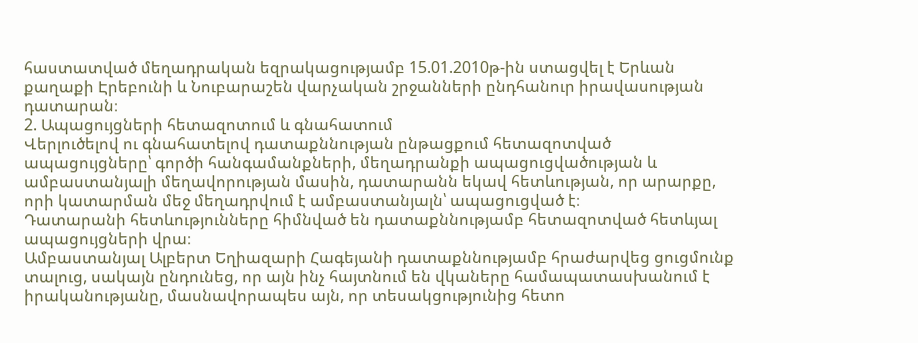հաստատված մեղադրական եզրակացությամբ 15.01.2010թ-ին ստացվել է Երևան քաղաքի Էրեբունի և Նուբարաշեն վարչական շրջանների ընդհանուր իրավասության դատարան։
2. Ապացույցների հետազոտում և գնահատում
Վերլուծելով ու գնահատելով դատաքննության ընթացքում հետազոտված ապացույցները՝ գործի հանգամանքների, մեղադրանքի ապացուցվածության և ամբաստանյալի մեղավորության մասին, դատարանն եկավ հետևության, որ արարքը, որի կատարման մեջ մեղադրվում է ամբաստանյալն՝ ապացուցված է։
Դատարանի հետևությունները հիմնված են դատաքննությամբ հետազոտված հետևյալ ապացույցների վրա։
Ամբաստանյալ Ալբերտ Եղիազարի Հագեյանի դատաքննությամբ հրաժարվեց ցուցմունք տալուց, սակայն ընդունեց, որ այն ինչ հայտնում են վկաները համապատասխանում է իրականությանը, մասնավորապես այն, որ տեսակցությունից հետո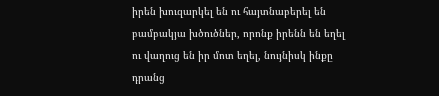իրեն խուզարկել են ու հայտնաբերել են բամբակյա խծուծներ, որոնք իրենն են եղել ու վաղուց են իր մոտ եղել, նույնիսկ ինքը դրանց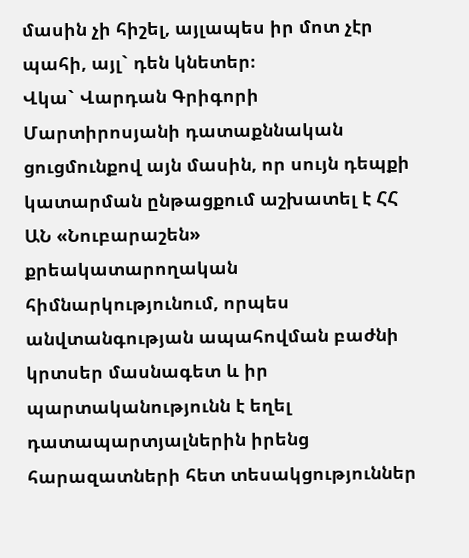մասին չի հիշել, այլապես իր մոտ չէր պահի, այլ` դեն կնետեր։
Վկա` Վարդան Գրիգորի Մարտիրոսյանի դատաքննական ցուցմունքով այն մասին, որ սույն դեպքի կատարման ընթացքում աշխատել է ՀՀ ԱՆ «Նուբարաշեն» քրեակատարողական հիմնարկությունում, որպես անվտանգության ապահովման բաժնի կրտսեր մասնագետ և իր պարտականությունն է եղել դատապարտյալներին իրենց հարազատների հետ տեսակցություններ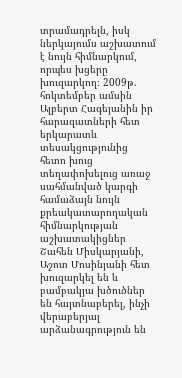տրամադրելն, իսկ ներկայումս աշխատում է նույն հիմնարկում, որպես խցերը խուզարկող։ 2009թ. հոկտեմբեր ամսին Ալբերտ Հագեյանին իր հարազատների հետ երկարատև տեսակցությունից հետո խուց տեղափոխելուց առաջ սահմանված կարգի համաձայն նույն քրեակատարողական հիմնարկության աշխատակիցներ Շահեն Միսկարյանի, Աշոտ Մոսինյանի հետ խուզարկել են և բամբակյա խծուծներ են հայտնաբերել, ինչի վերաբերյալ արձանագրություն են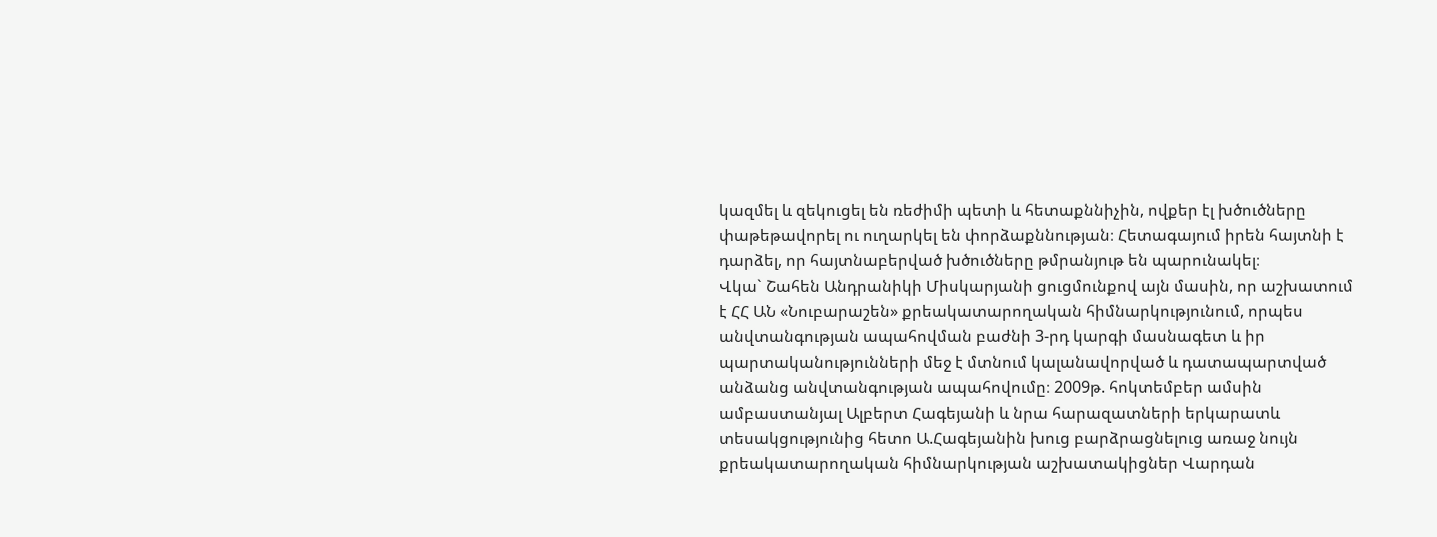կազմել և զեկուցել են ռեժիմի պետի և հետաքննիչին, ովքեր էլ խծուծները փաթեթավորել ու ուղարկել են փորձաքննության։ Հետագայում իրեն հայտնի է դարձել, որ հայտնաբերված խծուծները թմրանյութ են պարունակել։
Վկա` Շահեն Անդրանիկի Միսկարյանի ցուցմունքով այն մասին, որ աշխատում է ՀՀ ԱՆ «Նուբարաշեն» քրեակատարողական հիմնարկությունում, որպես անվտանգության ապահովման բաժնի 3-րդ կարգի մասնագետ և իր պարտականությունների մեջ է մտնում կալանավորված և դատապարտված անձանց անվտանգության ապահովումը։ 2009թ. հոկտեմբեր ամսին ամբաստանյալ Ալբերտ Հագեյանի և նրա հարազատների երկարատև տեսակցությունից հետո Ա.Հագեյանին խուց բարձրացնելուց առաջ նույն քրեակատարողական հիմնարկության աշխատակիցներ Վարդան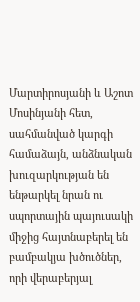Մարտիրոսյանի և Աշոտ Մոսինյանի հետ, սահմանված կարգի համաձայն, անձնական խուզարկության են ենթարկել նրան ու սպորտային պայուսակի միջից հայտնաբերել են բամբակյա խծուծներ, որի վերաբերյալ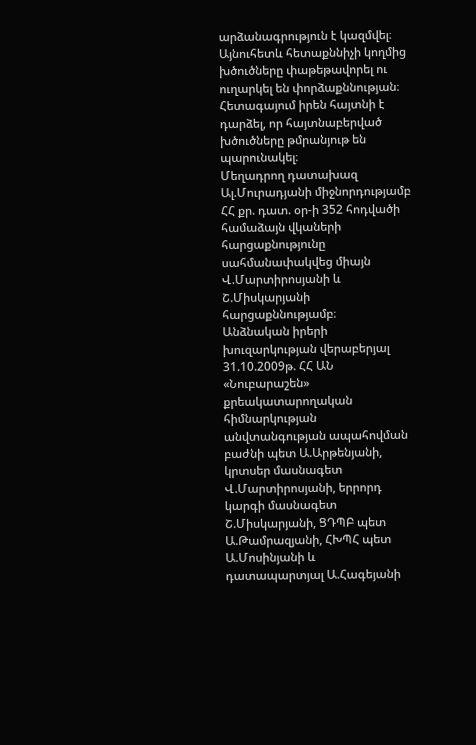արձանագրություն է կազմվել։ Այնուհետև հետաքննիչի կողմից խծուծները փաթեթավորել ու ուղարկել են փորձաքննության։ Հետագայում իրեն հայտնի է դարձել, որ հայտնաբերված խծուծները թմրանյութ են պարունակել։
Մեղադրող դատախազ Ալ.Մուրադյանի միջնորդությամբ ՀՀ քր. դատ. օր-ի 352 հոդվածի համաձայն վկաների հարցաքնությունը սահմանափակվեց միայն Վ.Մարտիրոսյանի և Շ.Միսկարյանի հարցաքննությամբ։
Անձնական իրերի խուզարկության վերաբերյալ 31.10.2009թ. ՀՀ ԱՆ «Նուբարաշեն» քրեակատարողական հիմնարկության անվտանգության ապահովման բաժնի պետ Ա.Արթենյանի, կրտսեր մասնագետ Վ.Մարտիրոսյանի, երրորդ կարգի մասնագետ Շ.Միսկարյանի, ՑԴՊԲ պետ Ա.Թամրազյանի, ՀԽՊՀ պետ Ա.Մոսինյանի և դատապարտյալ Ա.Հագեյանի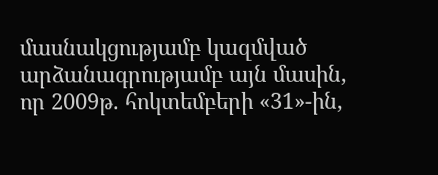մասնակցությամբ կազմված արձանագրությամբ այն մասին, որ 2009թ. հոկտեմբերի «31»-ին,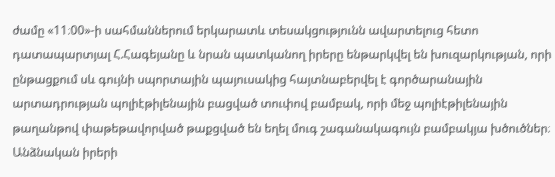ժամը «11։00»-ի սահմաններում երկարատև տեսակցությունն ավարտելուց հետո դատապարտյալ Հ.Հագեյանը և նրան պատկանող իրերը ենթարկվել են խուզարկության, որի ընթացքում սև գույնի սպորտային պայուսակից հայտնաբերվել է գործարանային արտադրության պոլիէթիլենային բացված տուփով բամբակ, որի մեջ պոլիէթիլենային թաղանթով փաթեթավորված թաքցված են եղել մուգ շագանակագույն բամբակյա խծուծներ։
Անձնական իրերի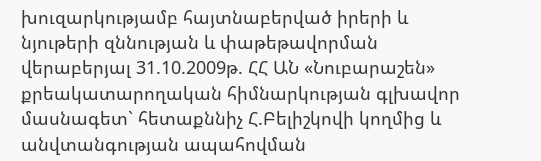խուզարկությամբ հայտնաբերված իրերի և նյութերի զննության և փաթեթավորման վերաբերյալ 31.10.2009թ. ՀՀ ԱՆ «Նուբարաշեն» քրեակատարողական հիմնարկության գլխավոր մասնագետ` հետաքննիչ Հ.Բելիշկովի կողմից և անվտանգության ապահովման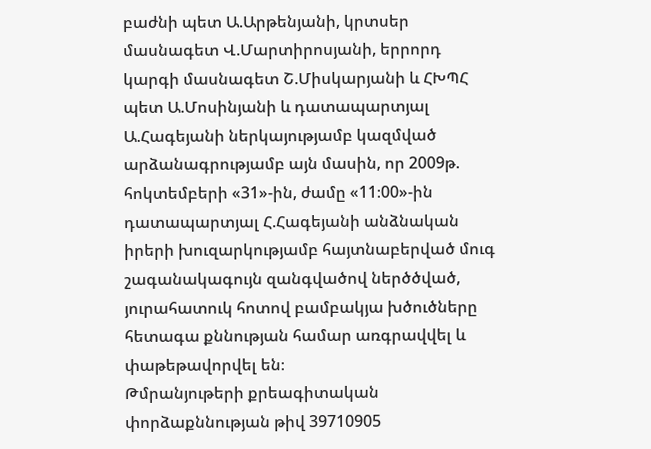բաժնի պետ Ա.Արթենյանի, կրտսեր մասնագետ Վ.Մարտիրոսյանի, երրորդ կարգի մասնագետ Շ.Միսկարյանի և ՀԽՊՀ պետ Ա.Մոսինյանի և դատապարտյալ Ա.Հագեյանի ներկայությամբ կազմված արձանագրությամբ այն մասին, որ 2009թ. հոկտեմբերի «31»-ին, ժամը «11։00»-ին դատապարտյալ Հ.Հագեյանի անձնական իրերի խուզարկությամբ հայտնաբերված մուգ շագանակագույն զանգվածով ներծծված, յուրահատուկ հոտով բամբակյա խծուծները հետագա քննության համար առգրավվել և փաթեթավորվել են։
Թմրանյութերի քրեագիտական փորձաքննության թիվ 39710905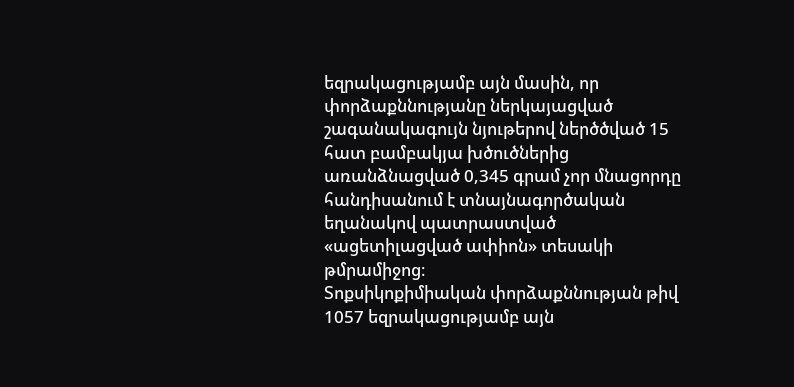եզրակացությամբ այն մասին, որ փորձաքննությանը ներկայացված շագանակագույն նյութերով ներծծված 15 հատ բամբակյա խծուծներից առանձնացված 0,345 գրամ չոր մնացորդը հանդիսանում է տնայնագործական եղանակով պատրաստված «ացետիլացված ափիոն» տեսակի թմրամիջոց։
Տոքսիկոքիմիական փորձաքննության թիվ 1057 եզրակացությամբ այն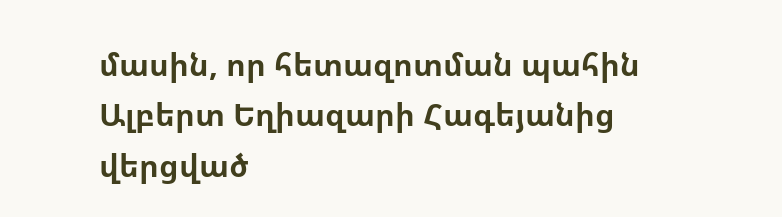մասին, որ հետազոտման պահին Ալբերտ Եղիազարի Հագեյանից վերցված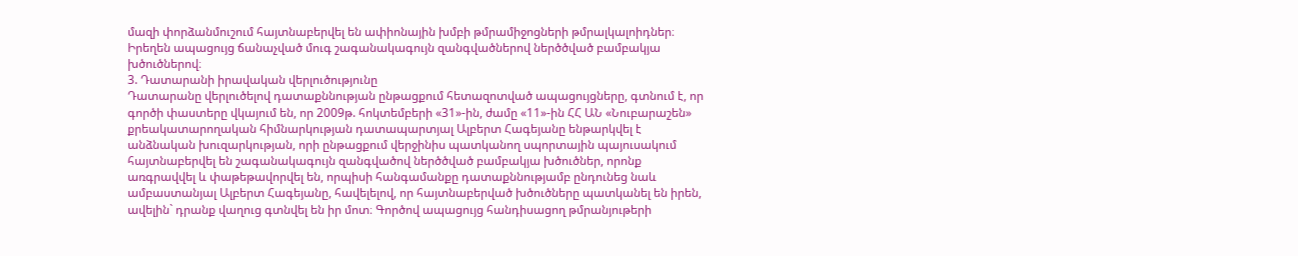մազի փորձանմուշում հայտնաբերվել են ափիոնային խմբի թմրամիջոցների թմրալկալոիդներ։
Իրեղեն ապացույց ճանաչված մուգ շագանակագույն զանգվածներով ներծծված բամբակյա խծուծներով։
3. Դատարանի իրավական վերլուծությունը
Դատարանը վերլուծելով դատաքննության ընթացքում հետազոտված ապացույցները, գտնում է, որ գործի փաստերը վկայում են, որ 2009թ. հոկտեմբերի «31»-ին, ժամը «11»-ին ՀՀ ԱՆ «Նուբարաշեն» քրեակատարողական հիմնարկության դատապարտյալ Ալբերտ Հագեյանը ենթարկվել է անձնական խուզարկության, որի ընթացքում վերջինիս պատկանող սպորտային պայուսակում հայտնաբերվել են շագանակագույն զանգվածով ներծծված բամբակյա խծուծներ, որոնք առգրավվել և փաթեթավորվել են, որպիսի հանգամանքը դատաքննությամբ ընդունեց նաև ամբաստանյալ Ալբերտ Հագեյանը, հավելելով, որ հայտնաբերված խծուծները պատկանել են իրեն, ավելին` դրանք վաղուց գտնվել են իր մոտ։ Գործով ապացույց հանդիսացող թմրանյութերի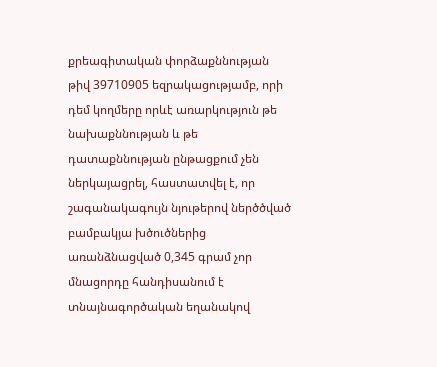քրեագիտական փորձաքննության թիվ 39710905 եզրակացությամբ, որի դեմ կողմերը որևէ առարկություն թե նախաքննության և թե դատաքննության ընթացքում չեն ներկայացրել, հաստատվել է, որ շագանակագույն նյութերով ներծծված բամբակյա խծուծներից առանձնացված 0,345 գրամ չոր մնացորդը հանդիսանում է տնայնագործական եղանակով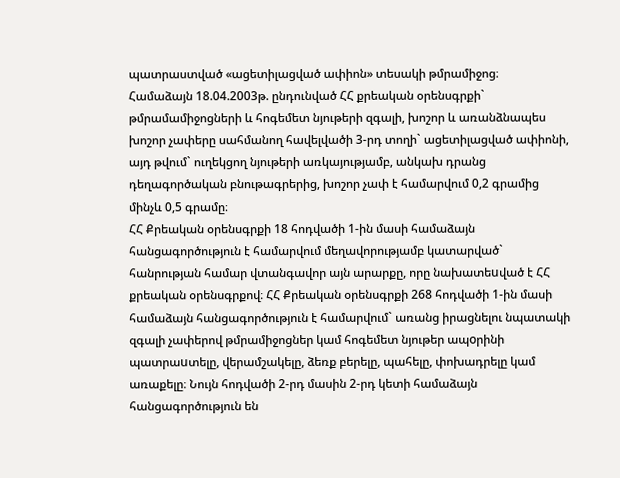պատրաստված «ացետիլացված ափիոն» տեսակի թմրամիջոց։
Համաձայն 18.04.2003թ. ընդունված ՀՀ քրեական օրենսգրքի` թմրամամիջոցների և հոգեմետ նյութերի զգալի, խոշոր և առանձնապես խոշոր չափերը սահմանող հավելվածի 3-րդ տողի` ացետիլացված ափիոնի, այդ թվում` ուղեկցող նյութերի առկայությամբ, անկախ դրանց դեղագործական բնութագրերից, խոշոր չափ է համարվում 0,2 գրամից մինչև 0,5 գրամը։
ՀՀ Քրեական օրենսգրքի 18 հոդվածի 1-ին մասի համաձայն հանցագործություն է համարվում մեղավորությամբ կատարված` հանրության համար վտանգավոր այն արարքը, որը նախատեuված է ՀՀ քրեական օրենսգրքով։ ՀՀ Քրեական օրենսգրքի 268 հոդվածի 1-ին մասի համաձայն հանցագործություն է համարվում` առանց իրացնելու նպատակի զգալի չափերով թմրամիջոցներ կամ հոգեմետ նյութեր ապoրինի պատրաuտելը, վերամշակելը, ձեռք բերելը, պահելը, փոխադրելը կամ առաքելը։ Նույն հոդվածի 2-րդ մասին 2-րդ կետի համաձայն հանցագործություն են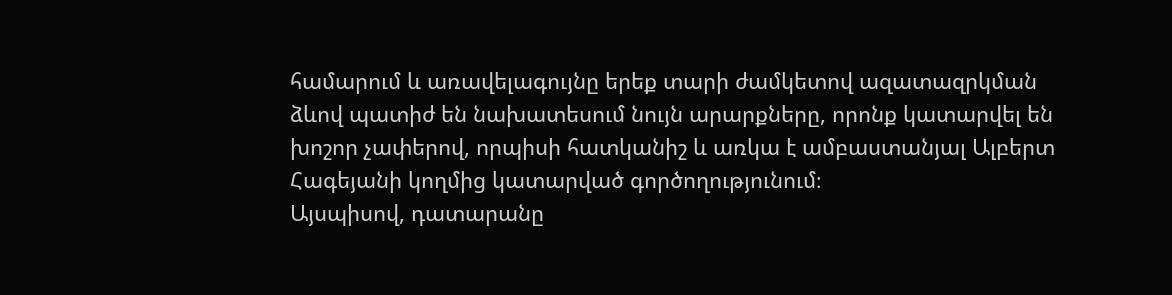համարում և առավելագույնը երեք տարի ժամկետով ազատազրկման ձևով պատիժ են նախատեսում նույն արարքները, որոնք կատարվել են խոշոր չափերով, որպիսի հատկանիշ և առկա է ամբաստանյալ Ալբերտ Հագեյանի կողմից կատարված գործողությունում։
Այսպիսով, դատարանը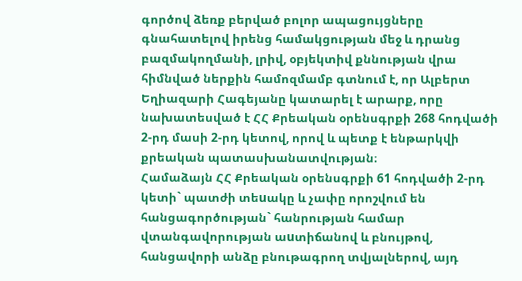գործով ձեռք բերված բոլոր ապացույցները գնահատելով իրենց համակցության մեջ և դրանց բազմակողմանի, լրիվ, օբյեկտիվ քննության վրա հիմնված ներքին համոզմամբ գտնում է, որ Ալբերտ Եղիազարի Հագեյանը կատարել է արարք, որը նախատեսված է ՀՀ Քրեական օրենսգրքի 268 հոդվածի 2-րդ մասի 2-րդ կետով, որով և պետք է ենթարկվի քրեական պատասխանատվության։
Համաձայն ՀՀ Քրեական օրենսգրքի 61 հոդվածի 2-րդ կետի` պատժի տեuակը և չափը որոշվում են հանցագործության` հանրության համար վտանգավորության աuտիճանով և բնույթով, հանցավորի անձը բնութագրող տվյալներով, այդ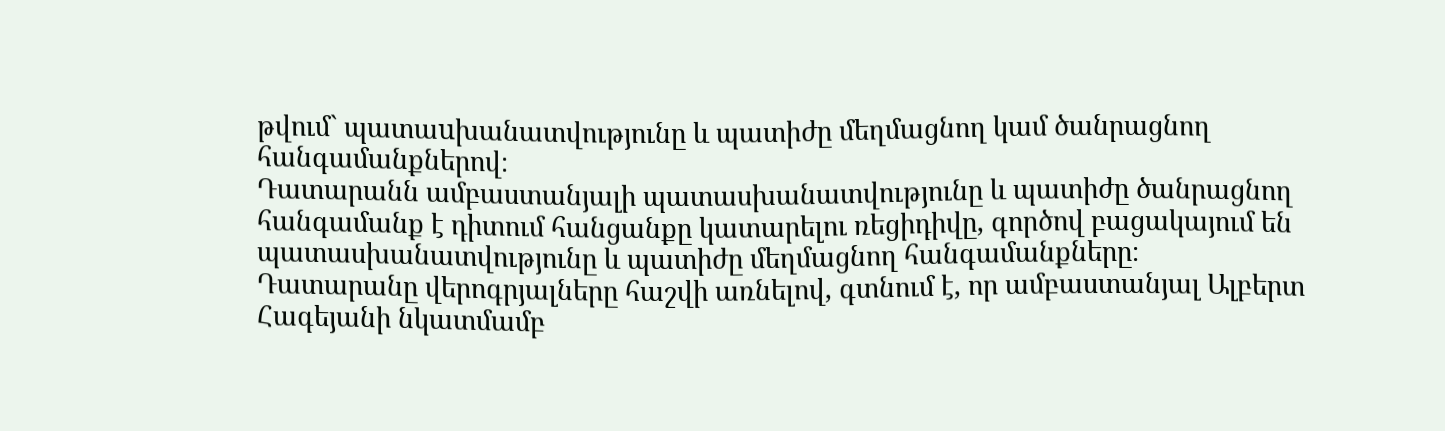թվում` պատաuխանատվությունը և պատիժը մեղմացնող կամ ծանրացնող հանգամանքներով։
Դատարանն ամբաստանյալի պատասխանատվությունը և պատիժը ծանրացնող հանգամանք է դիտում հանցանքը կատարելու ռեցիդիվը, գործով բացակայում են պատասխանատվությունը և պատիժը մեղմացնող հանգամանքները։
Դատարանը վերոգրյալները հաշվի առնելով, գտնում է, որ ամբաստանյալ Ալբերտ Հագեյանի նկատմամբ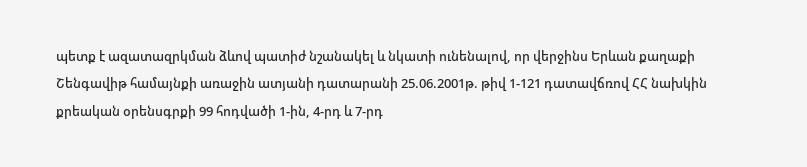պետք է ազատազրկման ձևով պատիժ նշանակել և նկատի ունենալով, որ վերջինս Երևան քաղաքի Շենգավիթ համայնքի առաջին ատյանի դատարանի 25.06.2001թ. թիվ 1-121 դատավճռով ՀՀ նախկին քրեական օրենսգրքի 99 հոդվածի 1-ին, 4-րդ և 7-րդ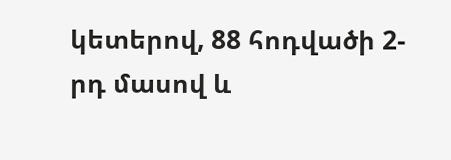կետերով, 88 հոդվածի 2-րդ մասով և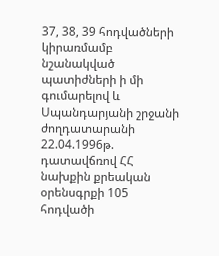37, 38, 39 հոդվածների կիրառմամբ նշանակված պատիժների ի մի գումարելով և Սպանդարյանի շրջանի ժողդատարանի 22.04.1996թ. դատավճռով ՀՀ նախքին քրեական օրենսգրքի 105 հոդվածի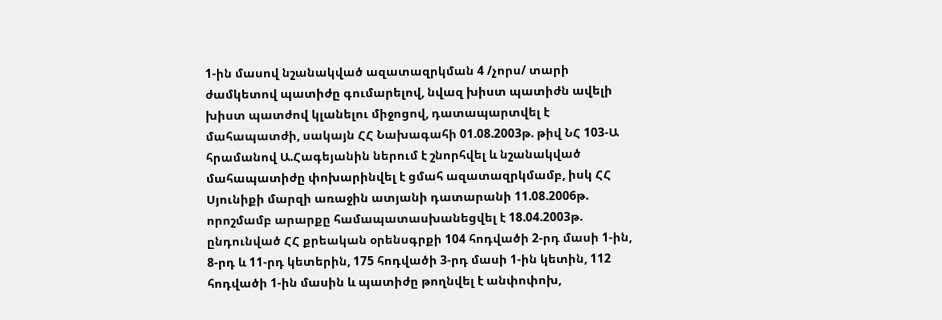1-ին մասով նշանակված ազատազրկման 4 /չորս/ տարի ժամկետով պատիժը գումարելով, նվազ խիստ պատիժն ավելի խիստ պատժով կլանելու միջոցով, դատապարտվել է մահապատժի, սակայն ՀՀ Նախագահի 01.08.2003թ. թիվ ՆՀ 103-Ա հրամանով Ա.Հագեյանին ներում է շնորհվել և նշանակված մահապատիժը փոխարինվել է ցմահ ազատազրկմամբ, իսկ ՀՀ Սյունիքի մարզի առաջին ատյանի դատարանի 11.08.2006թ. որոշմամբ արարքը համապատասխանեցվել է 18.04.2003թ. ընդունված ՀՀ քրեական օրենսգրքի 104 հոդվածի 2-րդ մասի 1-ին, 8-րդ և 11-րդ կետերին, 175 հոդվածի 3-րդ մասի 1-ին կետին, 112 հոդվածի 1-ին մասին և պատիժը թողնվել է անփոփոխ,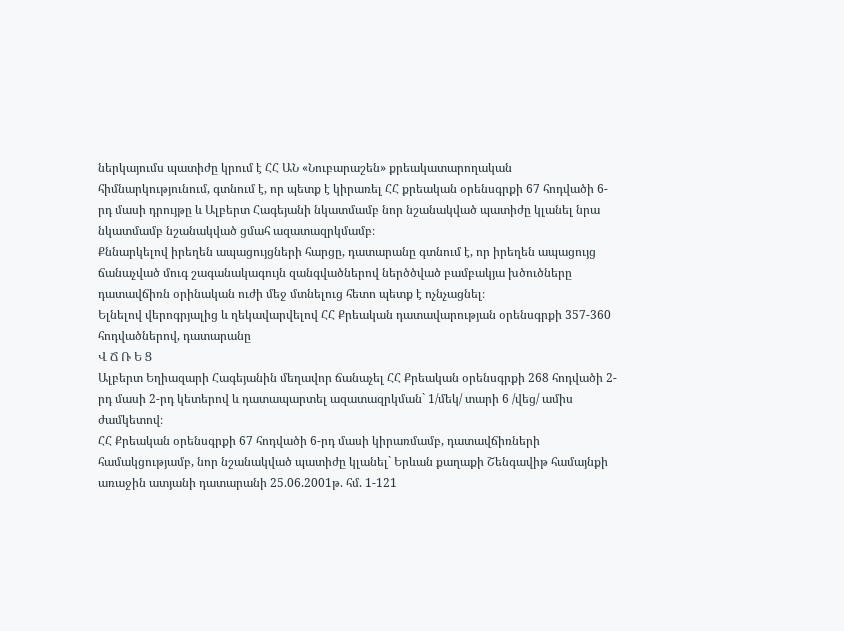ներկայումս պատիժը կրում է ՀՀ ԱՆ «Նուբարաշեն» քրեակատարողական հիմնարկությունում, գտնում է, որ պետք է կիրառել ՀՀ քրեական օրենսգրքի 67 հոդվածի 6-րդ մասի դրույթը և Ալբերտ Հագեյանի նկատմամբ նոր նշանակված պատիժը կլանել նրա նկատմամբ նշանակված ցմահ ազատազրկմամբ։
Քննարկելով իրեղեն ապացույցների հարցը, դատարանը գտնում է, որ իրեղեն ապացույց ճանաչված մուգ շագանակագույն զանգվածներով ներծծված բամբակյա խծուծները դատավճիռն օրինական ուժի մեջ մտնելուց հետո պետք է ոչնչացնել։
Ելնելով վերոգրյալից և ղեկավարվելով ՀՀ Քրեական դատավարության օրենսգրքի 357-360 հոդվածներով, դատարանը
Վ Ճ Ռ Ե Ց
Ալբերտ Եղիազարի Հագեյանին մեղավոր ճանաչել ՀՀ Քրեական օրենսգրքի 268 հոդվածի 2-րդ մասի 2-րդ կետերով և դատապարտել ազատազրկման` 1/մեկ/ տարի 6 /վեց/ ամիս ժամկետով։
ՀՀ Քրեական օրենսգրքի 67 հոդվածի 6-րդ մասի կիրառմամբ, դատավճիռների համակցությամբ, նոր նշանակված պատիժը կլանել` Երևան քաղաքի Շենգավիթ համայնքի առաջին ատյանի դատարանի 25.06.2001թ. հմ. 1-121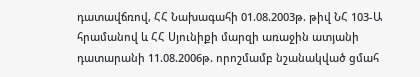դատավճռով, ՀՀ Նախագահի 01.08.2003թ. թիվ ՆՀ 103-Ա հրամանով և ՀՀ Սյունիքի մարզի առաջին ատյանի դատարանի 11.08.2006թ. որոշմամբ նշանակված ցմահ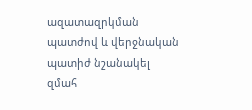ազատազրկման պատժով և վերջնական պատիժ նշանակել զմահ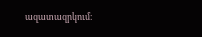ազատազրկում։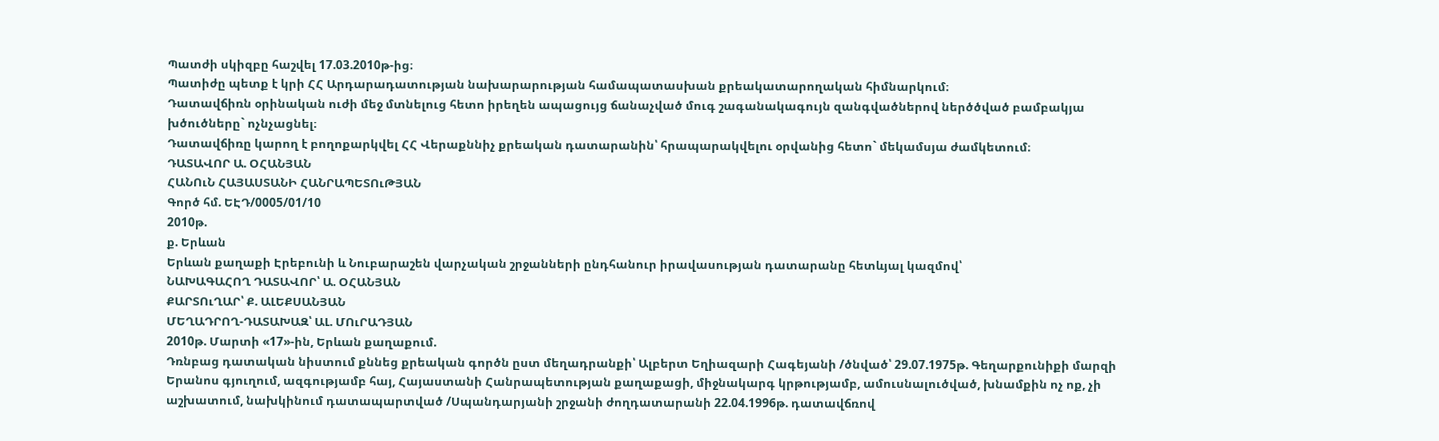Պատժի սկիզբը հաշվել 17.03.2010թ-ից։
Պատիժը պետք է կրի ՀՀ Արդարադատության նախարարության համապատասխան քրեակատարողական հիմնարկում։
Դատավճիռն օրինական ուժի մեջ մտնելուց հետո իրեղեն ապացույց ճանաչված մուգ շագանակագույն զանգվածներով ներծծված բամբակյա խծուծները` ոչնչացնել։
Դատավճիռը կարող է բողոքարկվել ՀՀ Վերաքննիչ քրեական դատարանին՝ հրապարակվելու օրվանից հետո` մեկամսյա ժամկետում։
ԴԱՏԱՎՈՐ Ա. ՕՀԱՆՅԱՆ
ՀԱՆՈւՆ ՀԱՅԱՍՏԱՆԻ ՀԱՆՐԱՊԵՏՈւԹՅԱՆ
Գործ հմ. ԵԷԴ/0005/01/10
2010թ.
ք. Երևան
Երևան քաղաքի Էրեբունի և Նուբարաշեն վարչական շրջանների ընդհանուր իրավասության դատարանը հետևյալ կազմով՝
ՆԱԽԱԳԱՀՈՂ ԴԱՏԱՎՈՐ՝ Ա. ՕՀԱՆՅԱՆ
ՔԱՐՏՈւՂԱՐ՝ Ք. ԱԼԵՔՍԱՆՅԱՆ
ՄԵՂԱԴՐՈՂ-ԴԱՏԱԽԱԶ՝ ԱԼ. ՄՈւՐԱԴՅԱՆ
2010թ. Մարտի «17»-ին, Երևան քաղաքում.
Դռնբաց դատական նիստում քննեց քրեական գործն ըստ մեղադրանքի՝ Ալբերտ Եղիազարի Հագեյանի /ծնված՝ 29.07.1975թ. Գեղարքունիքի մարզի Երանոս գյուղում, ազգությամբ հայ, Հայաստանի Հանրապետության քաղաքացի, միջնակարգ կրթությամբ, ամուսնալուծված, խնամքին ոչ ոք, չի աշխատում, նախկինում դատապարտված /Սպանդարյանի շրջանի ժողդատարանի 22.04.1996թ. դատավճռով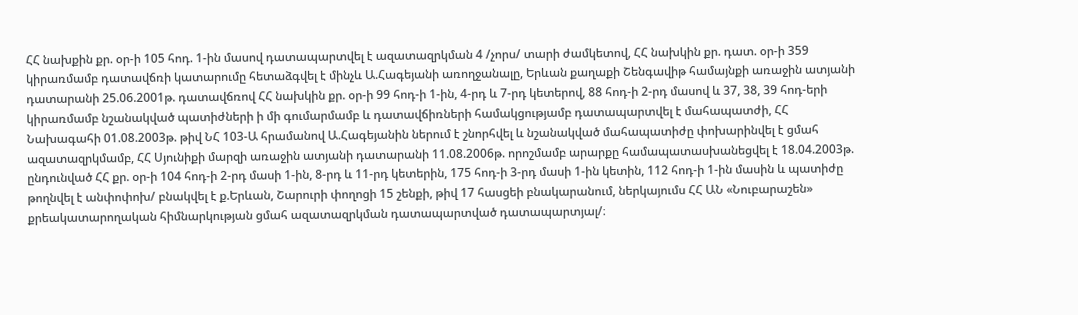ՀՀ նախքին քր. օր-ի 105 հոդ. 1-ին մասով դատապարտվել է ազատազրկման 4 /չորս/ տարի ժամկետով, ՀՀ նախկին քր. դատ. օր-ի 359 կիրառմամբ դատավճռի կատարումը հետաձգվել է մինչև Ա.Հագեյանի առողջանալը, Երևան քաղաքի Շենգավիթ համայնքի առաջին ատյանի դատարանի 25.06.2001թ. դատավճռով ՀՀ նախկին քր. օր-ի 99 հոդ-ի 1-ին, 4-րդ և 7-րդ կետերով, 88 հոդ-ի 2-րդ մասով և 37, 38, 39 հոդ-երի կիրառմամբ նշանակված պատիժների ի մի գումարմամբ և դատավճիռների համակցությամբ դատապարտվել է մահապատժի, ՀՀ Նախագահի 01.08.2003թ. թիվ ՆՀ 103-Ա հրամանով Ա.Հագեյանին ներում է շնորհվել և նշանակված մահապատիժը փոխարինվել է ցմահ ազատազրկմամբ, ՀՀ Սյունիքի մարզի առաջին ատյանի դատարանի 11.08.2006թ. որոշմամբ արարքը համապատասխանեցվել է 18.04.2003թ. ընդունված ՀՀ քր. օր-ի 104 հոդ-ի 2-րդ մասի 1-ին, 8-րդ և 11-րդ կետերին, 175 հոդ-ի 3-րդ մասի 1-ին կետին, 112 հոդ-ի 1-ին մասին և պատիժը թողնվել է անփոփոխ/ բնակվել է ք.Երևան, Շարուրի փողոցի 15 շենքի, թիվ 17 հասցեի բնակարանում, ներկայումս ՀՀ ԱՆ «Նուբարաշեն» քրեակատարողական հիմնարկության ցմահ ազատազրկման դատապարտված դատապարտյալ/։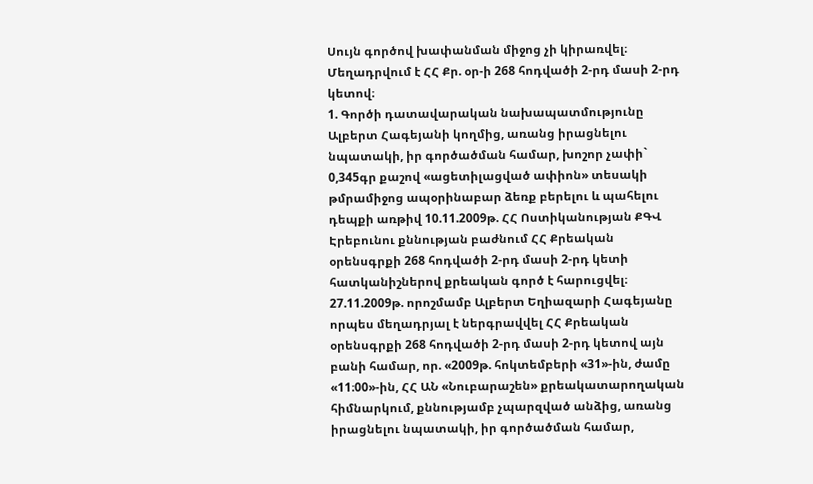Սույն գործով խափանման միջոց չի կիրառվել։
Մեղադրվում է ՀՀ Քր. օր-ի 268 հոդվածի 2-րդ մասի 2-րդ կետով։
1. Գործի դատավարական նախապատմությունը
Ալբերտ Հագեյանի կողմից, առանց իրացնելու նպատակի, իր գործածման համար, խոշոր չափի` 0,345գր քաշով «ացետիլացված ափիոն» տեսակի թմրամիջոց ապօրինաբար ձեռք բերելու և պահելու դեպքի առթիվ 10.11.2009թ. ՀՀ Ոստիկանության ՔԳՎ Էրեբունու քննության բաժնում ՀՀ Քրեական օրենսգրքի 268 հոդվածի 2-րդ մասի 2-րդ կետի հատկանիշներով քրեական գործ է հարուցվել։
27.11.2009թ. որոշմամբ Ալբերտ Եղիազարի Հագեյանը որպես մեղադրյալ է ներգրավվել ՀՀ Քրեական օրենսգրքի 268 հոդվածի 2-րդ մասի 2-րդ կետով այն բանի համար, որ. «2009թ. հոկտեմբերի «31»-ին, ժամը «11։00»-ին, ՀՀ ԱՆ «Նուբարաշեն» քրեակատարողական հիմնարկում, քննությամբ չպարզված անձից, առանց իրացնելու նպատակի, իր գործածման համար,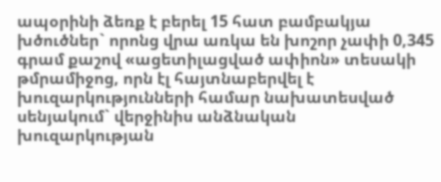ապօրինի ձեռք է բերել 15 հատ բամբակյա խծուծներ` որոնց վրա առկա են խոշոր չափի 0,345 գրամ քաշով «ացետիլացված ափիոն» տեսակի թմրամիջոց, որն էլ հայտնաբերվել է խուզարկությունների համար նախատեսված սենյակում` վերջինիս անձնական խուզարկության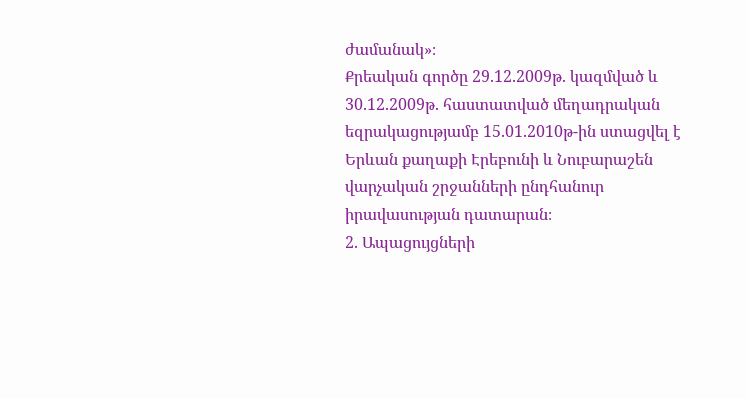ժամանակ»։
Քրեական գործը 29.12.2009թ. կազմված և 30.12.2009թ. հաստատված մեղադրական եզրակացությամբ 15.01.2010թ-ին ստացվել է Երևան քաղաքի Էրեբունի և Նուբարաշեն վարչական շրջանների ընդհանուր իրավասության դատարան։
2. Ապացույցների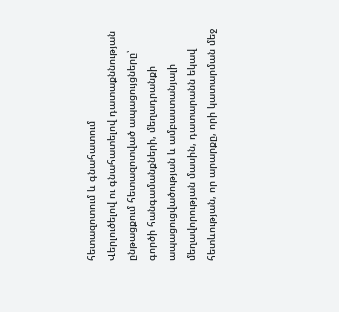հետազոտում և գնահատում
Վերլուծելով ու գնահատելով դատաքննության ընթացքում հետազոտված ապացույցները՝ գործի հանգամանքների, մեղադրանքի ապացուցվածության և ամբաստանյալի մեղավորության մասին, դատարանն եկավ հետևության, որ արարքը, որի կատարման մեջ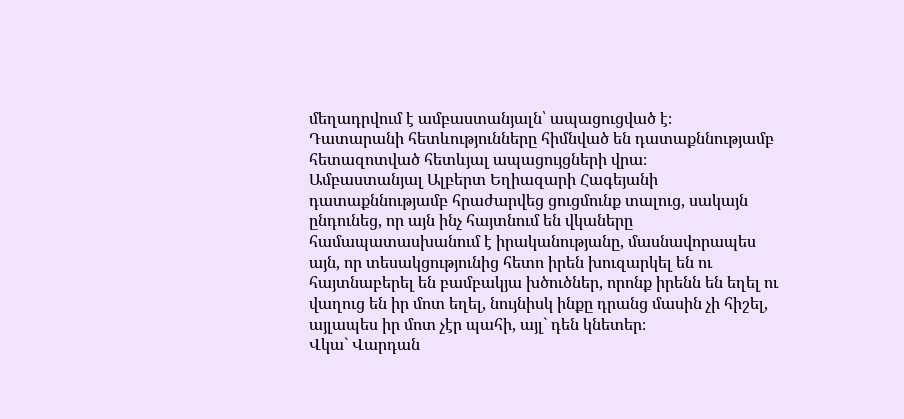մեղադրվում է ամբաստանյալն՝ ապացուցված է։
Դատարանի հետևությունները հիմնված են դատաքննությամբ հետազոտված հետևյալ ապացույցների վրա։
Ամբաստանյալ Ալբերտ Եղիազարի Հագեյանի դատաքննությամբ հրաժարվեց ցուցմունք տալուց, սակայն ընդունեց, որ այն ինչ հայտնում են վկաները համապատասխանում է իրականությանը, մասնավորապես այն, որ տեսակցությունից հետո իրեն խուզարկել են ու հայտնաբերել են բամբակյա խծուծներ, որոնք իրենն են եղել ու վաղուց են իր մոտ եղել, նույնիսկ ինքը դրանց մասին չի հիշել, այլապես իր մոտ չէր պահի, այլ` դեն կնետեր։
Վկա` Վարդան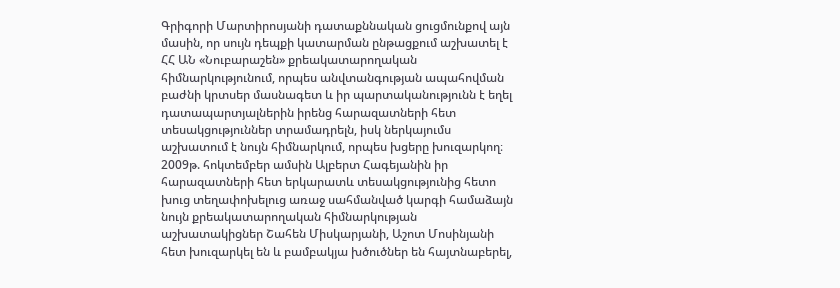Գրիգորի Մարտիրոսյանի դատաքննական ցուցմունքով այն մասին, որ սույն դեպքի կատարման ընթացքում աշխատել է ՀՀ ԱՆ «Նուբարաշեն» քրեակատարողական հիմնարկությունում, որպես անվտանգության ապահովման բաժնի կրտսեր մասնագետ և իր պարտականությունն է եղել դատապարտյալներին իրենց հարազատների հետ տեսակցություններ տրամադրելն, իսկ ներկայումս աշխատում է նույն հիմնարկում, որպես խցերը խուզարկող։ 2009թ. հոկտեմբեր ամսին Ալբերտ Հագեյանին իր հարազատների հետ երկարատև տեսակցությունից հետո խուց տեղափոխելուց առաջ սահմանված կարգի համաձայն նույն քրեակատարողական հիմնարկության աշխատակիցներ Շահեն Միսկարյանի, Աշոտ Մոսինյանի հետ խուզարկել են և բամբակյա խծուծներ են հայտնաբերել,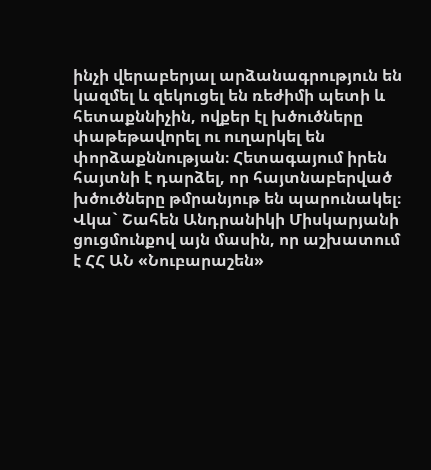ինչի վերաբերյալ արձանագրություն են կազմել և զեկուցել են ռեժիմի պետի և հետաքննիչին, ովքեր էլ խծուծները փաթեթավորել ու ուղարկել են փորձաքննության։ Հետագայում իրեն հայտնի է դարձել, որ հայտնաբերված խծուծները թմրանյութ են պարունակել։
Վկա` Շահեն Անդրանիկի Միսկարյանի ցուցմունքով այն մասին, որ աշխատում է ՀՀ ԱՆ «Նուբարաշեն»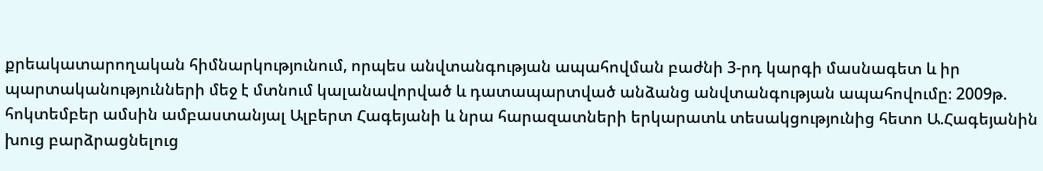քրեակատարողական հիմնարկությունում, որպես անվտանգության ապահովման բաժնի 3-րդ կարգի մասնագետ և իր պարտականությունների մեջ է մտնում կալանավորված և դատապարտված անձանց անվտանգության ապահովումը։ 2009թ. հոկտեմբեր ամսին ամբաստանյալ Ալբերտ Հագեյանի և նրա հարազատների երկարատև տեսակցությունից հետո Ա.Հագեյանին խուց բարձրացնելուց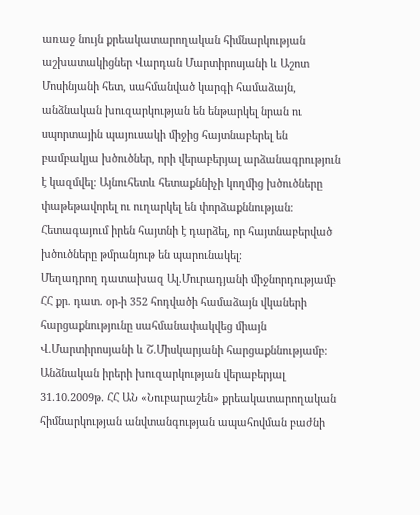առաջ նույն քրեակատարողական հիմնարկության աշխատակիցներ Վարդան Մարտիրոսյանի և Աշոտ Մոսինյանի հետ, սահմանված կարգի համաձայն, անձնական խուզարկության են ենթարկել նրան ու սպորտային պայուսակի միջից հայտնաբերել են բամբակյա խծուծներ, որի վերաբերյալ արձանագրություն է կազմվել։ Այնուհետև հետաքննիչի կողմից խծուծները փաթեթավորել ու ուղարկել են փորձաքննության։ Հետագայում իրեն հայտնի է դարձել, որ հայտնաբերված խծուծները թմրանյութ են պարունակել։
Մեղադրող դատախազ Ալ.Մուրադյանի միջնորդությամբ ՀՀ քր. դատ. օր-ի 352 հոդվածի համաձայն վկաների հարցաքնությունը սահմանափակվեց միայն Վ.Մարտիրոսյանի և Շ.Միսկարյանի հարցաքննությամբ։
Անձնական իրերի խուզարկության վերաբերյալ 31.10.2009թ. ՀՀ ԱՆ «Նուբարաշեն» քրեակատարողական հիմնարկության անվտանգության ապահովման բաժնի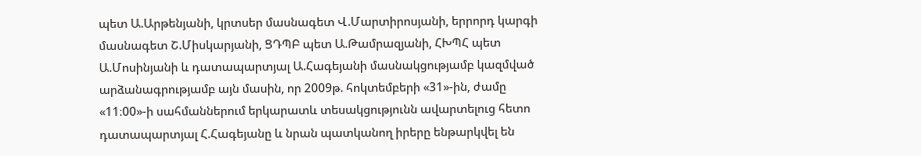պետ Ա.Արթենյանի, կրտսեր մասնագետ Վ.Մարտիրոսյանի, երրորդ կարգի մասնագետ Շ.Միսկարյանի, ՑԴՊԲ պետ Ա.Թամրազյանի, ՀԽՊՀ պետ Ա.Մոսինյանի և դատապարտյալ Ա.Հագեյանի մասնակցությամբ կազմված արձանագրությամբ այն մասին, որ 2009թ. հոկտեմբերի «31»-ին, ժամը «11։00»-ի սահմաններում երկարատև տեսակցությունն ավարտելուց հետո դատապարտյալ Հ.Հագեյանը և նրան պատկանող իրերը ենթարկվել են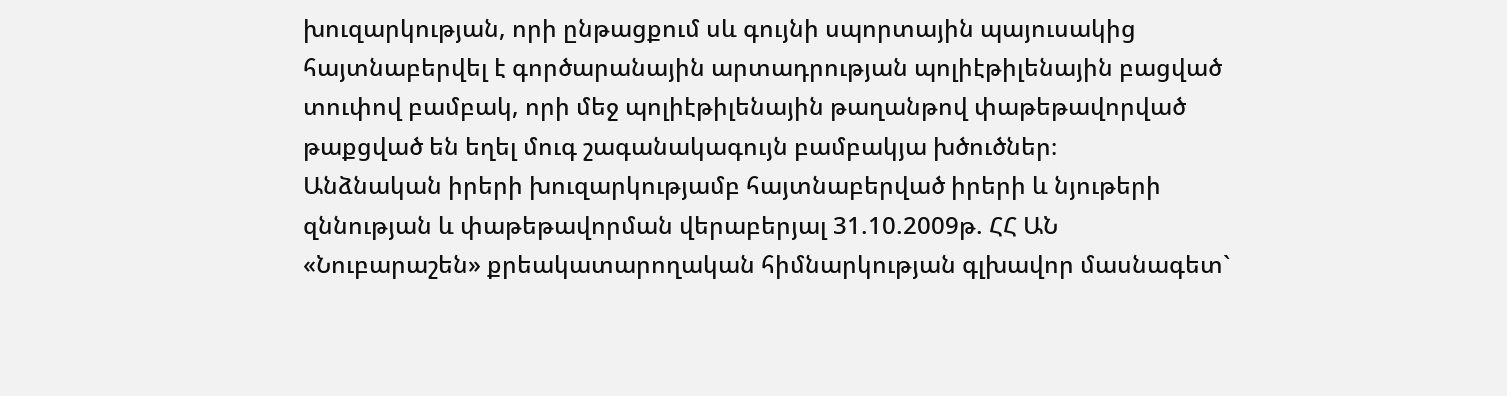խուզարկության, որի ընթացքում սև գույնի սպորտային պայուսակից հայտնաբերվել է գործարանային արտադրության պոլիէթիլենային բացված տուփով բամբակ, որի մեջ պոլիէթիլենային թաղանթով փաթեթավորված թաքցված են եղել մուգ շագանակագույն բամբակյա խծուծներ։
Անձնական իրերի խուզարկությամբ հայտնաբերված իրերի և նյութերի զննության և փաթեթավորման վերաբերյալ 31.10.2009թ. ՀՀ ԱՆ «Նուբարաշեն» քրեակատարողական հիմնարկության գլխավոր մասնագետ`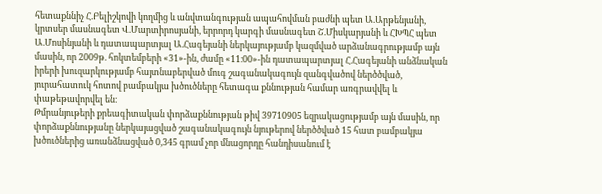հետաքննիչ Հ.Բելիշկովի կողմից և անվտանգության ապահովման բաժնի պետ Ա.Արթենյանի, կրտսեր մասնագետ Վ.Մարտիրոսյանի, երրորդ կարգի մասնագետ Շ.Միսկարյանի և ՀԽՊՀ պետ Ա.Մոսինյանի և դատապարտյալ Ա.Հագեյանի ներկայությամբ կազմված արձանագրությամբ այն մասին, որ 2009թ. հոկտեմբերի «31»-ին, ժամը «11։00»-ին դատապարտյալ Հ.Հագեյանի անձնական իրերի խուզարկությամբ հայտնաբերված մուգ շագանակագույն զանգվածով ներծծված, յուրահատուկ հոտով բամբակյա խծուծները հետագա քննության համար առգրավվել և փաթեթավորվել են։
Թմրանյութերի քրեագիտական փորձաքննության թիվ 39710905 եզրակացությամբ այն մասին, որ փորձաքննությանը ներկայացված շագանակագույն նյութերով ներծծված 15 հատ բամբակյա խծուծներից առանձնացված 0,345 գրամ չոր մնացորդը հանդիսանում է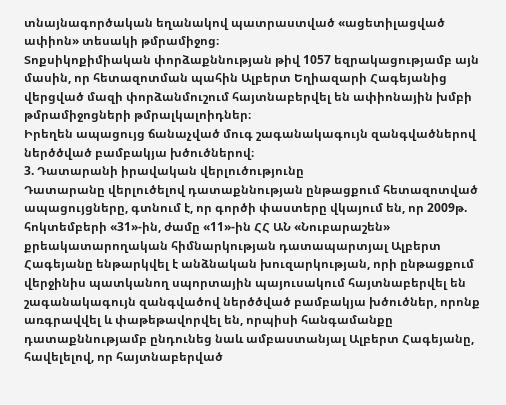տնայնագործական եղանակով պատրաստված «ացետիլացված ափիոն» տեսակի թմրամիջոց։
Տոքսիկոքիմիական փորձաքննության թիվ 1057 եզրակացությամբ այն մասին, որ հետազոտման պահին Ալբերտ Եղիազարի Հագեյանից վերցված մազի փորձանմուշում հայտնաբերվել են ափիոնային խմբի թմրամիջոցների թմրալկալոիդներ։
Իրեղեն ապացույց ճանաչված մուգ շագանակագույն զանգվածներով ներծծված բամբակյա խծուծներով։
3. Դատարանի իրավական վերլուծությունը
Դատարանը վերլուծելով դատաքննության ընթացքում հետազոտված ապացույցները, գտնում է, որ գործի փաստերը վկայում են, որ 2009թ. հոկտեմբերի «31»-ին, ժամը «11»-ին ՀՀ ԱՆ «Նուբարաշեն» քրեակատարողական հիմնարկության դատապարտյալ Ալբերտ Հագեյանը ենթարկվել է անձնական խուզարկության, որի ընթացքում վերջինիս պատկանող սպորտային պայուսակում հայտնաբերվել են շագանակագույն զանգվածով ներծծված բամբակյա խծուծներ, որոնք առգրավվել և փաթեթավորվել են, որպիսի հանգամանքը դատաքննությամբ ընդունեց նաև ամբաստանյալ Ալբերտ Հագեյանը, հավելելով, որ հայտնաբերված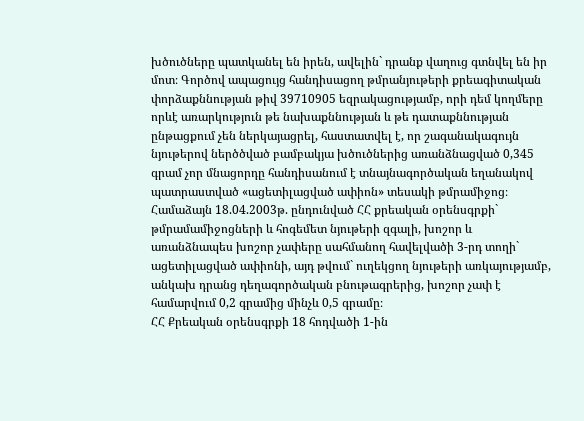խծուծները պատկանել են իրեն, ավելին` դրանք վաղուց գտնվել են իր մոտ։ Գործով ապացույց հանդիսացող թմրանյութերի քրեագիտական փորձաքննության թիվ 39710905 եզրակացությամբ, որի դեմ կողմերը որևէ առարկություն թե նախաքննության և թե դատաքննության ընթացքում չեն ներկայացրել, հաստատվել է, որ շագանակագույն նյութերով ներծծված բամբակյա խծուծներից առանձնացված 0,345 գրամ չոր մնացորդը հանդիսանում է տնայնագործական եղանակով պատրաստված «ացետիլացված ափիոն» տեսակի թմրամիջոց։
Համաձայն 18.04.2003թ. ընդունված ՀՀ քրեական օրենսգրքի` թմրամամիջոցների և հոգեմետ նյութերի զգալի, խոշոր և առանձնապես խոշոր չափերը սահմանող հավելվածի 3-րդ տողի` ացետիլացված ափիոնի, այդ թվում` ուղեկցող նյութերի առկայությամբ, անկախ դրանց դեղագործական բնութագրերից, խոշոր չափ է համարվում 0,2 գրամից մինչև 0,5 գրամը։
ՀՀ Քրեական օրենսգրքի 18 հոդվածի 1-ին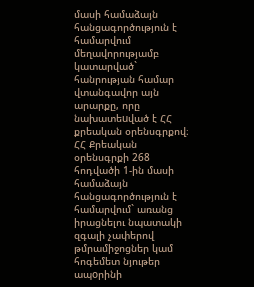մասի համաձայն հանցագործություն է համարվում մեղավորությամբ կատարված` հանրության համար վտանգավոր այն արարքը, որը նախատեuված է ՀՀ քրեական օրենսգրքով։ ՀՀ Քրեական օրենսգրքի 268 հոդվածի 1-ին մասի համաձայն հանցագործություն է համարվում` առանց իրացնելու նպատակի զգալի չափերով թմրամիջոցներ կամ հոգեմետ նյութեր ապoրինի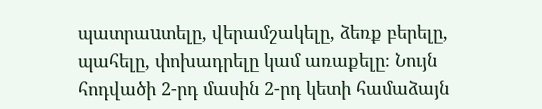պատրաuտելը, վերամշակելը, ձեռք բերելը, պահելը, փոխադրելը կամ առաքելը։ Նույն հոդվածի 2-րդ մասին 2-րդ կետի համաձայն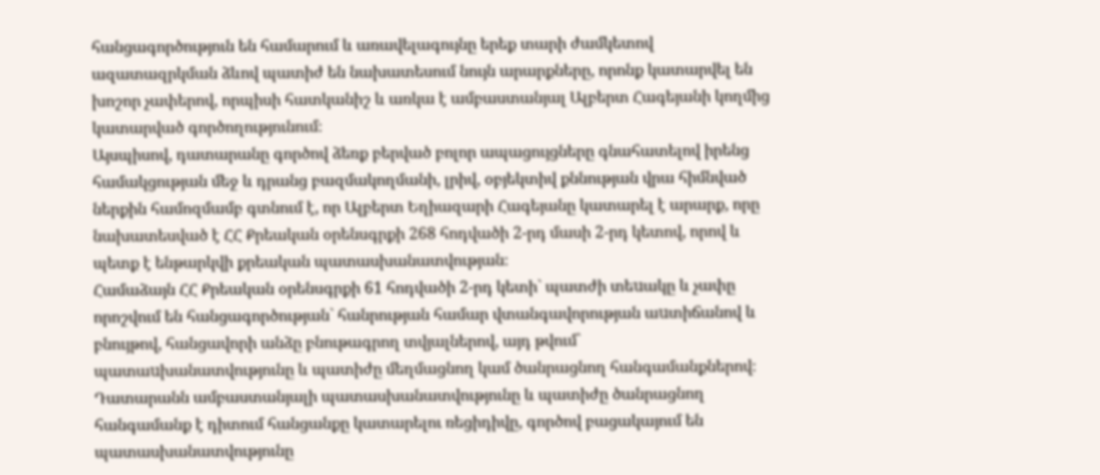հանցագործություն են համարում և առավելագույնը երեք տարի ժամկետով ազատազրկման ձևով պատիժ են նախատեսում նույն արարքները, որոնք կատարվել են խոշոր չափերով, որպիսի հատկանիշ և առկա է ամբաստանյալ Ալբերտ Հագեյանի կողմից կատարված գործողությունում։
Այսպիսով, դատարանը գործով ձեռք բերված բոլոր ապացույցները գնահատելով իրենց համակցության մեջ և դրանց բազմակողմանի, լրիվ, օբյեկտիվ քննության վրա հիմնված ներքին համոզմամբ գտնում է, որ Ալբերտ Եղիազարի Հագեյանը կատարել է արարք, որը նախատեսված է ՀՀ Քրեական օրենսգրքի 268 հոդվածի 2-րդ մասի 2-րդ կետով, որով և պետք է ենթարկվի քրեական պատասխանատվության։
Համաձայն ՀՀ Քրեական օրենսգրքի 61 հոդվածի 2-րդ կետի` պատժի տեuակը և չափը որոշվում են հանցագործության` հանրության համար վտանգավորության աuտիճանով և բնույթով, հանցավորի անձը բնութագրող տվյալներով, այդ թվում` պատաuխանատվությունը և պատիժը մեղմացնող կամ ծանրացնող հանգամանքներով։
Դատարանն ամբաստանյալի պատասխանատվությունը և պատիժը ծանրացնող հանգամանք է դիտում հանցանքը կատարելու ռեցիդիվը, գործով բացակայում են պատասխանատվությունը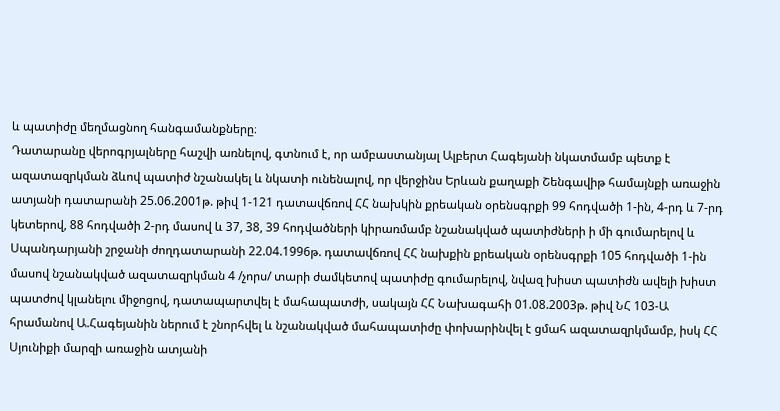և պատիժը մեղմացնող հանգամանքները։
Դատարանը վերոգրյալները հաշվի առնելով, գտնում է, որ ամբաստանյալ Ալբերտ Հագեյանի նկատմամբ պետք է ազատազրկման ձևով պատիժ նշանակել և նկատի ունենալով, որ վերջինս Երևան քաղաքի Շենգավիթ համայնքի առաջին ատյանի դատարանի 25.06.2001թ. թիվ 1-121 դատավճռով ՀՀ նախկին քրեական օրենսգրքի 99 հոդվածի 1-ին, 4-րդ և 7-րդ կետերով, 88 հոդվածի 2-րդ մասով և 37, 38, 39 հոդվածների կիրառմամբ նշանակված պատիժների ի մի գումարելով և Սպանդարյանի շրջանի ժողդատարանի 22.04.1996թ. դատավճռով ՀՀ նախքին քրեական օրենսգրքի 105 հոդվածի 1-ին մասով նշանակված ազատազրկման 4 /չորս/ տարի ժամկետով պատիժը գումարելով, նվազ խիստ պատիժն ավելի խիստ պատժով կլանելու միջոցով, դատապարտվել է մահապատժի, սակայն ՀՀ Նախագահի 01.08.2003թ. թիվ ՆՀ 103-Ա հրամանով Ա.Հագեյանին ներում է շնորհվել և նշանակված մահապատիժը փոխարինվել է ցմահ ազատազրկմամբ, իսկ ՀՀ Սյունիքի մարզի առաջին ատյանի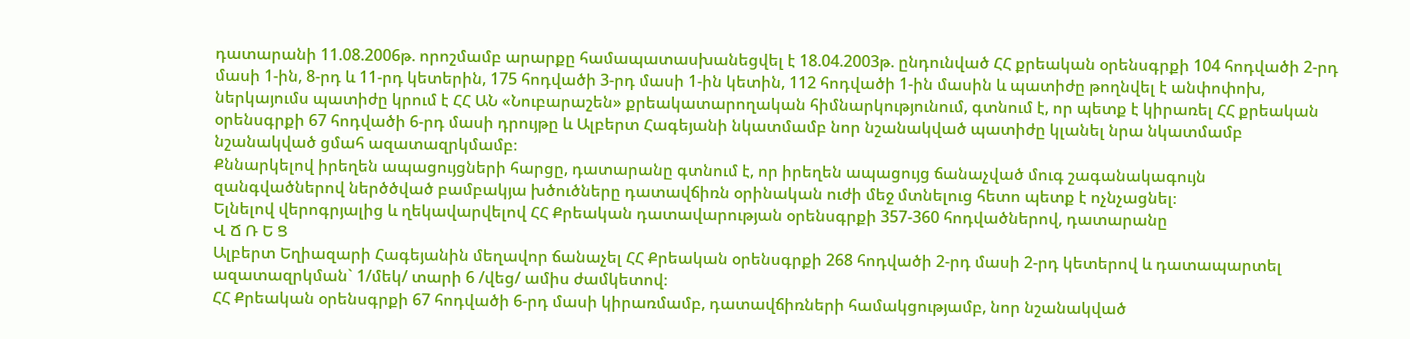դատարանի 11.08.2006թ. որոշմամբ արարքը համապատասխանեցվել է 18.04.2003թ. ընդունված ՀՀ քրեական օրենսգրքի 104 հոդվածի 2-րդ մասի 1-ին, 8-րդ և 11-րդ կետերին, 175 հոդվածի 3-րդ մասի 1-ին կետին, 112 հոդվածի 1-ին մասին և պատիժը թողնվել է անփոփոխ, ներկայումս պատիժը կրում է ՀՀ ԱՆ «Նուբարաշեն» քրեակատարողական հիմնարկությունում, գտնում է, որ պետք է կիրառել ՀՀ քրեական օրենսգրքի 67 հոդվածի 6-րդ մասի դրույթը և Ալբերտ Հագեյանի նկատմամբ նոր նշանակված պատիժը կլանել նրա նկատմամբ նշանակված ցմահ ազատազրկմամբ։
Քննարկելով իրեղեն ապացույցների հարցը, դատարանը գտնում է, որ իրեղեն ապացույց ճանաչված մուգ շագանակագույն զանգվածներով ներծծված բամբակյա խծուծները դատավճիռն օրինական ուժի մեջ մտնելուց հետո պետք է ոչնչացնել։
Ելնելով վերոգրյալից և ղեկավարվելով ՀՀ Քրեական դատավարության օրենսգրքի 357-360 հոդվածներով, դատարանը
Վ Ճ Ռ Ե Ց
Ալբերտ Եղիազարի Հագեյանին մեղավոր ճանաչել ՀՀ Քրեական օրենսգրքի 268 հոդվածի 2-րդ մասի 2-րդ կետերով և դատապարտել ազատազրկման` 1/մեկ/ տարի 6 /վեց/ ամիս ժամկետով։
ՀՀ Քրեական օրենսգրքի 67 հոդվածի 6-րդ մասի կիրառմամբ, դատավճիռների համակցությամբ, նոր նշանակված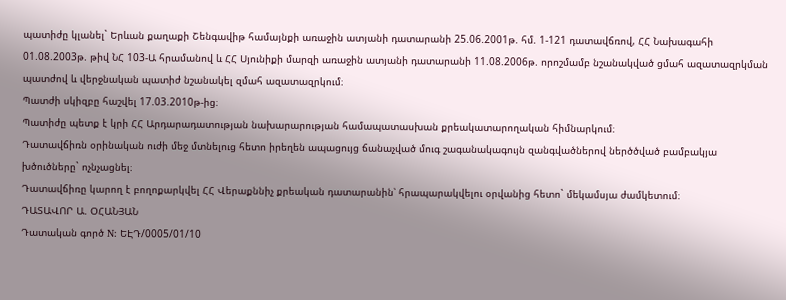պատիժը կլանել` Երևան քաղաքի Շենգավիթ համայնքի առաջին ատյանի դատարանի 25.06.2001թ. հմ. 1-121 դատավճռով, ՀՀ Նախագահի 01.08.2003թ. թիվ ՆՀ 103-Ա հրամանով և ՀՀ Սյունիքի մարզի առաջին ատյանի դատարանի 11.08.2006թ. որոշմամբ նշանակված ցմահ ազատազրկման պատժով և վերջնական պատիժ նշանակել զմահ ազատազրկում։
Պատժի սկիզբը հաշվել 17.03.2010թ-ից։
Պատիժը պետք է կրի ՀՀ Արդարադատության նախարարության համապատասխան քրեակատարողական հիմնարկում։
Դատավճիռն օրինական ուժի մեջ մտնելուց հետո իրեղեն ապացույց ճանաչված մուգ շագանակագույն զանգվածներով ներծծված բամբակյա խծուծները` ոչնչացնել։
Դատավճիռը կարող է բողոքարկվել ՀՀ Վերաքննիչ քրեական դատարանին՝ հրապարակվելու օրվանից հետո` մեկամսյա ժամկետում։
ԴԱՏԱՎՈՐ Ա. ՕՀԱՆՅԱՆ
Դատական գործ N: ԵԷԴ/0005/01/10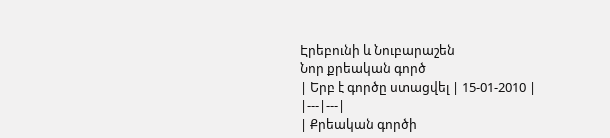Էրեբունի և Նուբարաշեն
Նոր քրեական գործ
| Երբ է գործը ստացվել | 15-01-2010 |
|---|---|
| Քրեական գործի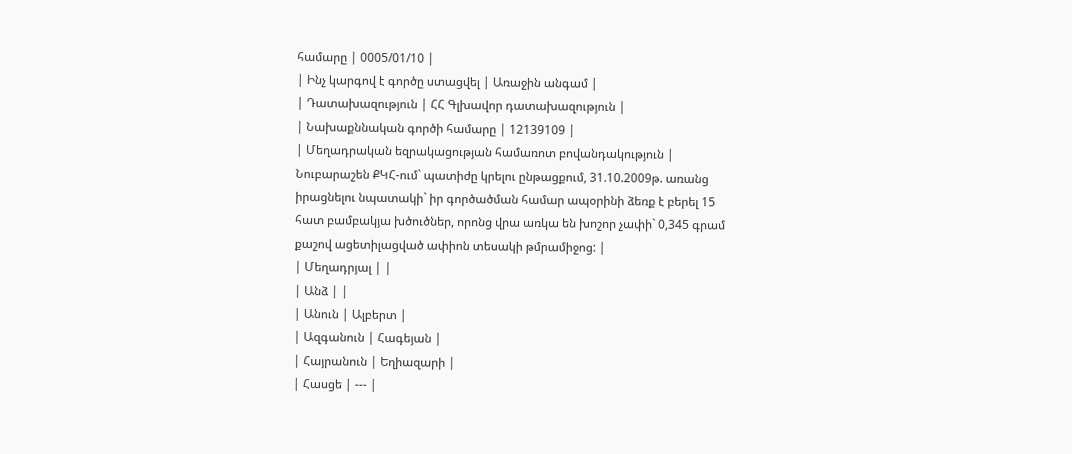համարը | 0005/01/10 |
| Ինչ կարգով է գործը ստացվել | Առաջին անգամ |
| Դատախազություն | ՀՀ Գլխավոր դատախազություն |
| Նախաքննական գործի համարը | 12139109 |
| Մեղադրական եզրակացության համառոտ բովանդակություն | Նուբարաշեն ՔԿՀ-ում` պատիժը կրելու ընթացքում, 31.10.2009թ. առանց իրացնելու նպատակի` իր գործածման համար ապօրինի ձեռք է բերել 15 հատ բամբակյա խծուծներ, որոնց վրա առկա են խոշոր չափի` 0,345 գրամ քաշով ացետիլացված ափիոն տեսակի թմրամիջոց: |
| Մեղադրյալ | |
| Անձ | |
| Անուն | Ալբերտ |
| Ազգանուն | Հագեյան |
| Հայրանուն | Եղիազարի |
| Հասցե | --- |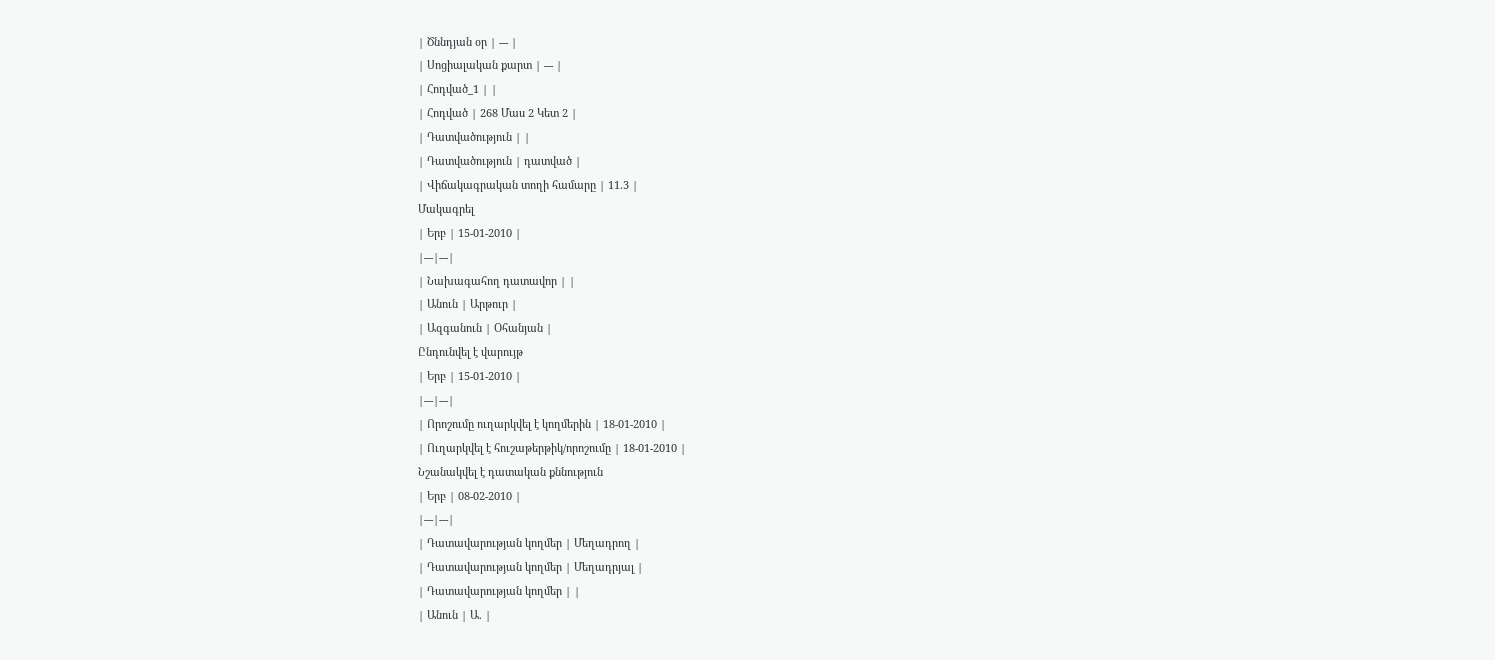| Ծննդյան օր | --- |
| Սոցիալական քարտ | --- |
| Հոդված_1 | |
| Հոդված | 268 Մաս 2 Կետ 2 |
| Դատվածություն | |
| Դատվածություն | դատված |
| Վիճակագրական տողի համարը | 11.3 |
Մակագրել
| Երբ | 15-01-2010 |
|---|---|
| Նախագահող դատավոր | |
| Անուն | Արթուր |
| Ազգանուն | Օհանյան |
Ընդունվել է վարույթ
| Երբ | 15-01-2010 |
|---|---|
| Որոշումը ուղարկվել է կողմերին | 18-01-2010 |
| Ուղարկվել է հուշաթերթիկ/որոշումը | 18-01-2010 |
Նշանակվել է դատական քննություն
| Երբ | 08-02-2010 |
|---|---|
| Դատավարության կողմեր | Մեղադրող |
| Դատավարության կողմեր | Մեղադրյալ |
| Դատավարության կողմեր | |
| Անուն | Ա. |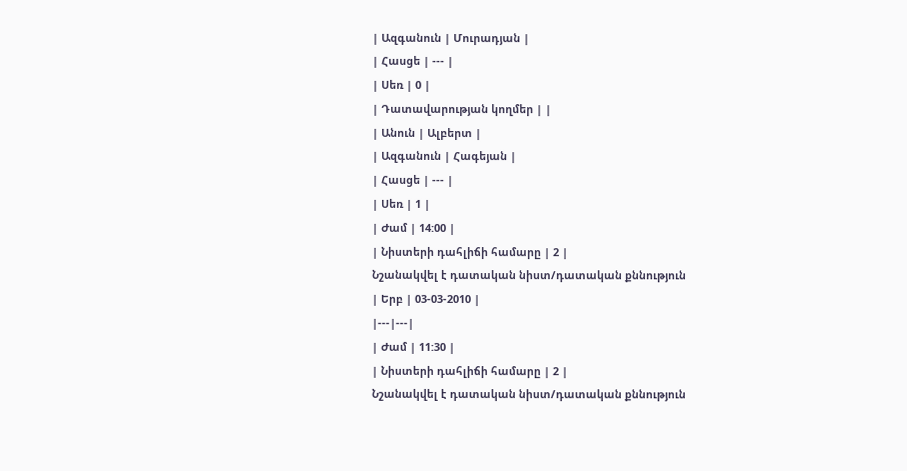| Ազգանուն | Մուրադյան |
| Հասցե | --- |
| Սեռ | 0 |
| Դատավարության կողմեր | |
| Անուն | Ալբերտ |
| Ազգանուն | Հագեյան |
| Հասցե | --- |
| Սեռ | 1 |
| Ժամ | 14:00 |
| Նիստերի դահլիճի համարը | 2 |
Նշանակվել է դատական նիստ/դատական քննություն
| Երբ | 03-03-2010 |
|---|---|
| Ժամ | 11:30 |
| Նիստերի դահլիճի համարը | 2 |
Նշանակվել է դատական նիստ/դատական քննություն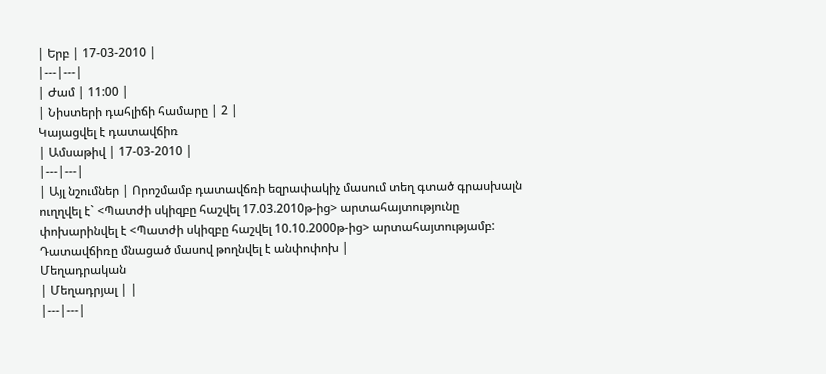| Երբ | 17-03-2010 |
|---|---|
| Ժամ | 11:00 |
| Նիստերի դահլիճի համարը | 2 |
Կայացվել է դատավճիռ
| Ամսաթիվ | 17-03-2010 |
|---|---|
| Այլ նշումներ | Որոշմամբ դատավճռի եզրափակիչ մասում տեղ գտած գրասխալն ուղղվել է` <Պատժի սկիզբը հաշվել 17.03.2010թ-ից> արտահայտությունը փոխարինվել է <Պատժի սկիզբը հաշվել 10.10.2000թ-ից> արտահայտությամբ: Դատավճիռը մնացած մասով թողնվել է անփոփոխ |
Մեղադրական
| Մեղադրյալ | |
|---|---|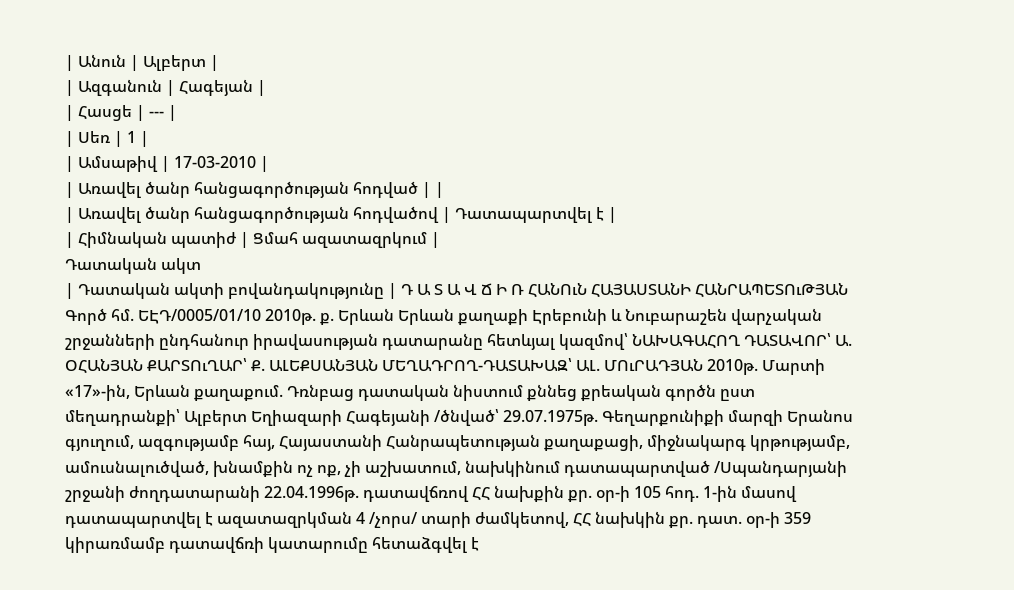| Անուն | Ալբերտ |
| Ազգանուն | Հագեյան |
| Հասցե | --- |
| Սեռ | 1 |
| Ամսաթիվ | 17-03-2010 |
| Առավել ծանր հանցագործության հոդված | |
| Առավել ծանր հանցագործության հոդվածով | Դատապարտվել է |
| Հիմնական պատիժ | Ցմահ ազատազրկում |
Դատական ակտ
| Դատական ակտի բովանդակությունը | Դ Ա Տ Ա Վ Ճ Ի Ռ ՀԱՆՈւՆ ՀԱՅԱՍՏԱՆԻ ՀԱՆՐԱՊԵՏՈւԹՅԱՆ Գործ հմ. ԵԷԴ/0005/01/10 2010թ. ք. Երևան Երևան քաղաքի Էրեբունի և Նուբարաշեն վարչական շրջանների ընդհանուր իրավասության դատարանը հետևյալ կազմով՝ ՆԱԽԱԳԱՀՈՂ ԴԱՏԱՎՈՐ՝ Ա. ՕՀԱՆՅԱՆ ՔԱՐՏՈւՂԱՐ՝ Ք. ԱԼԵՔՍԱՆՅԱՆ ՄԵՂԱԴՐՈՂ-ԴԱՏԱԽԱԶ՝ ԱԼ. ՄՈւՐԱԴՅԱՆ 2010թ. Մարտի «17»-ին, Երևան քաղաքում. Դռնբաց դատական նիստում քննեց քրեական գործն ըստ մեղադրանքի՝ Ալբերտ Եղիազարի Հագեյանի /ծնված՝ 29.07.1975թ. Գեղարքունիքի մարզի Երանոս գյուղում, ազգությամբ հայ, Հայաստանի Հանրապետության քաղաքացի, միջնակարգ կրթությամբ, ամուսնալուծված, խնամքին ոչ ոք, չի աշխատում, նախկինում դատապարտված /Սպանդարյանի շրջանի ժողդատարանի 22.04.1996թ. դատավճռով ՀՀ նախքին քր. օր-ի 105 հոդ. 1-ին մասով դատապարտվել է ազատազրկման 4 /չորս/ տարի ժամկետով, ՀՀ նախկին քր. դատ. օր-ի 359 կիրառմամբ դատավճռի կատարումը հետաձգվել է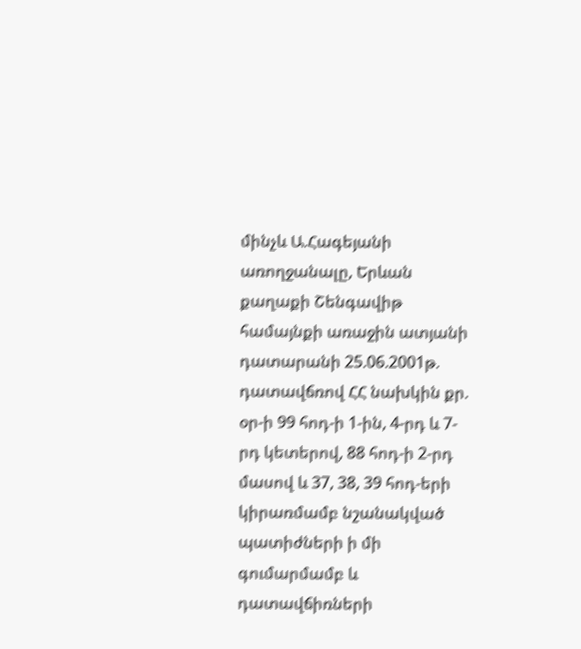մինչև Ա.Հագեյանի առողջանալը, Երևան քաղաքի Շենգավիթ համայնքի առաջին ատյանի դատարանի 25.06.2001թ. դատավճռով ՀՀ նախկին քր. օր-ի 99 հոդ-ի 1-ին, 4-րդ և 7-րդ կետերով, 88 հոդ-ի 2-րդ մասով և 37, 38, 39 հոդ-երի կիրառմամբ նշանակված պատիժների ի մի գումարմամբ և դատավճիռների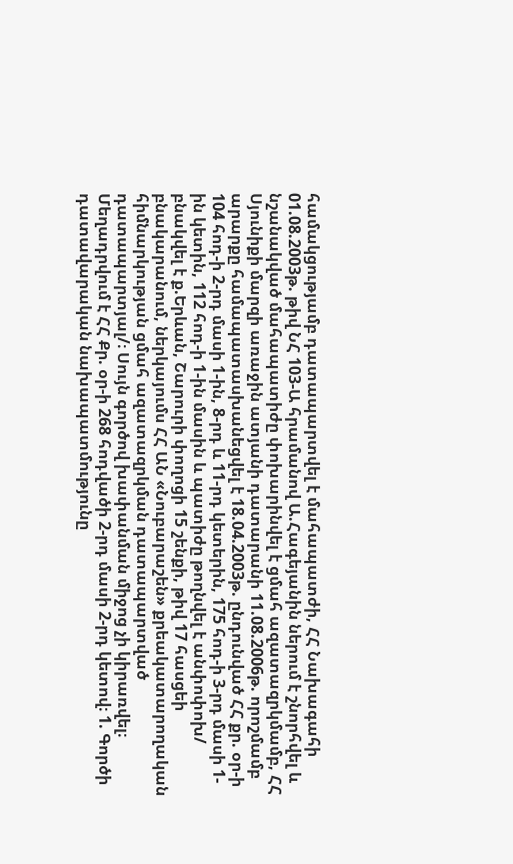համակցությամբ դատապարտվել է մահապատժի, ՀՀ Նախագահի 01.08.2003թ. թիվ ՆՀ 103-Ա հրամանով Ա.Հագեյանին ներում է շնորհվել և նշանակված մահապատիժը փոխարինվել է ցմահ ազատազրկմամբ, ՀՀ Սյունիքի մարզի առաջին ատյանի դատարանի 11.08.2006թ. որոշմամբ արարքը համապատասխանեցվել է 18.04.2003թ. ընդունված ՀՀ քր. օր-ի 104 հոդ-ի 2-րդ մասի 1-ին, 8-րդ և 11-րդ կետերին, 175 հոդ-ի 3-րդ մասի 1-ին կետին, 112 հոդ-ի 1-ին մասին և պատիժը թողնվել է անփոփոխ/ բնակվել է ք.Երևան, Շարուրի փողոցի 15 շենքի, թիվ 17 հասցեի բնակարանում, ներկայումս ՀՀ ԱՆ «Նուբարաշեն» քրեակատարողական հիմնարկության ցմահ ազատազրկման դատապարտված դատապարտյալ/։ Սույն գործով խափանման միջոց չի կիրառվել։ Մեղադրվում է ՀՀ Քր. օր-ի 268 հոդվածի 2-րդ մասի 2-րդ կետով։ 1. Գործի դատավարական նախապատմությունը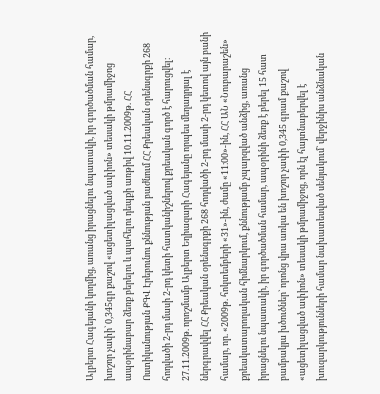Ալբերտ Հագեյանի կողմից, առանց իրացնելու նպատակի, իր գործածման համար, խոշոր չափի` 0,345գր քաշով «ացետիլացված ափիոն» տեսակի թմրամիջոց ապօրինաբար ձեռք բերելու և պահելու դեպքի առթիվ 10.11.2009թ. ՀՀ Ոստիկանության ՔԳՎ Էրեբունու քննության բաժնում ՀՀ Քրեական օրենսգրքի 268 հոդվածի 2-րդ մասի 2-րդ կետի հատկանիշներով քրեական գործ է հարուցվել։ 27.11.2009թ. որոշմամբ Ալբերտ Եղիազարի Հագեյանը որպես մեղադրյալ է ներգրավվել ՀՀ Քրեական օրենսգրքի 268 հոդվածի 2-րդ մասի 2-րդ կետով այն բանի համար, որ. «2009թ. հոկտեմբերի «31»-ին, ժամը «11։00»-ին, ՀՀ ԱՆ «Նուբարաշեն» քրեակատարողական հիմնարկում, քննությամբ չպարզված անձից, առանց իրացնելու նպատակի, իր գործածման համար, ապօրինի ձեռք է բերել 15 հատ բամբակյա խծուծներ` որոնց վրա առկա են խոշոր չափի 0,345 գրամ քաշով «ացետիլացված ափիոն» տեսակի թմրամիջոց, որն էլ հայտնաբերվել է խուզարկությունների համար նախատեսված սենյակում` վերջինիս անձնական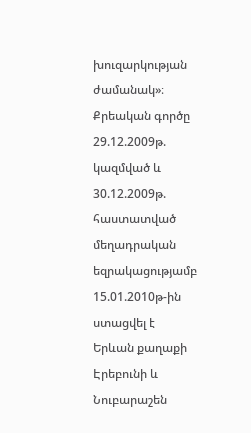խուզարկության ժամանակ»։ Քրեական գործը 29.12.2009թ. կազմված և 30.12.2009թ. հաստատված մեղադրական եզրակացությամբ 15.01.2010թ-ին ստացվել է Երևան քաղաքի Էրեբունի և Նուբարաշեն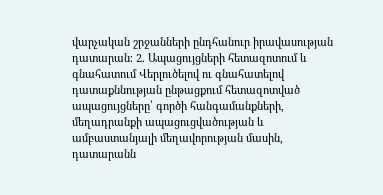վարչական շրջանների ընդհանուր իրավասության դատարան։ 2. Ապացույցների հետազոտում և գնահատում Վերլուծելով ու գնահատելով դատաքննության ընթացքում հետազոտված ապացույցները՝ գործի հանգամանքների, մեղադրանքի ապացուցվածության և ամբաստանյալի մեղավորության մասին, դատարանն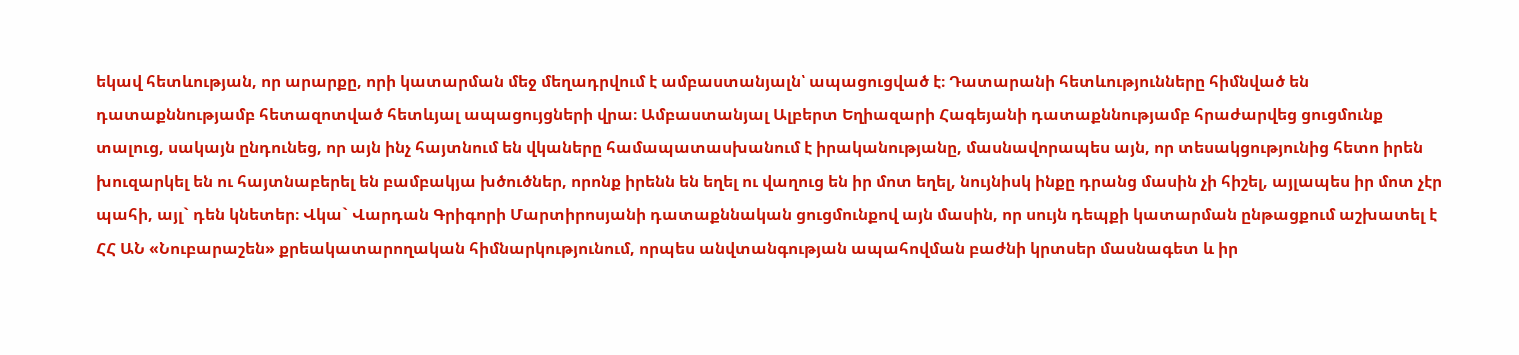եկավ հետևության, որ արարքը, որի կատարման մեջ մեղադրվում է ամբաստանյալն՝ ապացուցված է։ Դատարանի հետևությունները հիմնված են դատաքննությամբ հետազոտված հետևյալ ապացույցների վրա։ Ամբաստանյալ Ալբերտ Եղիազարի Հագեյանի դատաքննությամբ հրաժարվեց ցուցմունք տալուց, սակայն ընդունեց, որ այն ինչ հայտնում են վկաները համապատասխանում է իրականությանը, մասնավորապես այն, որ տեսակցությունից հետո իրեն խուզարկել են ու հայտնաբերել են բամբակյա խծուծներ, որոնք իրենն են եղել ու վաղուց են իր մոտ եղել, նույնիսկ ինքը դրանց մասին չի հիշել, այլապես իր մոտ չէր պահի, այլ` դեն կնետեր։ Վկա` Վարդան Գրիգորի Մարտիրոսյանի դատաքննական ցուցմունքով այն մասին, որ սույն դեպքի կատարման ընթացքում աշխատել է ՀՀ ԱՆ «Նուբարաշեն» քրեակատարողական հիմնարկությունում, որպես անվտանգության ապահովման բաժնի կրտսեր մասնագետ և իր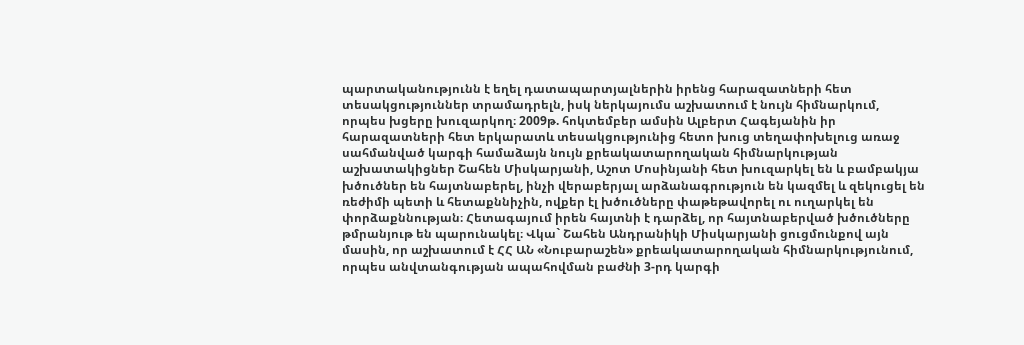պարտականությունն է եղել դատապարտյալներին իրենց հարազատների հետ տեսակցություններ տրամադրելն, իսկ ներկայումս աշխատում է նույն հիմնարկում, որպես խցերը խուզարկող։ 2009թ. հոկտեմբեր ամսին Ալբերտ Հագեյանին իր հարազատների հետ երկարատև տեսակցությունից հետո խուց տեղափոխելուց առաջ սահմանված կարգի համաձայն նույն քրեակատարողական հիմնարկության աշխատակիցներ Շահեն Միսկարյանի, Աշոտ Մոսինյանի հետ խուզարկել են և բամբակյա խծուծներ են հայտնաբերել, ինչի վերաբերյալ արձանագրություն են կազմել և զեկուցել են ռեժիմի պետի և հետաքննիչին, ովքեր էլ խծուծները փաթեթավորել ու ուղարկել են փորձաքննության։ Հետագայում իրեն հայտնի է դարձել, որ հայտնաբերված խծուծները թմրանյութ են պարունակել։ Վկա` Շահեն Անդրանիկի Միսկարյանի ցուցմունքով այն մասին, որ աշխատում է ՀՀ ԱՆ «Նուբարաշեն» քրեակատարողական հիմնարկությունում, որպես անվտանգության ապահովման բաժնի 3-րդ կարգի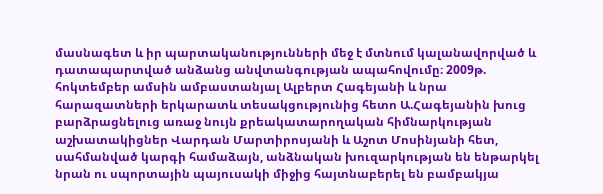մասնագետ և իր պարտականությունների մեջ է մտնում կալանավորված և դատապարտված անձանց անվտանգության ապահովումը։ 2009թ. հոկտեմբեր ամսին ամբաստանյալ Ալբերտ Հագեյանի և նրա հարազատների երկարատև տեսակցությունից հետո Ա.Հագեյանին խուց բարձրացնելուց առաջ նույն քրեակատարողական հիմնարկության աշխատակիցներ Վարդան Մարտիրոսյանի և Աշոտ Մոսինյանի հետ, սահմանված կարգի համաձայն, անձնական խուզարկության են ենթարկել նրան ու սպորտային պայուսակի միջից հայտնաբերել են բամբակյա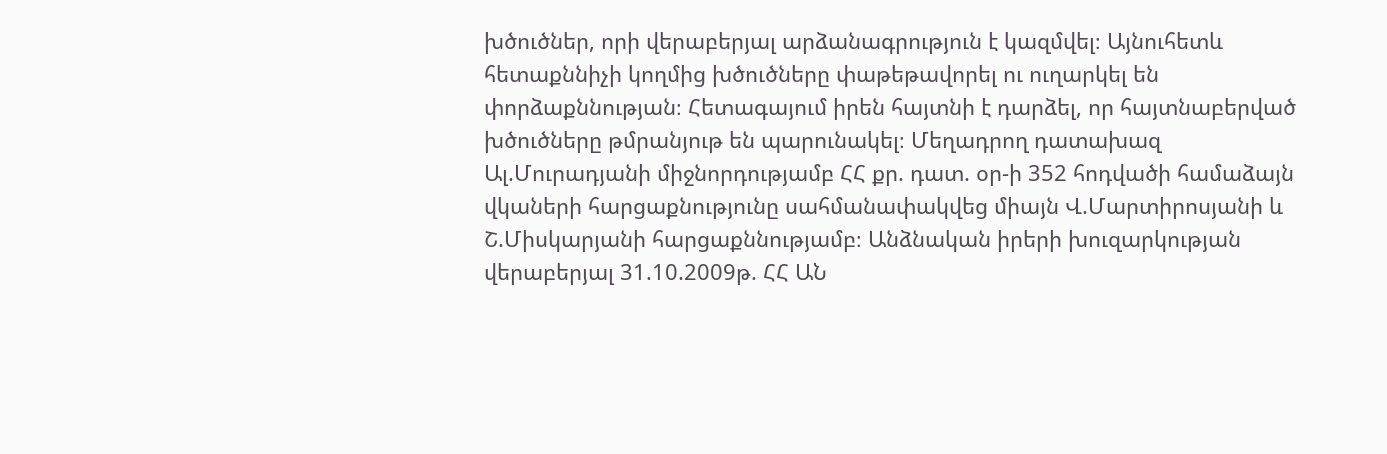խծուծներ, որի վերաբերյալ արձանագրություն է կազմվել։ Այնուհետև հետաքննիչի կողմից խծուծները փաթեթավորել ու ուղարկել են փորձաքննության։ Հետագայում իրեն հայտնի է դարձել, որ հայտնաբերված խծուծները թմրանյութ են պարունակել։ Մեղադրող դատախազ Ալ.Մուրադյանի միջնորդությամբ ՀՀ քր. դատ. օր-ի 352 հոդվածի համաձայն վկաների հարցաքնությունը սահմանափակվեց միայն Վ.Մարտիրոսյանի և Շ.Միսկարյանի հարցաքննությամբ։ Անձնական իրերի խուզարկության վերաբերյալ 31.10.2009թ. ՀՀ ԱՆ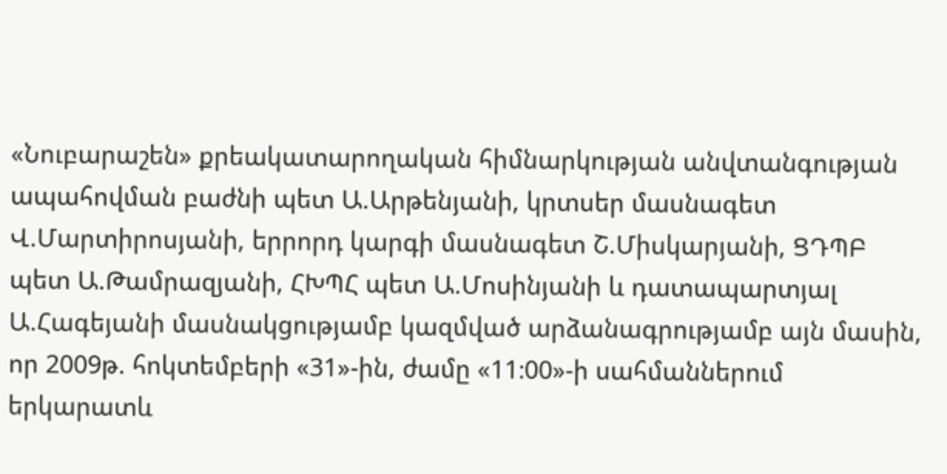«Նուբարաշեն» քրեակատարողական հիմնարկության անվտանգության ապահովման բաժնի պետ Ա.Արթենյանի, կրտսեր մասնագետ Վ.Մարտիրոսյանի, երրորդ կարգի մասնագետ Շ.Միսկարյանի, ՑԴՊԲ պետ Ա.Թամրազյանի, ՀԽՊՀ պետ Ա.Մոսինյանի և դատապարտյալ Ա.Հագեյանի մասնակցությամբ կազմված արձանագրությամբ այն մասին, որ 2009թ. հոկտեմբերի «31»-ին, ժամը «11։00»-ի սահմաններում երկարատև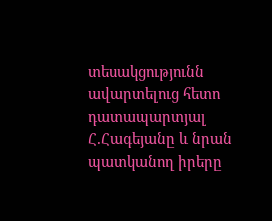տեսակցությունն ավարտելուց հետո դատապարտյալ Հ.Հագեյանը և նրան պատկանող իրերը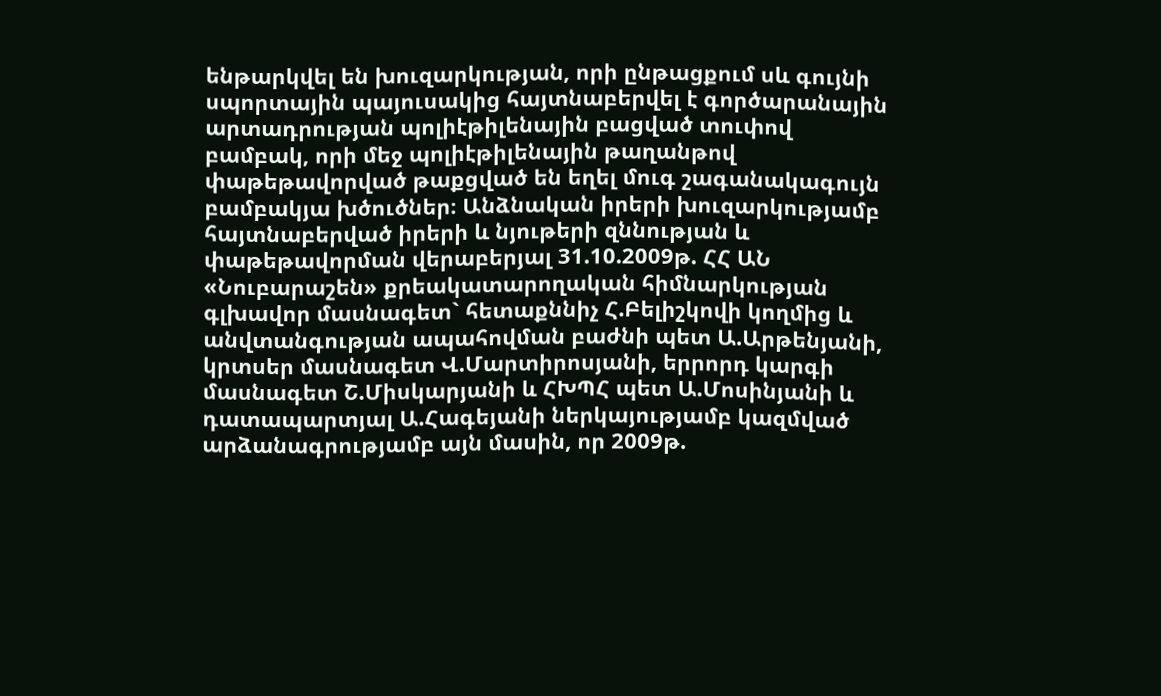ենթարկվել են խուզարկության, որի ընթացքում սև գույնի սպորտային պայուսակից հայտնաբերվել է գործարանային արտադրության պոլիէթիլենային բացված տուփով բամբակ, որի մեջ պոլիէթիլենային թաղանթով փաթեթավորված թաքցված են եղել մուգ շագանակագույն բամբակյա խծուծներ։ Անձնական իրերի խուզարկությամբ հայտնաբերված իրերի և նյութերի զննության և փաթեթավորման վերաբերյալ 31.10.2009թ. ՀՀ ԱՆ «Նուբարաշեն» քրեակատարողական հիմնարկության գլխավոր մասնագետ` հետաքննիչ Հ.Բելիշկովի կողմից և անվտանգության ապահովման բաժնի պետ Ա.Արթենյանի, կրտսեր մասնագետ Վ.Մարտիրոսյանի, երրորդ կարգի մասնագետ Շ.Միսկարյանի և ՀԽՊՀ պետ Ա.Մոսինյանի և դատապարտյալ Ա.Հագեյանի ներկայությամբ կազմված արձանագրությամբ այն մասին, որ 2009թ.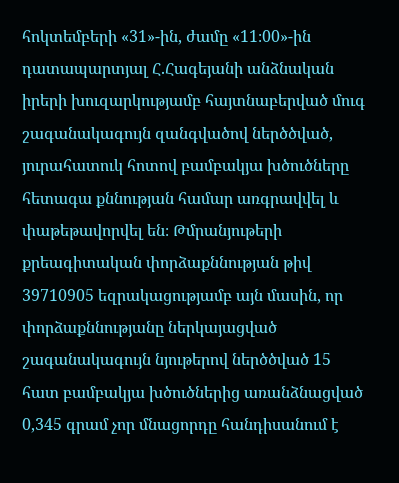հոկտեմբերի «31»-ին, ժամը «11։00»-ին դատապարտյալ Հ.Հագեյանի անձնական իրերի խուզարկությամբ հայտնաբերված մուգ շագանակագույն զանգվածով ներծծված, յուրահատուկ հոտով բամբակյա խծուծները հետագա քննության համար առգրավվել և փաթեթավորվել են։ Թմրանյութերի քրեագիտական փորձաքննության թիվ 39710905 եզրակացությամբ այն մասին, որ փորձաքննությանը ներկայացված շագանակագույն նյութերով ներծծված 15 հատ բամբակյա խծուծներից առանձնացված 0,345 գրամ չոր մնացորդը հանդիսանում է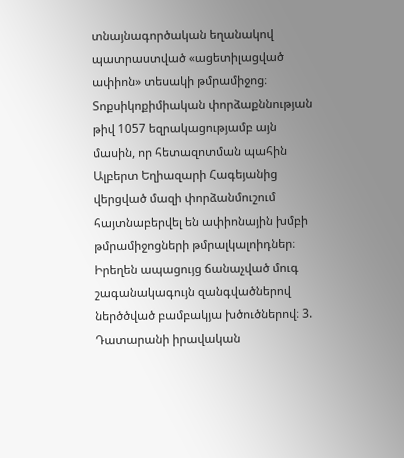տնայնագործական եղանակով պատրաստված «ացետիլացված ափիոն» տեսակի թմրամիջոց։ Տոքսիկոքիմիական փորձաքննության թիվ 1057 եզրակացությամբ այն մասին, որ հետազոտման պահին Ալբերտ Եղիազարի Հագեյանից վերցված մազի փորձանմուշում հայտնաբերվել են ափիոնային խմբի թմրամիջոցների թմրալկալոիդներ։ Իրեղեն ապացույց ճանաչված մուգ շագանակագույն զանգվածներով ներծծված բամբակյա խծուծներով։ 3. Դատարանի իրավական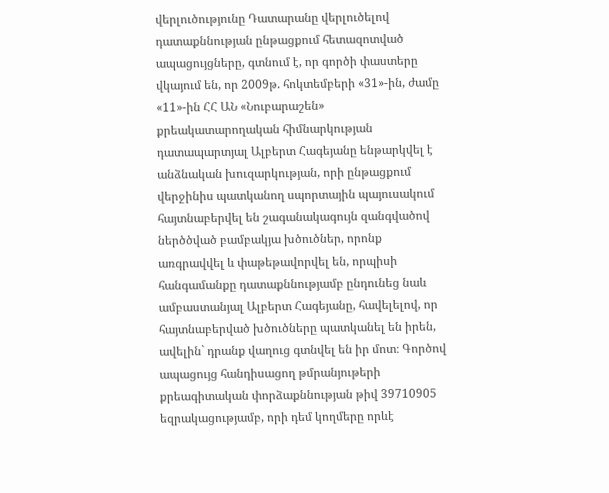վերլուծությունը Դատարանը վերլուծելով դատաքննության ընթացքում հետազոտված ապացույցները, գտնում է, որ գործի փաստերը վկայում են, որ 2009թ. հոկտեմբերի «31»-ին, ժամը «11»-ին ՀՀ ԱՆ «Նուբարաշեն» քրեակատարողական հիմնարկության դատապարտյալ Ալբերտ Հագեյանը ենթարկվել է անձնական խուզարկության, որի ընթացքում վերջինիս պատկանող սպորտային պայուսակում հայտնաբերվել են շագանակագույն զանգվածով ներծծված բամբակյա խծուծներ, որոնք առգրավվել և փաթեթավորվել են, որպիսի հանգամանքը դատաքննությամբ ընդունեց նաև ամբաստանյալ Ալբերտ Հագեյանը, հավելելով, որ հայտնաբերված խծուծները պատկանել են իրեն, ավելին` դրանք վաղուց գտնվել են իր մոտ։ Գործով ապացույց հանդիսացող թմրանյութերի քրեագիտական փորձաքննության թիվ 39710905 եզրակացությամբ, որի դեմ կողմերը որևէ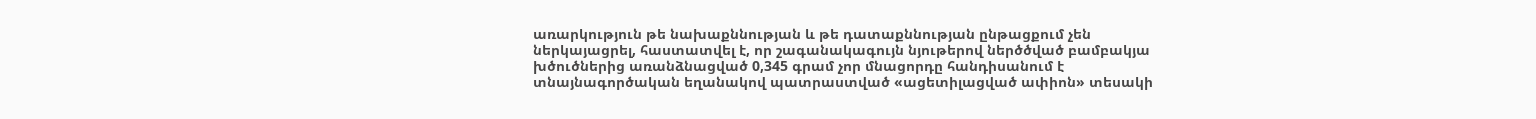առարկություն թե նախաքննության և թե դատաքննության ընթացքում չեն ներկայացրել, հաստատվել է, որ շագանակագույն նյութերով ներծծված բամբակյա խծուծներից առանձնացված 0,345 գրամ չոր մնացորդը հանդիսանում է տնայնագործական եղանակով պատրաստված «ացետիլացված ափիոն» տեսակի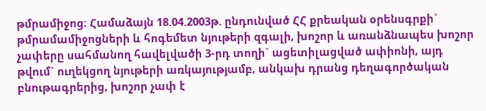թմրամիջոց։ Համաձայն 18.04.2003թ. ընդունված ՀՀ քրեական օրենսգրքի` թմրամամիջոցների և հոգեմետ նյութերի զգալի, խոշոր և առանձնապես խոշոր չափերը սահմանող հավելվածի 3-րդ տողի` ացետիլացված ափիոնի, այդ թվում` ուղեկցող նյութերի առկայությամբ, անկախ դրանց դեղագործական բնութագրերից, խոշոր չափ է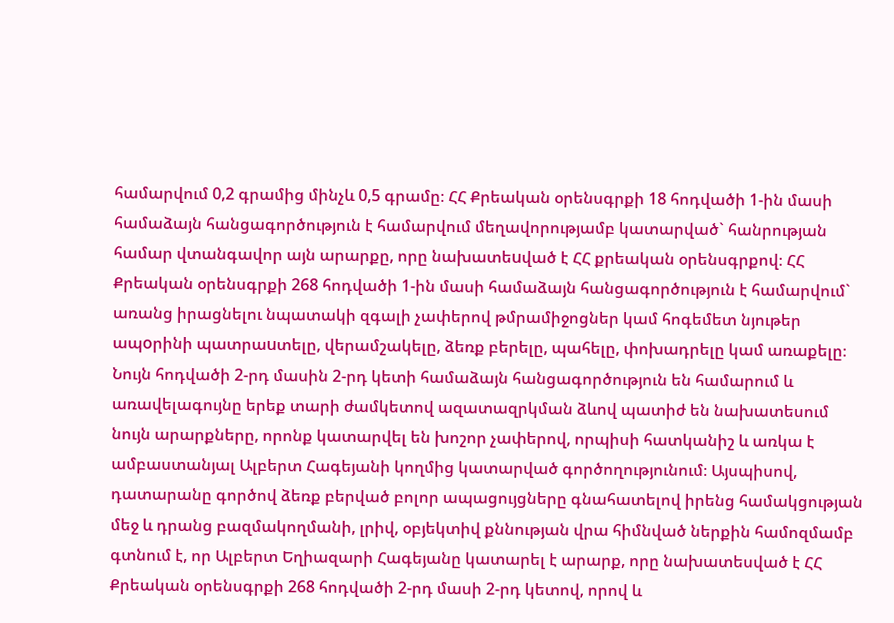համարվում 0,2 գրամից մինչև 0,5 գրամը։ ՀՀ Քրեական օրենսգրքի 18 հոդվածի 1-ին մասի համաձայն հանցագործություն է համարվում մեղավորությամբ կատարված` հանրության համար վտանգավոր այն արարքը, որը նախատեuված է ՀՀ քրեական օրենսգրքով։ ՀՀ Քրեական օրենսգրքի 268 հոդվածի 1-ին մասի համաձայն հանցագործություն է համարվում` առանց իրացնելու նպատակի զգալի չափերով թմրամիջոցներ կամ հոգեմետ նյութեր ապoրինի պատրաuտելը, վերամշակելը, ձեռք բերելը, պահելը, փոխադրելը կամ առաքելը։ Նույն հոդվածի 2-րդ մասին 2-րդ կետի համաձայն հանցագործություն են համարում և առավելագույնը երեք տարի ժամկետով ազատազրկման ձևով պատիժ են նախատեսում նույն արարքները, որոնք կատարվել են խոշոր չափերով, որպիսի հատկանիշ և առկա է ամբաստանյալ Ալբերտ Հագեյանի կողմից կատարված գործողությունում։ Այսպիսով, դատարանը գործով ձեռք բերված բոլոր ապացույցները գնահատելով իրենց համակցության մեջ և դրանց բազմակողմանի, լրիվ, օբյեկտիվ քննության վրա հիմնված ներքին համոզմամբ գտնում է, որ Ալբերտ Եղիազարի Հագեյանը կատարել է արարք, որը նախատեսված է ՀՀ Քրեական օրենսգրքի 268 հոդվածի 2-րդ մասի 2-րդ կետով, որով և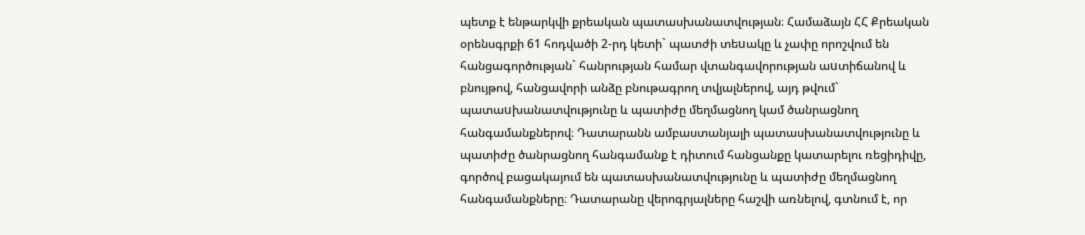պետք է ենթարկվի քրեական պատասխանատվության։ Համաձայն ՀՀ Քրեական օրենսգրքի 61 հոդվածի 2-րդ կետի` պատժի տեuակը և չափը որոշվում են հանցագործության` հանրության համար վտանգավորության աuտիճանով և բնույթով, հանցավորի անձը բնութագրող տվյալներով, այդ թվում` պատաuխանատվությունը և պատիժը մեղմացնող կամ ծանրացնող հանգամանքներով։ Դատարանն ամբաստանյալի պատասխանատվությունը և պատիժը ծանրացնող հանգամանք է դիտում հանցանքը կատարելու ռեցիդիվը, գործով բացակայում են պատասխանատվությունը և պատիժը մեղմացնող հանգամանքները։ Դատարանը վերոգրյալները հաշվի առնելով, գտնում է, որ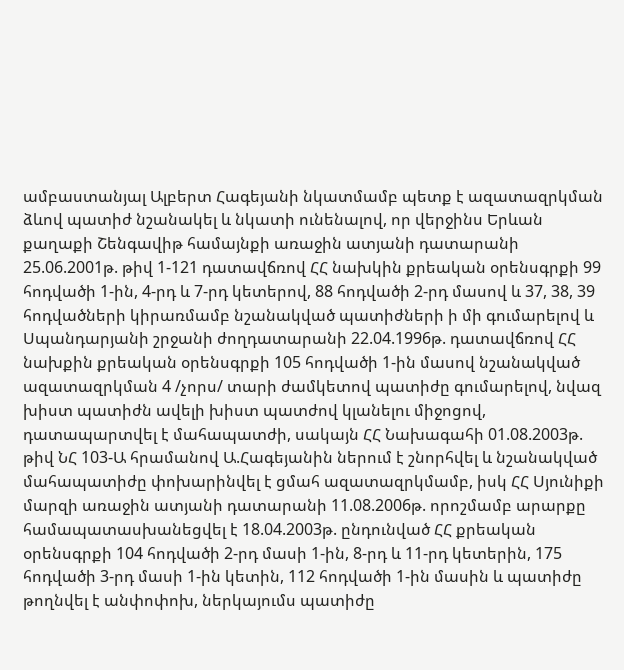ամբաստանյալ Ալբերտ Հագեյանի նկատմամբ պետք է ազատազրկման ձևով պատիժ նշանակել և նկատի ունենալով, որ վերջինս Երևան քաղաքի Շենգավիթ համայնքի առաջին ատյանի դատարանի 25.06.2001թ. թիվ 1-121 դատավճռով ՀՀ նախկին քրեական օրենսգրքի 99 հոդվածի 1-ին, 4-րդ և 7-րդ կետերով, 88 հոդվածի 2-րդ մասով և 37, 38, 39 հոդվածների կիրառմամբ նշանակված պատիժների ի մի գումարելով և Սպանդարյանի շրջանի ժողդատարանի 22.04.1996թ. դատավճռով ՀՀ նախքին քրեական օրենսգրքի 105 հոդվածի 1-ին մասով նշանակված ազատազրկման 4 /չորս/ տարի ժամկետով պատիժը գումարելով, նվազ խիստ պատիժն ավելի խիստ պատժով կլանելու միջոցով, դատապարտվել է մահապատժի, սակայն ՀՀ Նախագահի 01.08.2003թ. թիվ ՆՀ 103-Ա հրամանով Ա.Հագեյանին ներում է շնորհվել և նշանակված մահապատիժը փոխարինվել է ցմահ ազատազրկմամբ, իսկ ՀՀ Սյունիքի մարզի առաջին ատյանի դատարանի 11.08.2006թ. որոշմամբ արարքը համապատասխանեցվել է 18.04.2003թ. ընդունված ՀՀ քրեական օրենսգրքի 104 հոդվածի 2-րդ մասի 1-ին, 8-րդ և 11-րդ կետերին, 175 հոդվածի 3-րդ մասի 1-ին կետին, 112 հոդվածի 1-ին մասին և պատիժը թողնվել է անփոփոխ, ներկայումս պատիժը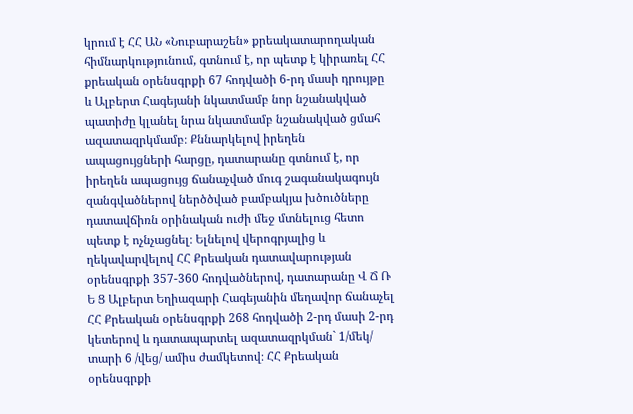կրում է ՀՀ ԱՆ «Նուբարաշեն» քրեակատարողական հիմնարկությունում, գտնում է, որ պետք է կիրառել ՀՀ քրեական օրենսգրքի 67 հոդվածի 6-րդ մասի դրույթը և Ալբերտ Հագեյանի նկատմամբ նոր նշանակված պատիժը կլանել նրա նկատմամբ նշանակված ցմահ ազատազրկմամբ։ Քննարկելով իրեղեն ապացույցների հարցը, դատարանը գտնում է, որ իրեղեն ապացույց ճանաչված մուգ շագանակագույն զանգվածներով ներծծված բամբակյա խծուծները դատավճիռն օրինական ուժի մեջ մտնելուց հետո պետք է ոչնչացնել։ Ելնելով վերոգրյալից և ղեկավարվելով ՀՀ Քրեական դատավարության օրենսգրքի 357-360 հոդվածներով, դատարանը Վ Ճ Ռ Ե Ց Ալբերտ Եղիազարի Հագեյանին մեղավոր ճանաչել ՀՀ Քրեական օրենսգրքի 268 հոդվածի 2-րդ մասի 2-րդ կետերով և դատապարտել ազատազրկման` 1/մեկ/ տարի 6 /վեց/ ամիս ժամկետով։ ՀՀ Քրեական օրենսգրքի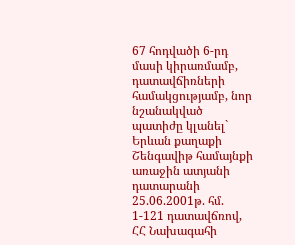67 հոդվածի 6-րդ մասի կիրառմամբ, դատավճիռների համակցությամբ, նոր նշանակված պատիժը կլանել` Երևան քաղաքի Շենգավիթ համայնքի առաջին ատյանի դատարանի 25.06.2001թ. հմ. 1-121 դատավճռով, ՀՀ Նախագահի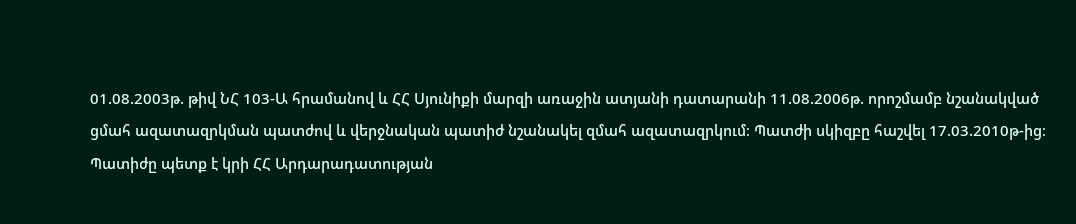01.08.2003թ. թիվ ՆՀ 103-Ա հրամանով և ՀՀ Սյունիքի մարզի առաջին ատյանի դատարանի 11.08.2006թ. որոշմամբ նշանակված ցմահ ազատազրկման պատժով և վերջնական պատիժ նշանակել զմահ ազատազրկում։ Պատժի սկիզբը հաշվել 17.03.2010թ-ից։ Պատիժը պետք է կրի ՀՀ Արդարադատության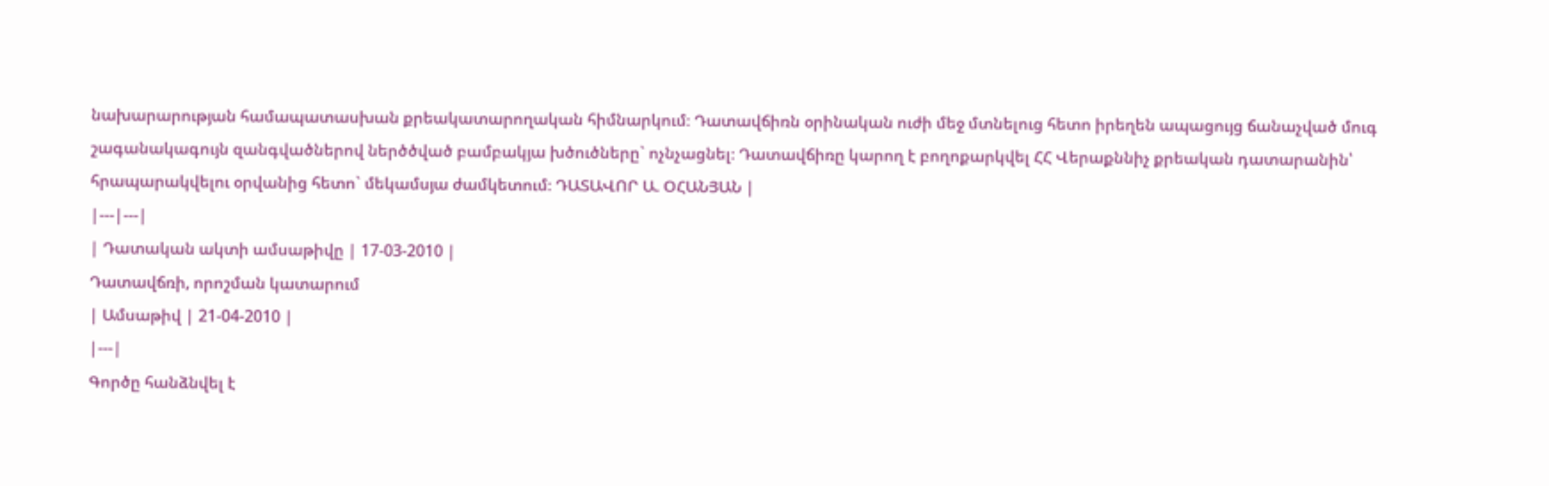նախարարության համապատասխան քրեակատարողական հիմնարկում։ Դատավճիռն օրինական ուժի մեջ մտնելուց հետո իրեղեն ապացույց ճանաչված մուգ շագանակագույն զանգվածներով ներծծված բամբակյա խծուծները` ոչնչացնել։ Դատավճիռը կարող է բողոքարկվել ՀՀ Վերաքննիչ քրեական դատարանին՝ հրապարակվելու օրվանից հետո` մեկամսյա ժամկետում։ ԴԱՏԱՎՈՐ Ա. ՕՀԱՆՅԱՆ |
|---|---|
| Դատական ակտի ամսաթիվը | 17-03-2010 |
Դատավճռի, որոշման կատարում
| Ամսաթիվ | 21-04-2010 |
|---|
Գործը հանձնվել է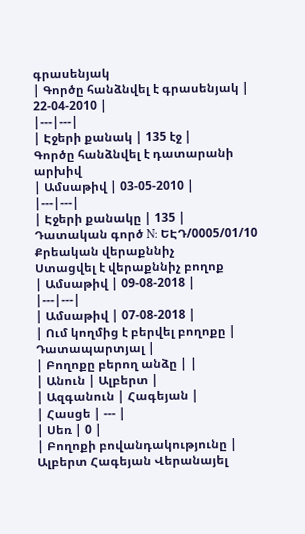գրասենյակ
| Գործը հանձնվել է գրասենյակ | 22-04-2010 |
|---|---|
| Էջերի քանակ | 135 էջ |
Գործը հանձնվել է դատարանի արխիվ
| Ամսաթիվ | 03-05-2010 |
|---|---|
| Էջերի քանակը | 135 |
Դատական գործ N: ԵԷԴ/0005/01/10
Քրեական վերաքննիչ
Ստացվել է վերաքննիչ բողոք
| Ամսաթիվ | 09-08-2018 |
|---|---|
| Ամսաթիվ | 07-08-2018 |
| Ում կողմից է բերվել բողոքը | Դատապարտյալ |
| Բողոքը բերող անձը | |
| Անուն | Ալբերտ |
| Ազգանուն | Հագեյան |
| Հասցե | --- |
| Սեռ | 0 |
| Բողոքի բովանդակությունը | Ալբերտ Հագեյան Վերանայել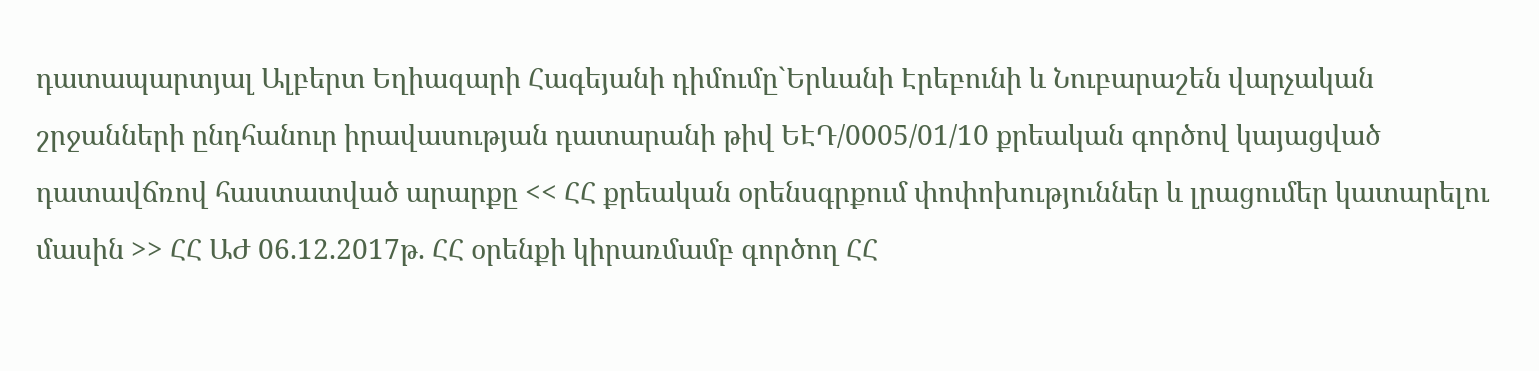դատապարտյալ Ալբերտ Եղիազարի Հագեյանի դիմումը`Երևանի Էրեբունի և Նուբարաշեն վարչական շրջանների ընդհանուր իրավասության դատարանի թիվ ԵԷԴ/0005/01/10 քրեական գործով կայացված դատավճռով հաստատված արարքը << ՀՀ քրեական օրենսգրքում փոփոխություններ և լրացումեր կատարելու մասին >> ՀՀ ԱԺ 06.12.2017թ. ՀՀ օրենքի կիրառմամբ գործող ՀՀ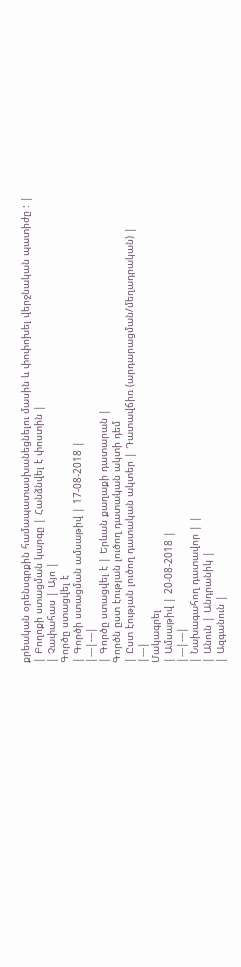քրեական օրենսգրքին համապատասխանեցնելու մասին և փոփոխել վերջնական պատիժը : |
| Բողոքի ստացման կարգը | Հանձնվել է փոստին |
| Չափահաս | Այո |
Գործը ստացվել է
| Գործի ստացման ամսաթիվ | 17-08-2018 |
|---|---|
| Գործը ստացվել է | Երևան քաղաքի դատարան |
Գործն ըստ էության լուծող դատական ակտի դեմ
| Ըստ էության լուծող դատական ակտեր | Դատավճիռ (արդարացման/մեղադրական) |
|---|
Մակագրել
| Ամսաթիվ | 20-08-2018 |
|---|---|
| Նախագահող դատավոր | |
| Անուն | Անդրանիկ |
| Ազգանուն |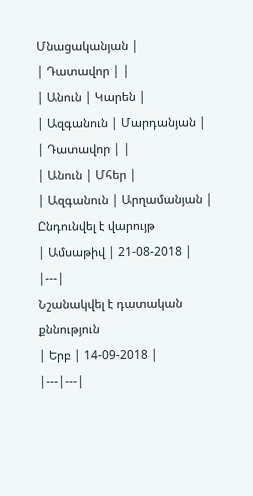Մնացականյան |
| Դատավոր | |
| Անուն | Կարեն |
| Ազգանուն | Մարդանյան |
| Դատավոր | |
| Անուն | Մհեր |
| Ազգանուն | Արղամանյան |
Ընդունվել է վարույթ
| Ամսաթիվ | 21-08-2018 |
|---|
Նշանակվել է դատական քննություն
| Երբ | 14-09-2018 |
|---|---|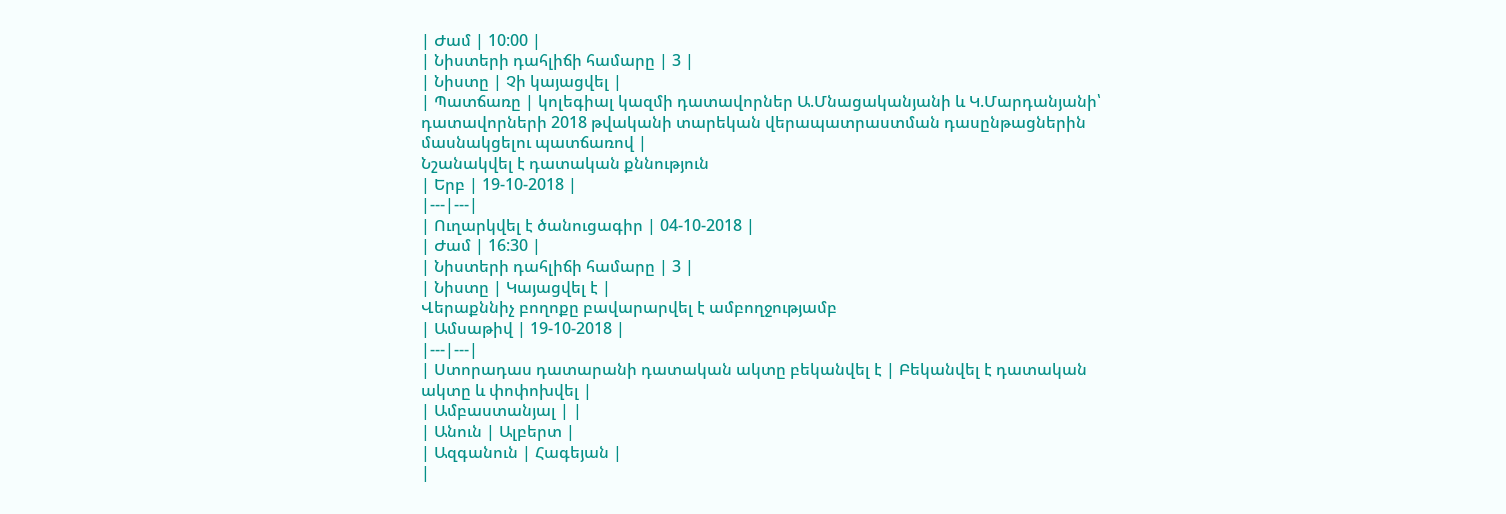| Ժամ | 10:00 |
| Նիստերի դահլիճի համարը | 3 |
| Նիստը | Չի կայացվել |
| Պատճառը | կոլեգիալ կազմի դատավորներ Ա.Մնացականյանի և Կ.Մարդանյանի՝ դատավորների 2018 թվականի տարեկան վերապատրաստման դասընթացներին մասնակցելու պատճառով |
Նշանակվել է դատական քննություն
| Երբ | 19-10-2018 |
|---|---|
| Ուղարկվել է ծանուցագիր | 04-10-2018 |
| Ժամ | 16:30 |
| Նիստերի դահլիճի համարը | 3 |
| Նիստը | Կայացվել է |
Վերաքննիչ բողոքը բավարարվել է ամբողջությամբ
| Ամսաթիվ | 19-10-2018 |
|---|---|
| Ստորադաս դատարանի դատական ակտը բեկանվել է | Բեկանվել է դատական ակտը և փոփոխվել |
| Ամբաստանյալ | |
| Անուն | Ալբերտ |
| Ազգանուն | Հագեյան |
|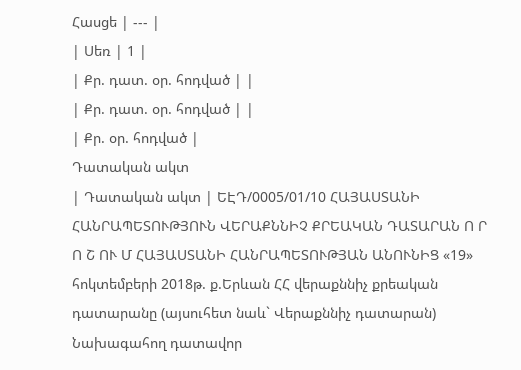Հասցե | --- |
| Սեռ | 1 |
| Քր. դատ. օր. հոդված | |
| Քր. դատ. օր. հոդված | |
| Քր. օր. հոդված |
Դատական ակտ
| Դատական ակտ | ԵԷԴ/0005/01/10 ՀԱՅԱՍՏԱՆԻ ՀԱՆՐԱՊԵՏՈՒԹՅՈՒՆ ՎԵՐԱՔՆՆԻՉ ՔՐԵԱԿԱՆ ԴԱՏԱՐԱՆ Ո Ր Ո Շ ՈՒ Մ ՀԱՅԱՍՏԱՆԻ ՀԱՆՐԱՊԵՏՈՒԹՅԱՆ ԱՆՈՒՆԻՑ «19» հոկտեմբերի 2018թ. ք.Երևան ՀՀ վերաքննիչ քրեական դատարանը (այսուհետ նաև` Վերաքննիչ դատարան) Նախագահող դատավոր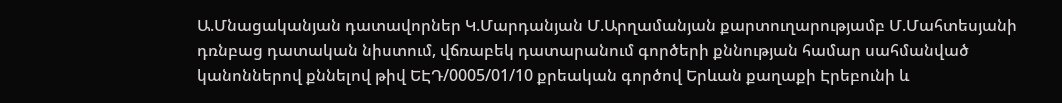Ա.Մնացականյան դատավորներ Կ.Մարդանյան Մ.Արղամանյան քարտուղարությամբ Մ.Մահտեսյանի դռնբաց դատական նիստում, վճռաբեկ դատարանում գործերի քննության համար սահմանված կանոններով քննելով թիվ ԵԷԴ/0005/01/10 քրեական գործով Երևան քաղաքի Էրեբունի և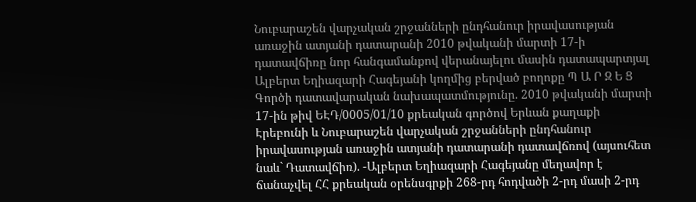Նուբարաշեն վարչական շրջանների ընդհանուր իրավասության առաջին ատյանի դատարանի 2010 թվականի մարտի 17-ի դատավճիռը նոր հանգամանքով վերանայելու մասին դատապարտյալ Ալբերտ Եղիազարի Հագեյանի կողմից բերված բողոքը Պ Ա Ր Զ Ե Ց Գործի դատավարական նախապատմությունը. 2010 թվականի մարտի 17-ին թիվ ԵԷԴ/0005/01/10 քրեական գործով Երևան քաղաքի Էրեբունի և Նուբարաշեն վարչական շրջանների ընդհանուր իրավասության առաջին ատյանի դատարանի դատավճռով (այսուհետ նաև` Դատավճիռ). -Ալբերտ Եղիազարի Հագեյանը մեղավոր է ճանաչվել ՀՀ քրեական օրենսգրքի 268-րդ հոդվածի 2-րդ մասի 2-րդ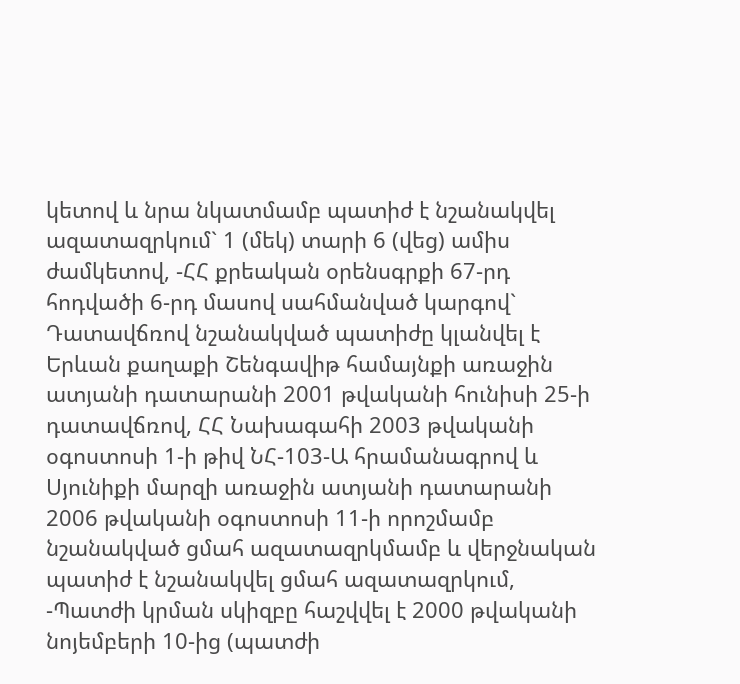կետով և նրա նկատմամբ պատիժ է նշանակվել ազատազրկում` 1 (մեկ) տարի 6 (վեց) ամիս ժամկետով, -ՀՀ քրեական օրենսգրքի 67-րդ հոդվածի 6-րդ մասով սահմանված կարգով` Դատավճռով նշանակված պատիժը կլանվել է Երևան քաղաքի Շենգավիթ համայնքի առաջին ատյանի դատարանի 2001 թվականի հունիսի 25-ի դատավճռով, ՀՀ Նախագահի 2003 թվականի օգոստոսի 1-ի թիվ ՆՀ-103-Ա հրամանագրով և Սյունիքի մարզի առաջին ատյանի դատարանի 2006 թվականի օգոստոսի 11-ի որոշմամբ նշանակված ցմահ ազատազրկմամբ և վերջնական պատիժ է նշանակվել ցմահ ազատազրկում, -Պատժի կրման սկիզբը հաշվվել է 2000 թվականի նոյեմբերի 10-ից (պատժի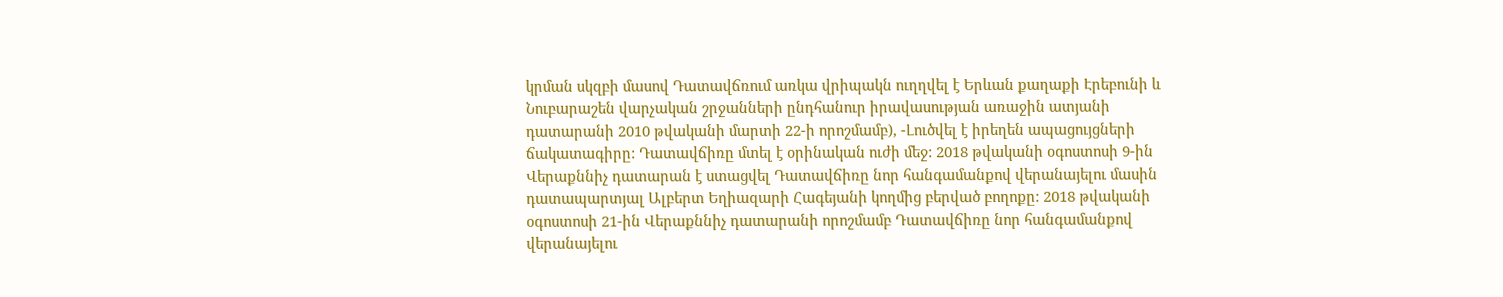կրման սկզբի մասով Դատավճռում առկա վրիպակն ուղղվել է Երևան քաղաքի Էրեբունի և Նուբարաշեն վարչական շրջանների ընդհանուր իրավասության առաջին ատյանի դատարանի 2010 թվականի մարտի 22-ի որոշմամբ), -Լուծվել է իրեղեն ապացույցների ճակատագիրը: Դատավճիռը մտել է օրինական ուժի մեջ: 2018 թվականի օգոստոսի 9-ին Վերաքննիչ դատարան է ստացվել Դատավճիռը նոր հանգամանքով վերանայելու մասին դատապարտյալ Ալբերտ Եղիազարի Հագեյանի կողմից բերված բողոքը: 2018 թվականի օգոստոսի 21-ին Վերաքննիչ դատարանի որոշմամբ Դատավճիռը նոր հանգամանքով վերանայելու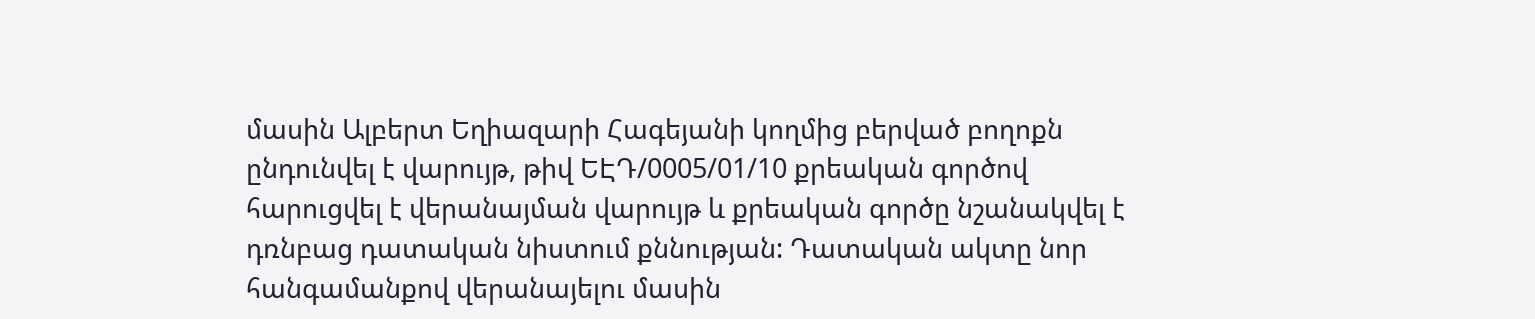մասին Ալբերտ Եղիազարի Հագեյանի կողմից բերված բողոքն ընդունվել է վարույթ, թիվ ԵԷԴ/0005/01/10 քրեական գործով հարուցվել է վերանայման վարույթ և քրեական գործը նշանակվել է դռնբաց դատական նիստում քննության: Դատական ակտը նոր հանգամանքով վերանայելու մասին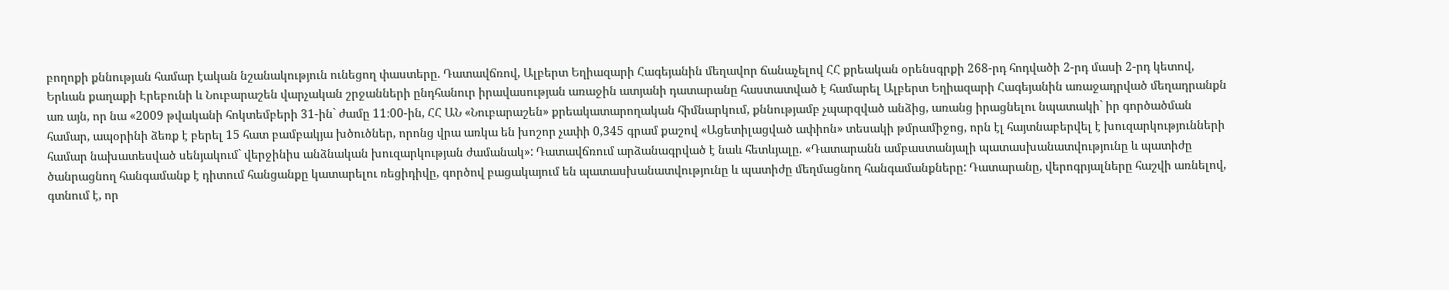բողոքի քննության համար էական նշանակություն ունեցող փաստերը. Դատավճռով, Ալբերտ Եղիազարի Հագեյանին մեղավոր ճանաչելով ՀՀ քրեական օրենսգրքի 268-րդ հոդվածի 2-րդ մասի 2-րդ կետով, Երևան քաղաքի Էրեբունի և Նուբարաշեն վարչական շրջանների ընդհանուր իրավասության առաջին ատյանի դատարանը հաստատված է համարել Ալբերտ Եղիազարի Հագեյանին առաջադրված մեղադրանքն առ այն, որ նա «2009 թվականի հոկտեմբերի 31-ին` ժամը 11։00-ին, ՀՀ ԱՆ «Նուբարաշեն» քրեակատարողական հիմնարկում, քննությամբ չպարզված անձից, առանց իրացնելու նպատակի` իր գործածման համար, ապօրինի ձեռք է բերել 15 հատ բամբակյա խծուծներ, որոնց վրա առկա են խոշոր չափի 0,345 գրամ քաշով «Ացետիլացված ափիոն» տեսակի թմրամիջոց, որն էլ հայտնաբերվել է խուզարկությունների համար նախատեսված սենյակում` վերջինիս անձնական խուզարկության ժամանակ»: Դատավճռում արձանագրված է նաև հետևյալը. «Դատարանն ամբաստանյալի պատասխանատվությունը և պատիժը ծանրացնող հանգամանք է դիտում հանցանքը կատարելու ռեցիդիվը, գործով բացակայում են պատասխանատվությունը և պատիժը մեղմացնող հանգամանքները: Դատարանը, վերոգրյալները հաշվի առնելով, գտնում է, որ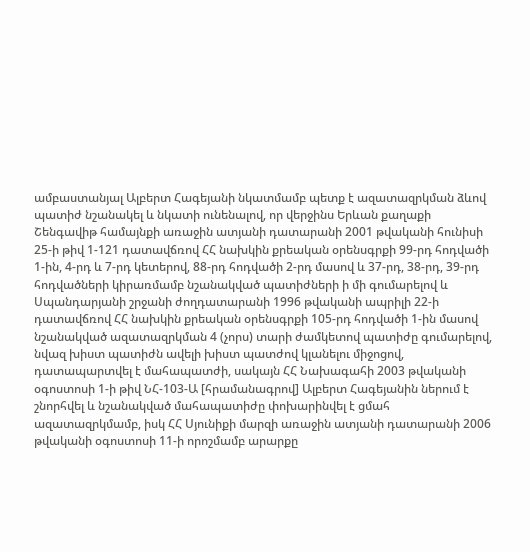ամբաստանյալ Ալբերտ Հագեյանի նկատմամբ պետք է ազատազրկման ձևով պատիժ նշանակել և նկատի ունենալով, որ վերջինս Երևան քաղաքի Շենգավիթ համայնքի առաջին ատյանի դատարանի 2001 թվականի հունիսի 25-ի թիվ 1-121 դատավճռով ՀՀ նախկին քրեական օրենսգրքի 99-րդ հոդվածի 1-ին, 4-րդ և 7-րդ կետերով, 88-րդ հոդվածի 2-րդ մասով և 37-րդ, 38-րդ, 39-րդ հոդվածների կիրառմամբ նշանակված պատիժների ի մի գումարելով և Սպանդարյանի շրջանի ժողդատարանի 1996 թվականի ապրիլի 22-ի դատավճռով ՀՀ նախկին քրեական օրենսգրքի 105-րդ հոդվածի 1-ին մասով նշանակված ազատազրկման 4 (չորս) տարի ժամկետով պատիժը գումարելով, նվազ խիստ պատիժն ավելի խիստ պատժով կլանելու միջոցով, դատապարտվել է մահապատժի, սակայն ՀՀ Նախագահի 2003 թվականի օգոստոսի 1-ի թիվ ՆՀ-103-Ա [հրամանագրով] Ալբերտ Հագեյանին ներում է շնորհվել և նշանակված մահապատիժը փոխարինվել է ցմահ ազատազրկմամբ, իսկ ՀՀ Սյունիքի մարզի առաջին ատյանի դատարանի 2006 թվականի օգոստոսի 11-ի որոշմամբ արարքը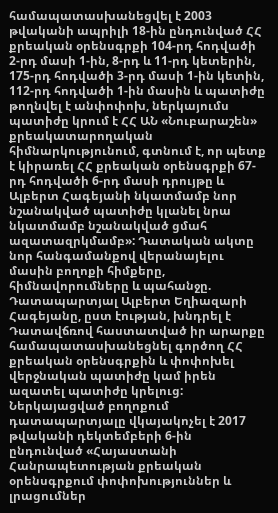համապատասխանեցվել է 2003 թվականի ապրիլի 18-ին ընդունված ՀՀ քրեական օրենսգրքի 104-րդ հոդվածի 2-րդ մասի 1-ին, 8-րդ և 11-րդ կետերին, 175-րդ հոդվածի 3-րդ մասի 1-ին կետին, 112-րդ հոդվածի 1-ին մասին և պատիժը թողնվել է անփոփոխ, ներկայումս պատիժը կրում է ՀՀ ԱՆ «Նուբարաշեն» քրեակատարողական հիմնարկությունում, գտնում է, որ պետք է կիրառել ՀՀ քրեական օրենսգրքի 67-րդ հոդվածի 6-րդ մասի դրույթը և Ալբերտ Հագեյանի նկատմամբ նոր նշանակված պատիժը կլանել նրա նկատմամբ նշանակված ցմահ ազատազրկմամբ»: Դատական ակտը նոր հանգամանքով վերանայելու մասին բողոքի հիմքերը, հիմնավորումները և պահանջը. Դատապարտյալ Ալբերտ Եղիազարի Հագեյանը, ըստ էության, խնդրել է Դատավճռով հաստատված իր արարքը համապատասխանեցնել գործող ՀՀ քրեական օրենսգրքին և փոփոխել վերջնական պատիժը կամ իրեն ազատել պատիժը կրելուց: Ներկայացված բողոքում դատապարտյալը վկայակոչել է 2017 թվականի դեկտեմբերի 6-ին ընդունված «Հայաստանի Հանրապետության քրեական օրենսգրքում փոփոխություններ և լրացումներ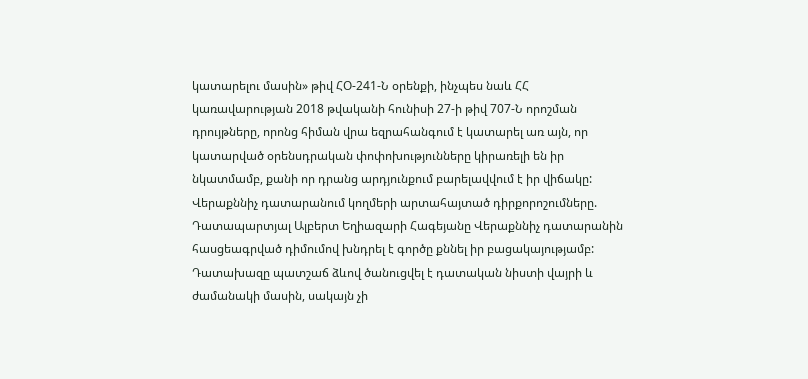կատարելու մասին» թիվ ՀՕ-241-Ն օրենքի, ինչպես նաև ՀՀ կառավարության 2018 թվականի հունիսի 27-ի թիվ 707-Ն որոշման դրույթները, որոնց հիման վրա եզրահանգում է կատարել առ այն, որ կատարված օրենսդրական փոփոխությունները կիրառելի են իր նկատմամբ, քանի որ դրանց արդյունքում բարելավվում է իր վիճակը: Վերաքննիչ դատարանում կողմերի արտահայտած դիրքորոշումները. Դատապարտյալ Ալբերտ Եղիազարի Հագեյանը Վերաքննիչ դատարանին հասցեագրված դիմումով խնդրել է գործը քննել իր բացակայությամբ: Դատախազը պատշաճ ձևով ծանուցվել է դատական նիստի վայրի և ժամանակի մասին, սակայն չի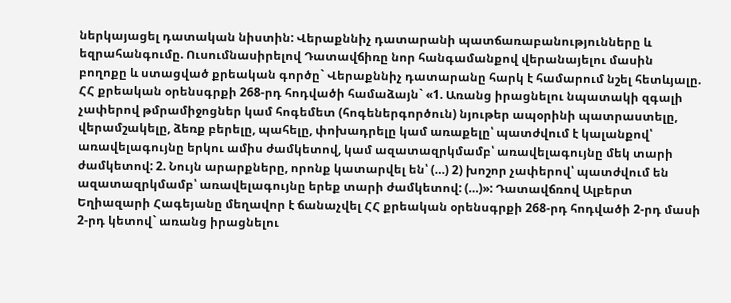ներկայացել դատական նիստին: Վերաքննիչ դատարանի պատճառաբանությունները և եզրահանգումը. Ուսումնասիրելով Դատավճիռը նոր հանգամանքով վերանայելու մասին բողոքը և ստացված քրեական գործը` Վերաքննիչ դատարանը հարկ է համարում նշել հետևյալը. ՀՀ քրեական օրենսգրքի 268-րդ հոդվածի համաձայն` «1. Առանց իրացնելու նպատակի զգալի չափերով թմրամիջոցներ կամ հոգեմետ (հոգեներգործուն) նյութեր ապօրինի պատրաստելը, վերամշակելը, ձեռք բերելը, պահելը, փոխադրելը կամ առաքելը՝ պատժվում է կալանքով՝ առավելագույնը երկու ամիս ժամկետով, կամ ազատազրկմամբ՝ առավելագույնը մեկ տարի ժամկետով: 2. Նույն արարքները, որոնք կատարվել են՝ (…) 2) խոշոր չափերով՝ պատժվում են ազատազրկմամբ՝ առավելագույնը երեք տարի ժամկետով: (…)»: Դատավճռով Ալբերտ Եղիազարի Հագեյանը մեղավոր է ճանաչվել ՀՀ քրեական օրենսգրքի 268-րդ հոդվածի 2-րդ մասի 2-րդ կետով` առանց իրացնելու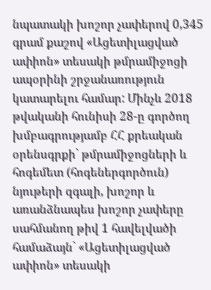նպատակի խոշոր չափերով 0,345 գրամ քաշով «Ացետիլացված ափիոն» տեսակի թմրամիջոցի ապօրինի շրջանառություն կատարելու համար: Մինչև 2018 թվականի հունիսի 28-ը գործող խմբագրությամբ ՀՀ քրեական օրենսգրքի` թմրամիջոցների և հոգեմետ (հոգեներգործուն) նյութերի զգալի, խոշոր և առանձնապես խոշոր չափերը սահմանող թիվ 1 հավելվածի համաձայն` «Ացետիլացված ափիոն» տեսակի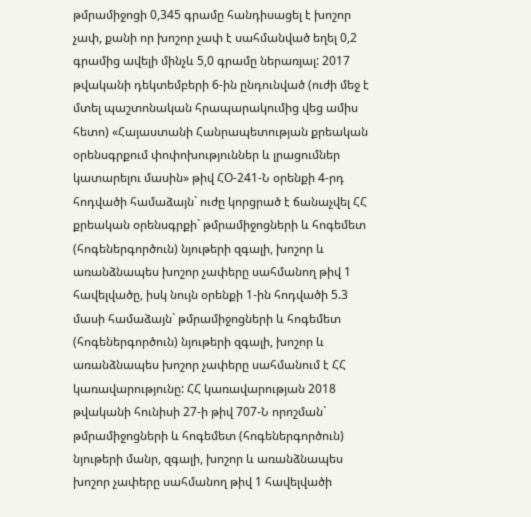թմրամիջոցի 0,345 գրամը հանդիսացել է խոշոր չափ, քանի որ խոշոր չափ է սահմանված եղել 0,2 գրամից ավելի մինչև 5,0 գրամը ներառյալ: 2017 թվականի դեկտեմբերի 6-ին ընդունված (ուժի մեջ է մտել պաշտոնական հրապարակումից վեց ամիս հետո) «Հայաստանի Հանրապետության քրեական օրենսգրքում փոփոխություններ և լրացումներ կատարելու մասին» թիվ ՀՕ-241-Ն օրենքի 4-րդ հոդվածի համաձայն` ուժը կորցրած է ճանաչվել ՀՀ քրեական օրենսգրքի` թմրամիջոցների և հոգեմետ (հոգեներգործուն) նյութերի զգալի, խոշոր և առանձնապես խոշոր չափերը սահմանող թիվ 1 հավելվածը, իսկ նույն օրենքի 1-ին հոդվածի 5.3 մասի համաձայն` թմրամիջոցների և հոգեմետ (հոգեներգործուն) նյութերի զգալի, խոշոր և առանձնապես խոշոր չափերը սահմանում է ՀՀ կառավարությունը: ՀՀ կառավարության 2018 թվականի հունիսի 27-ի թիվ 707-Ն որոշման` թմրամիջոցների և հոգեմետ (հոգեներգործուն) նյութերի մանր, զգալի, խոշոր և առանձնապես խոշոր չափերը սահմանող թիվ 1 հավելվածի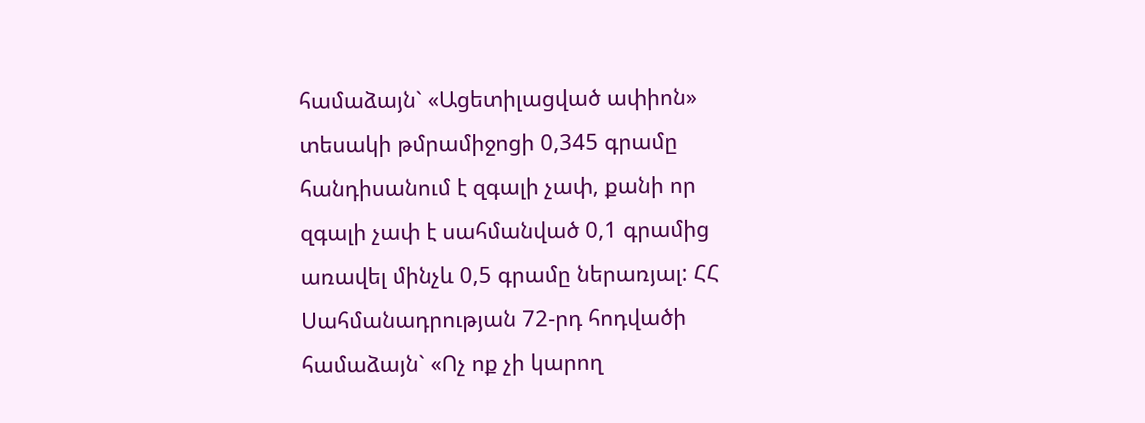համաձայն` «Ացետիլացված ափիոն» տեսակի թմրամիջոցի 0,345 գրամը հանդիսանում է զգալի չափ, քանի որ զգալի չափ է սահմանված 0,1 գրամից առավել մինչև 0,5 գրամը ներառյալ: ՀՀ Սահմանադրության 72-րդ հոդվածի համաձայն` «Ոչ ոք չի կարող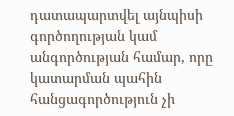դատապարտվել այնպիսի գործողության կամ անգործության համար, որը կատարման պահին հանցագործություն չի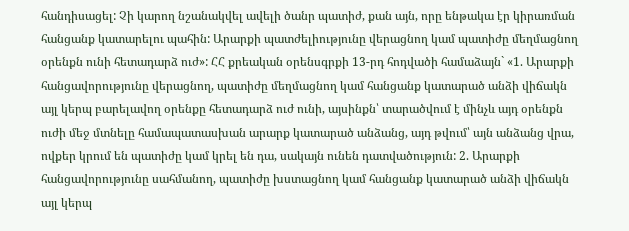հանդիսացել: Չի կարող նշանակվել ավելի ծանր պատիժ, քան այն, որը ենթակա էր կիրառման հանցանք կատարելու պահին: Արարքի պատժելիությունը վերացնող կամ պատիժը մեղմացնող օրենքն ունի հետադարձ ուժ»: ՀՀ քրեական օրենսգրքի 13-րդ հոդվածի համաձայն` «1. Արարքի հանցավորությունը վերացնող, պատիժը մեղմացնող կամ հանցանք կատարած անձի վիճակն այլ կերպ բարելավող օրենքը հետադարձ ուժ ունի, այսինքն՝ տարածվում է մինչև այդ օրենքն ուժի մեջ մտնելը համապատասխան արարք կատարած անձանց, այդ թվում՝ այն անձանց վրա, ովքեր կրում են պատիժը կամ կրել են դա, սակայն ունեն դատվածություն: 2. Արարքի հանցավորությունը սահմանող, պատիժը խստացնող կամ հանցանք կատարած անձի վիճակն այլ կերպ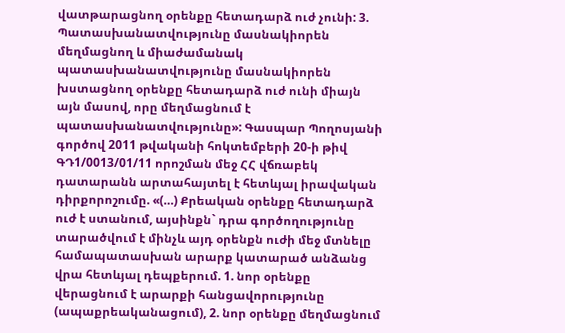վատթարացնող օրենքը հետադարձ ուժ չունի: 3. Պատասխանատվությունը մասնակիորեն մեղմացնող և միաժամանակ պատասխանատվությունը մասնակիորեն խստացնող օրենքը հետադարձ ուժ ունի միայն այն մասով, որը մեղմացնում է պատասխանատվությունը»: Գասպար Պողոսյանի գործով 2011 թվականի հոկտեմբերի 20-ի թիվ ԳԴ1/0013/01/11 որոշման մեջ ՀՀ վճռաբեկ դատարանն արտահայտել է հետևյալ իրավական դիրքորոշումը. «(…) Քրեական օրենքը հետադարձ ուժ է ստանում, այսինքն` դրա գործողությունը տարածվում է մինչև այդ օրենքն ուժի մեջ մտնելը համապատասխան արարք կատարած անձանց վրա հետևյալ դեպքերում. 1. նոր օրենքը վերացնում է արարքի հանցավորությունը (ապաքրեականացում), 2. նոր օրենքը մեղմացնում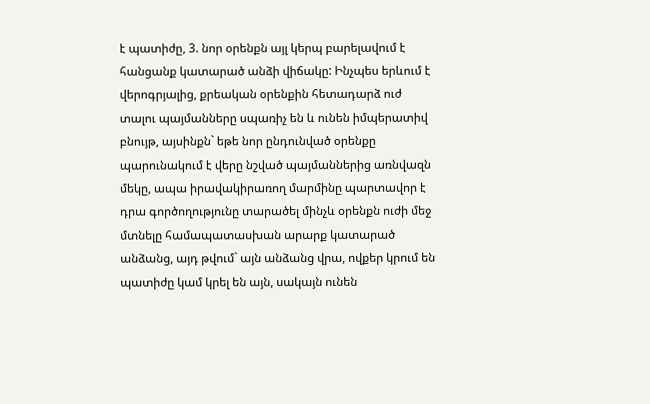է պատիժը, 3. նոր օրենքն այլ կերպ բարելավում է հանցանք կատարած անձի վիճակը: Ինչպես երևում է վերոգրյալից, քրեական օրենքին հետադարձ ուժ տալու պայմանները սպառիչ են և ունեն իմպերատիվ բնույթ, այսինքն` եթե նոր ընդունված օրենքը պարունակում է վերը նշված պայմաններից առնվազն մեկը, ապա իրավակիրառող մարմինը պարտավոր է դրա գործողությունը տարածել մինչև օրենքն ուժի մեջ մտնելը համապատասխան արարք կատարած անձանց, այդ թվում` այն անձանց վրա, ովքեր կրում են պատիժը կամ կրել են այն, սակայն ունեն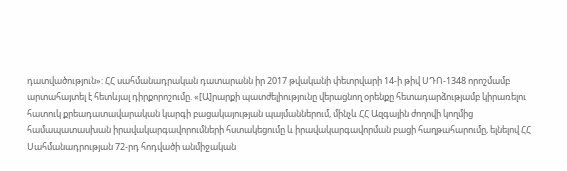դատվածություն»: ՀՀ սահմանադրական դատարանն իր 2017 թվականի փետրվարի 14-ի թիվ ՍԴՈ-1348 որոշմամբ արտահայտել է հետևյալ դիրքորոշումը. «[Ա]րարքի պատժելիությունը վերացնող օրենքը հետադարձությամբ կիրառելու հատուկ քրեադատավարական կարգի բացակայության պայմաններում, մինչև ՀՀ Ազգային ժողովի կողմից համապատասխան իրավակարգավորումների հստակեցումը և իրավակարգավորման բացի հաղթահարումը, ելնելով ՀՀ Սահմանադրության 72-րդ հոդվածի անմիջական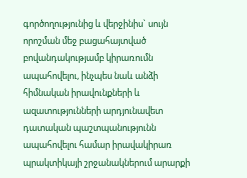գործողությունից և վերջինիս` սույն որոշման մեջ բացահայտված բովանդակությամբ կիրառումն ապահովելու, ինչպես նաև անձի հիմնական իրավունքների և ազատությունների արդյունավետ դատական պաշտպանությունն ապահովելու համար իրավակիրառ պրակտիկայի շրջանակներում արարքի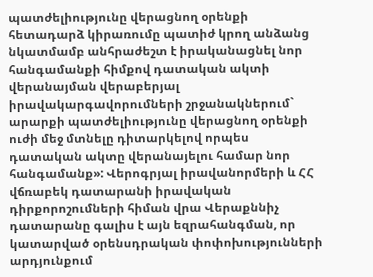պատժելիությունը վերացնող օրենքի հետադարձ կիրառումը պատիժ կրող անձանց նկատմամբ անհրաժեշտ է իրականացնել նոր հանգամանքի հիմքով դատական ակտի վերանայման վերաբերյալ իրավակարգավորումների շրջանակներում` արարքի պատժելիությունը վերացնող օրենքի ուժի մեջ մտնելը դիտարկելով որպես դատական ակտը վերանայելու համար նոր հանգամանք»: Վերոգրյալ իրավանորմերի և ՀՀ վճռաբեկ դատարանի իրավական դիրքորոշումների հիման վրա Վերաքննիչ դատարանը գալիս է այն եզրահանգման, որ կատարված օրենսդրական փոփոխությունների արդյունքում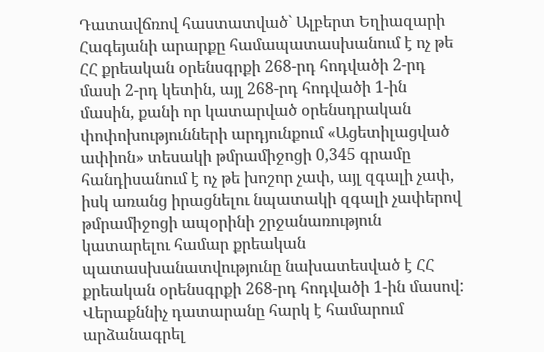Դատավճռով հաստատված` Ալբերտ Եղիազարի Հագեյանի արարքը համապատասխանում է ոչ թե ՀՀ քրեական օրենսգրքի 268-րդ հոդվածի 2-րդ մասի 2-րդ կետին, այլ 268-րդ հոդվածի 1-ին մասին, քանի որ կատարված օրենսդրական փոփոխությունների արդյունքում «Ացետիլացված ափիոն» տեսակի թմրամիջոցի 0,345 գրամը հանդիսանում է ոչ թե խոշոր չափ, այլ զգալի չափ, իսկ առանց իրացնելու նպատակի զգալի չափերով թմրամիջոցի ապօրինի շրջանառություն կատարելու համար քրեական պատասխանատվությունը նախատեսված է ՀՀ քրեական օրենսգրքի 268-րդ հոդվածի 1-ին մասով: Վերաքննիչ դատարանը հարկ է համարում արձանագրել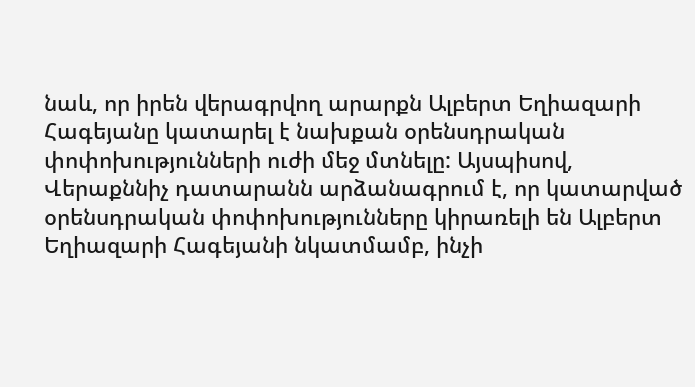նաև, որ իրեն վերագրվող արարքն Ալբերտ Եղիազարի Հագեյանը կատարել է նախքան օրենսդրական փոփոխությունների ուժի մեջ մտնելը: Այսպիսով, Վերաքննիչ դատարանն արձանագրում է, որ կատարված օրենսդրական փոփոխությունները կիրառելի են Ալբերտ Եղիազարի Հագեյանի նկատմամբ, ինչի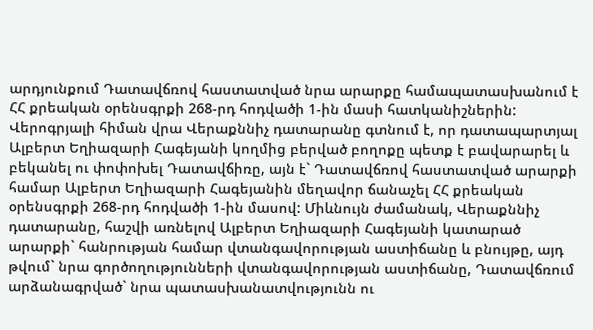արդյունքում Դատավճռով հաստատված նրա արարքը համապատասխանում է ՀՀ քրեական օրենսգրքի 268-րդ հոդվածի 1-ին մասի հատկանիշներին: Վերոգրյալի հիման վրա Վերաքննիչ դատարանը գտնում է, որ դատապարտյալ Ալբերտ Եղիազարի Հագեյանի կողմից բերված բողոքը պետք է բավարարել և բեկանել ու փոփոխել Դատավճիռը, այն է` Դատավճռով հաստատված արարքի համար Ալբերտ Եղիազարի Հագեյանին մեղավոր ճանաչել ՀՀ քրեական օրենսգրքի 268-րդ հոդվածի 1-ին մասով: Միևնույն ժամանակ, Վերաքննիչ դատարանը, հաշվի առնելով Ալբերտ Եղիազարի Հագեյանի կատարած արարքի` հանրության համար վտանգավորության աստիճանը և բնույթը, այդ թվում` նրա գործողությունների վտանգավորության աստիճանը, Դատավճռում արձանագրված` նրա պատասխանատվությունն ու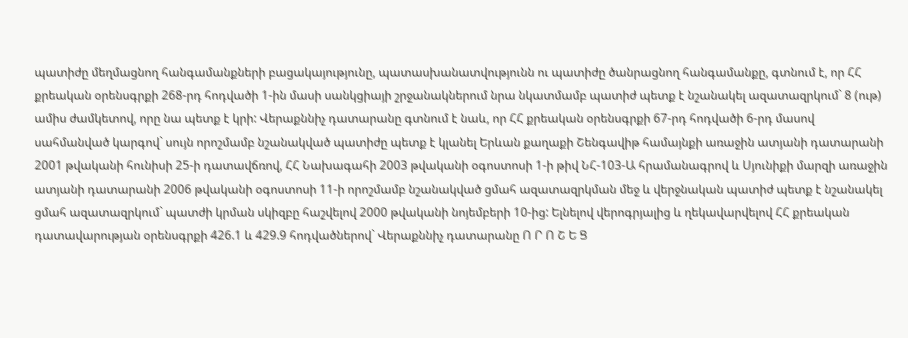պատիժը մեղմացնող հանգամանքների բացակայությունը, պատասխանատվությունն ու պատիժը ծանրացնող հանգամանքը, գտնում է, որ ՀՀ քրեական օրենսգրքի 268-րդ հոդվածի 1-ին մասի սանկցիայի շրջանակներում նրա նկատմամբ պատիժ պետք է նշանակել ազատազրկում` 8 (ութ) ամիս ժամկետով, որը նա պետք է կրի: Վերաքննիչ դատարանը գտնում է նաև, որ ՀՀ քրեական օրենսգրքի 67-րդ հոդվածի 6-րդ մասով սահմանված կարգով` սույն որոշմամբ նշանակված պատիժը պետք է կլանել Երևան քաղաքի Շենգավիթ համայնքի առաջին ատյանի դատարանի 2001 թվականի հունիսի 25-ի դատավճռով, ՀՀ Նախագահի 2003 թվականի օգոստոսի 1-ի թիվ ՆՀ-103-Ա հրամանագրով և Սյունիքի մարզի առաջին ատյանի դատարանի 2006 թվականի օգոստոսի 11-ի որոշմամբ նշանակված ցմահ ազատազրկման մեջ և վերջնական պատիժ պետք է նշանակել ցմահ ազատազրկում` պատժի կրման սկիզբը հաշվելով 2000 թվականի նոյեմբերի 10-ից: Ելնելով վերոգրյալից և ղեկավարվելով ՀՀ քրեական դատավարության օրենսգրքի 426.1 և 429.9 հոդվածներով` Վերաքննիչ դատարանը Ո Ր Ո Շ Ե Ց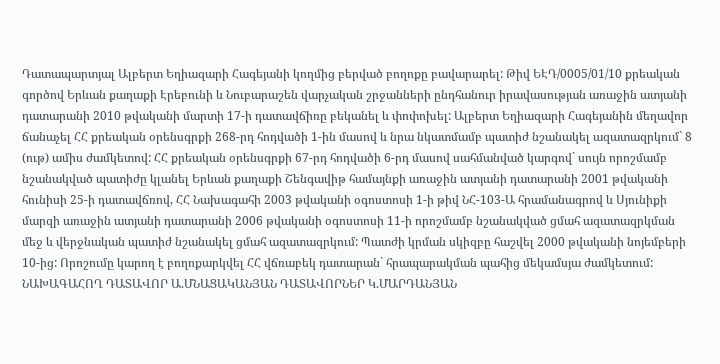Դատապարտյալ Ալբերտ Եղիազարի Հագեյանի կողմից բերված բողոքը բավարարել: Թիվ ԵԷԴ/0005/01/10 քրեական գործով Երևան քաղաքի Էրեբունի և Նուբարաշեն վարչական շրջանների ընդհանուր իրավասության առաջին ատյանի դատարանի 2010 թվականի մարտի 17-ի դատավճիռը բեկանել և փոփոխել: Ալբերտ Եղիազարի Հագեյանին մեղավոր ճանաչել ՀՀ քրեական օրենսգրքի 268-րդ հոդվածի 1-ին մասով և նրա նկատմամբ պատիժ նշանակել ազատազրկում` 8 (ութ) ամիս ժամկետով: ՀՀ քրեական օրենսգրքի 67-րդ հոդվածի 6-րդ մասով սահմանված կարգով` սույն որոշմամբ նշանակված պատիժը կլանել Երևան քաղաքի Շենգավիթ համայնքի առաջին ատյանի դատարանի 2001 թվականի հունիսի 25-ի դատավճռով, ՀՀ Նախագահի 2003 թվականի օգոստոսի 1-ի թիվ ՆՀ-103-Ա հրամանագրով և Սյունիքի մարզի առաջին ատյանի դատարանի 2006 թվականի օգոստոսի 11-ի որոշմամբ նշանակված ցմահ ազատազրկման մեջ և վերջնական պատիժ նշանակել ցմահ ազատազրկում: Պատժի կրման սկիզբը հաշվել 2000 թվականի նոյեմբերի 10-ից: Որոշումը կարող է բողոքարկվել ՀՀ վճռաբեկ դատարան` հրապարակման պահից մեկամսյա ժամկետում: ՆԱԽԱԳԱՀՈՂ ԴԱՏԱՎՈՐ Ա.ՄՆԱՑԱԿԱՆՅԱՆ ԴԱՏԱՎՈՐՆԵՐ Կ.ՄԱՐԴԱՆՅԱՆ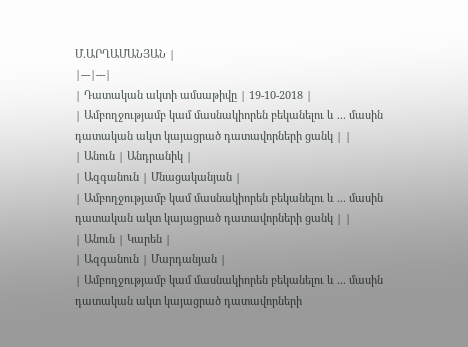Մ.ԱՐՂԱՄԱՆՅԱՆ |
|---|---|
| Դատական ակտի ամսաթիվը | 19-10-2018 |
| Ամբողջությամբ կամ մասնակիորեն բեկանելու և ... մասին դատական ակտ կայացրած դատավորների ցանկ | |
| Անուն | Անդրանիկ |
| Ազգանուն | Մնացականյան |
| Ամբողջությամբ կամ մասնակիորեն բեկանելու և ... մասին դատական ակտ կայացրած դատավորների ցանկ | |
| Անուն | Կարեն |
| Ազգանուն | Մարդանյան |
| Ամբողջությամբ կամ մասնակիորեն բեկանելու և ... մասին դատական ակտ կայացրած դատավորների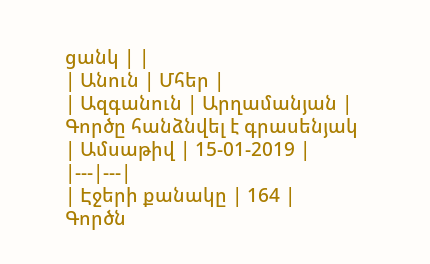ցանկ | |
| Անուն | Մհեր |
| Ազգանուն | Արղամանյան |
Գործը հանձնվել է գրասենյակ
| Ամսաթիվ | 15-01-2019 |
|---|---|
| Էջերի քանակը | 164 |
Գործն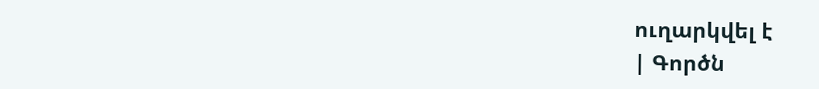ուղարկվել է
| Գործն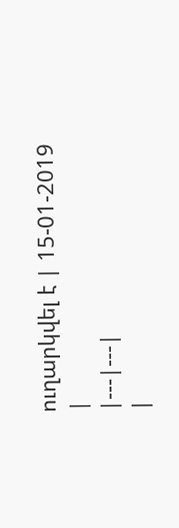ուղարկվել է | 15-01-2019 |
|---|---|
|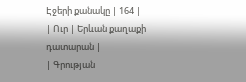Էջերի քանակը | 164 |
| Ուր | Երևան քաղաքի դատարան |
| Գրության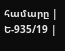համարը | Ե-935/19 |